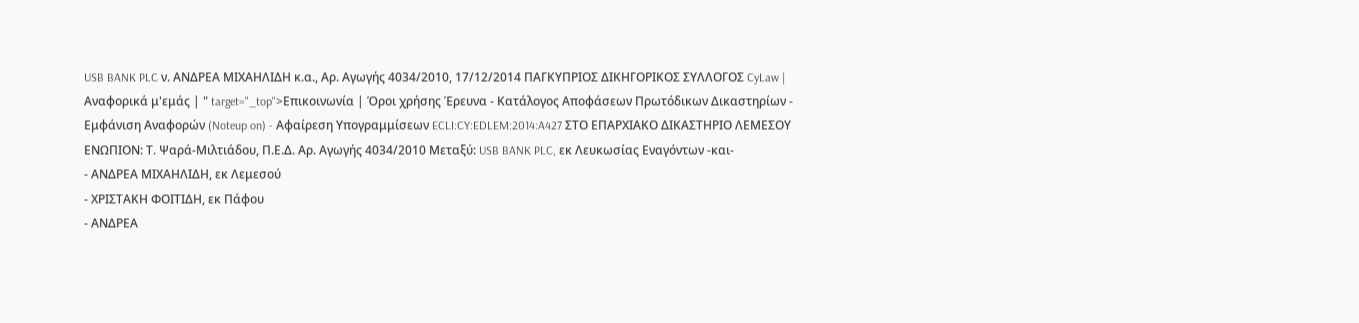USB BANK PLC ν. ΑΝΔΡΕΑ ΜΙΧΑΗΛΙΔΗ κ.α., Αρ. Αγωγής 4034/2010, 17/12/2014 ΠΑΓΚΥΠΡΙΟΣ ΔΙΚΗΓΟΡΙΚΟΣ ΣΥΛΛΟΓΟΣ CyLaw | Αναφορικά μ'εμάς | " target="_top">Επικοινωνία | Όροι χρήσης Έρευνα - Κατάλογος Αποφάσεων Πρωτόδικων Δικαστηρίων - Εμφάνιση Αναφορών (Noteup on) - Αφαίρεση Υπογραμμίσεων ECLI:CY:EDLEM:2014:A427 ΣΤΟ ΕΠΑΡΧΙΑΚΟ ΔΙΚΑΣΤΗΡΙΟ ΛΕΜΕΣΟΥ ΕΝΩΠΙΟΝ: Τ. Ψαρά-Μιλτιάδου, Π.Ε.Δ. Αρ. Αγωγής 4034/2010 Μεταξύ: USB BANK PLC, εκ Λευκωσίας Εναγόντων -και-
- ΑΝΔΡΕΑ ΜΙΧΑΗΛΙΔΗ, εκ Λεμεσού
- ΧΡΙΣΤΑΚΗ ΦΟΙΤΙΔΗ, εκ Πάφου
- ΑΝΔΡΕΑ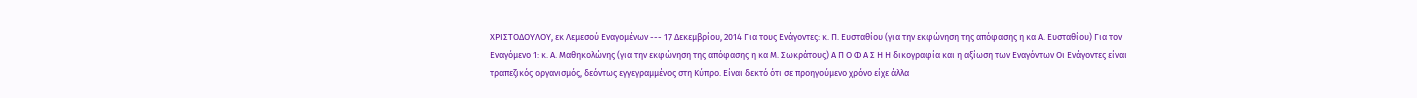ΧΡΙΣΤΟΔΟΥΛΟΥ, εκ Λεμεσού Εναγομένων --- 17 Δεκεμβρίου, 2014 Για τους Ενάγοντες: κ. Π. Ευσταθίου (για την εκφώνηση της απόφασης η κα Α. Ευσταθίου) Για τον Εναγόμενο 1: κ. Α. Μαθηκολώνης (για την εκφώνηση της απόφασης η κα Μ. Σωκράτους) Α Π Ο Φ Α Σ Η Η δικογραφία και η αξίωση των Εναγόντων Οι Ενάγοντες είναι τραπεζικός οργανισμός, δεόντως εγγεγραμμένος στη Κύπρο. Είναι δεκτό ότι σε προηγούμενο χρόνο είχε άλλα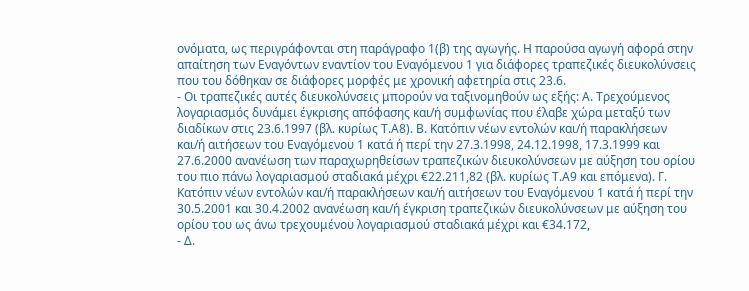ονόματα, ως περιγράφονται στη παράγραφο 1(β) της αγωγής. Η παρούσα αγωγή αφορά στην απαίτηση των Εναγόντων εναντίον του Εναγόμενου 1 για διάφορες τραπεζικές διευκολύνσεις που του δόθηκαν σε διάφορες μορφές με χρονική αφετηρία στις 23.6.
- Οι τραπεζικές αυτές διευκολύνσεις μπορούν να ταξινομηθούν ως εξής: Α. Τρεχούμενος λογαριασμός δυνάμει έγκρισης απόφασης και/ή συμφωνίας που έλαβε χώρα μεταξύ των διαδίκων στις 23.6.1997 (βλ. κυρίως Τ.Α8). Β. Κατόπιν νέων εντολών και/ή παρακλήσεων και/ή αιτήσεων του Εναγόμενου 1 κατά ή περί την 27.3.1998, 24.12.1998, 17.3.1999 και 27.6.2000 ανανέωση των παραχωρηθείσων τραπεζικών διευκολύνσεων με αύξηση του ορίου του πιο πάνω λογαριασμού σταδιακά μέχρι €22.211,82 (βλ. κυρίως Τ.Α9 και επόμενα). Γ. Κατόπιν νέων εντολών και/ή παρακλήσεων και/ή αιτήσεων του Εναγόμενου 1 κατά ή περί την 30.5.2001 και 30.4.2002 ανανέωση και/ή έγκριση τραπεζικών διευκολύνσεων με αύξηση του ορίου του ως άνω τρεχουμένου λογαριασμού σταδιακά μέχρι και €34.172,
- Δ.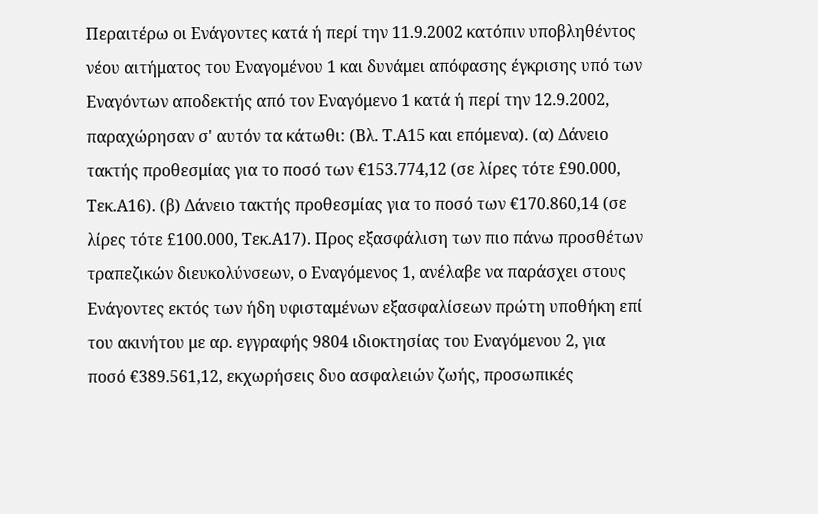Περαιτέρω οι Ενάγοντες κατά ή περί την 11.9.2002 κατόπιν υποβληθέντος νέου αιτήματος του Εναγομένου 1 και δυνάμει απόφασης έγκρισης υπό των Εναγόντων αποδεκτής από τον Εναγόμενο 1 κατά ή περί την 12.9.2002, παραχώρησαν σ' αυτόν τα κάτωθι: (Βλ. Τ.Α15 και επόμενα). (α) Δάνειο τακτής προθεσμίας για το ποσό των €153.774,12 (σε λίρες τότε £90.000, Τεκ.Α16). (β) Δάνειο τακτής προθεσμίας για το ποσό των €170.860,14 (σε λίρες τότε £100.000, Τεκ.Α17). Προς εξασφάλιση των πιο πάνω προσθέτων τραπεζικών διευκολύνσεων, ο Εναγόμενος 1, ανέλαβε να παράσχει στους Ενάγοντες εκτός των ήδη υφισταμένων εξασφαλίσεων πρώτη υποθήκη επί του ακινήτου με αρ. εγγραφής 9804 ιδιοκτησίας του Εναγόμενου 2, για ποσό €389.561,12, εκχωρήσεις δυο ασφαλειών ζωής, προσωπικές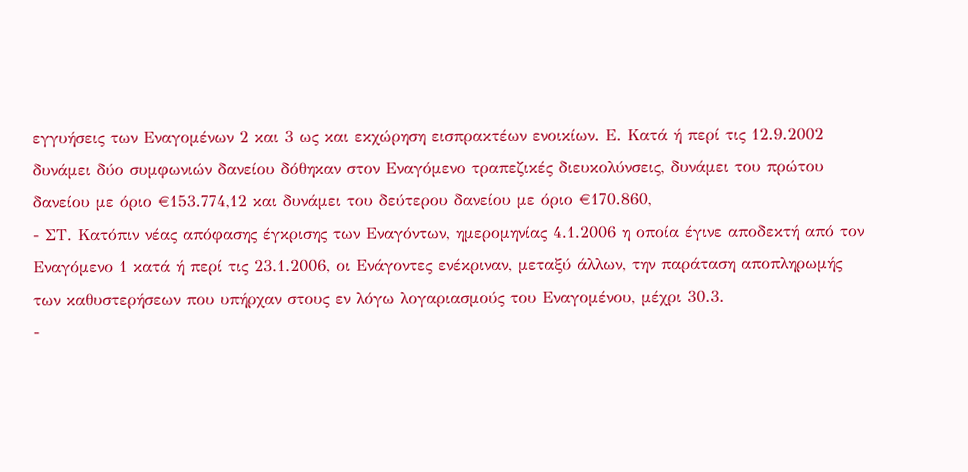εγγυήσεις των Εναγομένων 2 και 3 ως και εκχώρηση εισπρακτέων ενοικίων. Ε. Κατά ή περί τις 12.9.2002 δυνάμει δύο συμφωνιών δανείου δόθηκαν στον Εναγόμενο τραπεζικές διευκολύνσεις, δυνάμει του πρώτου δανείου με όριο €153.774,12 και δυνάμει του δεύτερου δανείου με όριο €170.860,
- ΣΤ. Κατόπιν νέας απόφασης έγκρισης των Εναγόντων, ημερομηνίας 4.1.2006 η οποία έγινε αποδεκτή από τον Εναγόμενο 1 κατά ή περί τις 23.1.2006, οι Ενάγοντες ενέκριναν, μεταξύ άλλων, την παράταση αποπληρωμής των καθυστερήσεων που υπήρχαν στους εν λόγω λογαριασμούς του Εναγομένου, μέχρι 30.3.
-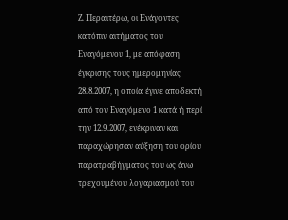Ζ. Περαιτέρω, οι Ενάγοντες κατόπιν αιτήματος του Εναγόμενου 1, με απόφαση έγκρισης τους ημερομηνίας 28.8.2007, η οποία έγινε αποδεκτή από τον Εναγόμενο 1 κατά ή περί την 12.9.2007, ενέκριναν και παραχώρησαν αύξηση του ορίου παρατραβήγματος του ως άνω τρεχουμένου λογαριασμού του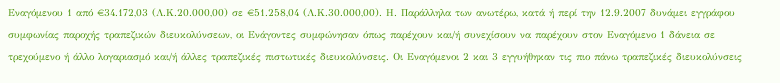Εναγόμενου 1 από €34.172,03 (Λ.Κ.20.000,00) σε €51.258,04 (Λ.Κ.30.000,00). Η. Παράλληλα των ανωτέρω, κατά ή περί την 12.9.2007 δυνάμει εγγράφου συμφωνίας παροχής τραπεζικών διευκολύνσεων, οι Ενάγοντες συμφώνησαν όπως παρέχουν και/ή συνεχίσουν να παρέχουν στον Εναγόμενο 1 δάνεια σε τρεχούμενο ή άλλο λογαριασμό και/ή άλλες τραπεζικές πιστωτικές διευκολύνσεις. Οι Εναγόμενοι 2 και 3 εγγυήθηκαν τις πιο πάνω τραπεζικές διευκολύνσεις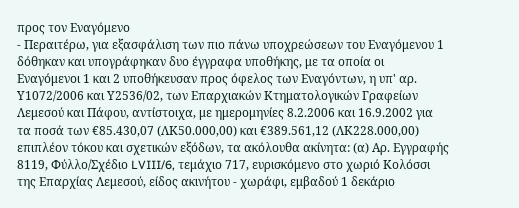προς τον Εναγόμενο
- Περαιτέρω, για εξασφάλιση των πιο πάνω υποχρεώσεων του Εναγόμενου 1 δόθηκαν και υπογράφηκαν δυο έγγραφα υποθήκης, με τα οποία οι Εναγόμενοι 1 και 2 υποθήκευσαν προς όφελος των Εναγόντων, η υπ' αρ. Υ1072/2006 και Υ2536/02, των Επαρχιακών Κτηματολογικών Γραφείων Λεμεσού και Πάφου, αντίστοιχα, με ημερομηνίες 8.2.2006 και 16.9.2002 για τα ποσά των €85.430,07 (ΛΚ50.000,00) και €389.561,12 (ΛΚ228.000,00) επιπλέον τόκου και σχετικών εξόδων, τα ακόλουθα ακίνητα: (α) Αρ. Εγγραφής 8119, Φύλλο/Σχέδιο LVIII/6, τεμάχιο 717, ευρισκόμενο στο χωριό Κολόσσι της Επαρχίας Λεμεσού, είδος ακινήτου - χωράφι, εμβαδού 1 δεκάριο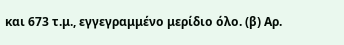και 673 τ.μ., εγγεγραμμένο μερίδιο όλο. (β) Αρ.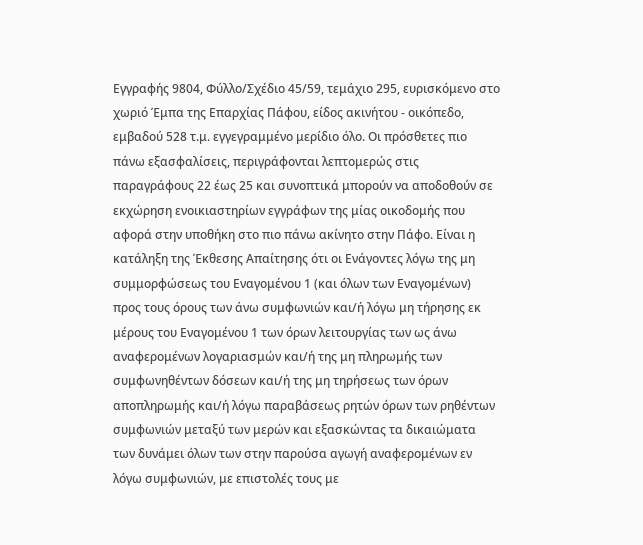Εγγραφής 9804, Φύλλο/Σχέδιο 45/59, τεμάχιο 295, ευρισκόμενο στο χωριό Έμπα της Επαρχίας Πάφου, είδος ακινήτου - οικόπεδο, εμβαδού 528 τ.μ. εγγεγραμμένο μερίδιο όλο. Οι πρόσθετες πιο πάνω εξασφαλίσεις, περιγράφονται λεπτομερώς στις παραγράφους 22 έως 25 και συνοπτικά μπορούν να αποδοθούν σε εκχώρηση ενοικιαστηρίων εγγράφων της μίας οικοδομής που αφορά στην υποθήκη στο πιο πάνω ακίνητο στην Πάφο. Είναι η κατάληξη της Έκθεσης Απαίτησης ότι οι Ενάγοντες λόγω της μη συμμορφώσεως του Εναγομένου 1 (και όλων των Εναγομένων) προς τους όρους των άνω συμφωνιών και/ή λόγω μη τήρησης εκ μέρους του Εναγομένου 1 των όρων λειτουργίας των ως άνω αναφερομένων λογαριασμών και/ή της μη πληρωμής των συμφωνηθέντων δόσεων και/ή της μη τηρήσεως των όρων αποπληρωμής και/ή λόγω παραβάσεως ρητών όρων των ρηθέντων συμφωνιών μεταξύ των μερών και εξασκώντας τα δικαιώματα των δυνάμει όλων των στην παρούσα αγωγή αναφερομένων εν λόγω συμφωνιών, με επιστολές τους με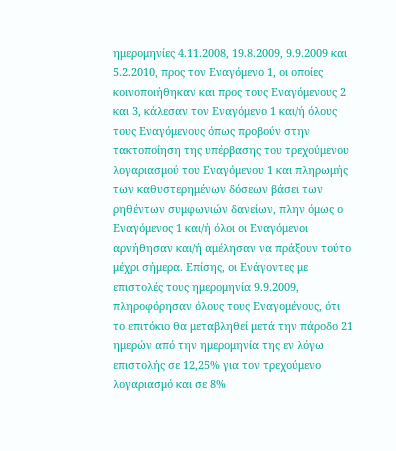ημερομηνίες 4.11.2008, 19.8.2009, 9.9.2009 και 5.2.2010, προς τον Εναγόμενο 1, οι οποίες κοινοποιήθηκαν και προς τους Εναγόμενους 2 και 3, κάλεσαν τον Εναγόμενο 1 και/ή όλους τους Εναγόμενους όπως προβούν στην τακτοποίηση της υπέρβασης του τρεχούμενου λογαριασμού του Εναγόμενου 1 και πληρωμής των καθυστερημένων δόσεων βάσει των ρηθέντων συμφωνιών δανείων, πλην όμως ο Εναγόμενος 1 και/ή όλοι οι Εναγόμενοι αρνήθησαν και/ή αμέλησαν να πράξουν τούτο μέχρι σήμερα. Επίσης, οι Ενάγοντες με επιστολές τους ημερομηνία 9.9.2009, πληροφόρησαν όλους τους Εναγομένους, ότι το επιτόκιο θα μεταβληθεί μετά την πάροδο 21 ημερών από την ημερομηνία της εν λόγω επιστολής σε 12,25% για τον τρεχούμενο λογαριασμό και σε 8%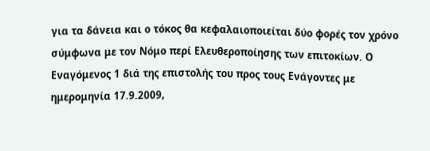για τα δάνεια και ο τόκος θα κεφαλαιοποιείται δύο φορές τον χρόνο σύμφωνα με τον Νόμο περί Ελευθεροποίησης των επιτοκίων. Ο Εναγόμενος 1 διά της επιστολής του προς τους Ενάγοντες με ημερομηνία 17.9.2009,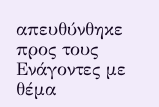απευθύνθηκε προς τους Ενάγοντες με θέμα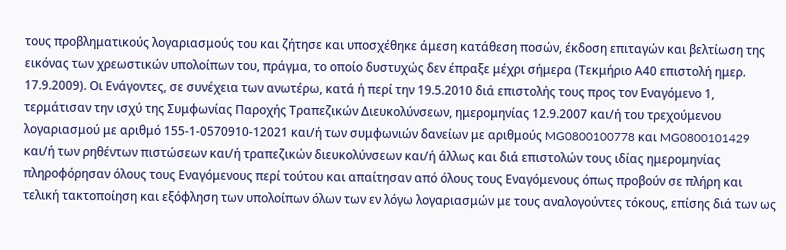τους προβληματικούς λογαριασμούς του και ζήτησε και υποσχέθηκε άμεση κατάθεση ποσών, έκδοση επιταγών και βελτίωση της εικόνας των χρεωστικών υπολοίπων του, πράγμα, το οποίο δυστυχώς δεν έπραξε μέχρι σήμερα (Τεκμήριο Α40 επιστολή ημερ. 17.9.2009). Οι Ενάγοντες, σε συνέχεια των ανωτέρω, κατά ή περί την 19.5.2010 διά επιστολής τους προς τον Εναγόμενο 1, τερμάτισαν την ισχύ της Συμφωνίας Παροχής Τραπεζικών Διευκολύνσεων, ημερομηνίας 12.9.2007 και/ή του τρεχούμενου λογαριασμού με αριθμό 155-1-0570910-12021 και/ή των συμφωνιών δανείων με αριθμούς MG0800100778 και MG0800101429 και/ή των ρηθέντων πιστώσεων και/ή τραπεζικών διευκολύνσεων και/ή άλλως και διά επιστολών τους ιδίας ημερομηνίας πληροφόρησαν όλους τους Εναγόμενους περί τούτου και απαίτησαν από όλους τους Εναγόμενους όπως προβούν σε πλήρη και τελική τακτοποίηση και εξόφληση των υπολοίπων όλων των εν λόγω λογαριασμών με τους αναλογούντες τόκους, επίσης διά των ως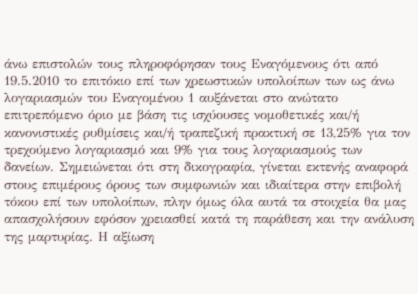άνω επιστολών τους πληροφόρησαν τους Εναγόμενους ότι από 19.5.2010 το επιτόκιο επί των χρεωστικών υπολοίπων των ως άνω λογαριασμών του Εναγομένου 1 αυξάνεται στο ανώτατο επιτρεπόμενο όριο με βάση τις ισχύουσες νομοθετικές και/ή κανονιστικές ρυθμίσεις και/ή τραπεζική πρακτική σε 13,25% για τον τρεχούμενο λογαριασμό και 9% για τους λογαριασμούς των δανείων. Σημειώνεται ότι στη δικογραφία, γίνεται εκτενής αναφορά στους επιμέρους όρους των συμφωνιών και ιδιαίτερα στην επιβολή τόκου επί των υπολοίπων, πλην όμως όλα αυτά τα στοιχεία θα μας απασχολήσουν εφόσον χρειασθεί κατά τη παράθεση και την ανάλυση της μαρτυρίας. Η αξίωση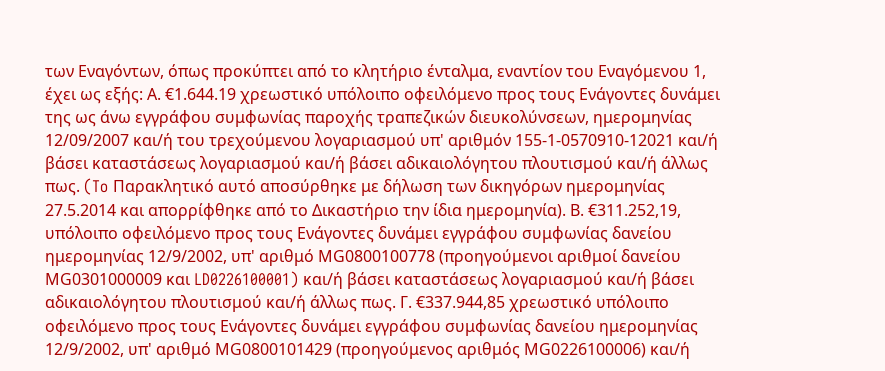των Εναγόντων, όπως προκύπτει από το κλητήριο ένταλμα, εναντίον του Εναγόμενου 1, έχει ως εξής: Α. €1.644.19 χρεωστικό υπόλοιπο οφειλόμενο προς τους Ενάγοντες δυνάμει της ως άνω εγγράφου συμφωνίας παροχής τραπεζικών διευκολύνσεων, ημερομηνίας 12/09/2007 και/ή του τρεχούμενου λογαριασμού υπ' αριθμόν 155-1-0570910-12021 και/ή βάσει καταστάσεως λογαριασμού και/ή βάσει αδικαιολόγητου πλουτισμού και/ή άλλως πως. (To Παρακλητικό αυτό αποσύρθηκε με δήλωση των δικηγόρων ημερομηνίας 27.5.2014 και απορρίφθηκε από το Δικαστήριο την ίδια ημερομηνία). Β. €311.252,19, υπόλοιπο οφειλόμενο προς τους Ενάγοντες δυνάμει εγγράφου συμφωνίας δανείου ημερομηνίας 12/9/2002, υπ' αριθμό ΜG0800100778 (προηγούμενοι αριθμοί δανείου ΜG0301000009 και LD0226100001) και/ή βάσει καταστάσεως λογαριασμού και/ή βάσει αδικαιολόγητου πλουτισμού και/ή άλλως πως. Γ. €337.944,85 χρεωστικό υπόλοιπο οφειλόμενο προς τους Ενάγοντες δυνάμει εγγράφου συμφωνίας δανείου ημερομηνίας 12/9/2002, υπ' αριθμό ΜG0800101429 (προηγούμενος αριθμός ΜG0226100006) και/ή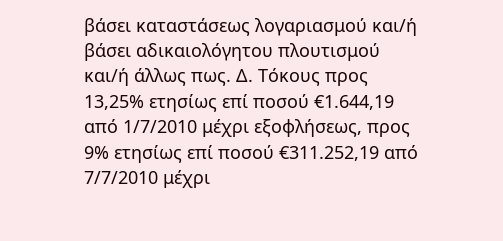βάσει καταστάσεως λογαριασμού και/ή βάσει αδικαιολόγητου πλουτισμού και/ή άλλως πως. Δ. Τόκους προς 13,25% ετησίως επί ποσού €1.644,19 από 1/7/2010 μέχρι εξοφλήσεως, προς 9% ετησίως επί ποσού €311.252,19 από 7/7/2010 μέχρι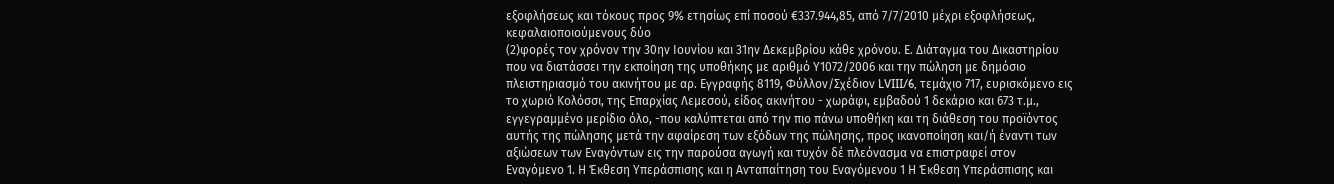εξοφλήσεως και τόκους προς 9% ετησίως επί ποσού €337.944,85, από 7/7/2010 μέχρι εξοφλήσεως, κεφαλαιοποιούμενους δύο
(2)φορές τον χρόνον την 30ην Ιουνίου και 31ην Δεκεμβρίου κάθε χρόνου. Ε. Διάταγμα του Δικαστηρίου που να διατάσσει την εκποίηση της υποθήκης με αριθμό Υ1072/2006 και την πώληση με δημόσιο πλειστηριασμό του ακινήτου με αρ. Εγγραφής 8119, Φύλλον/Σχέδιον LVIII/6, τεμάχιο 717, ευρισκόμενο εις το χωριό Koλόσσι, της Επαρχίας Λεμεσού, είδος ακινήτου - χωράφι, εμβαδού 1 δεκάριο και 673 τ.μ., εγγεγραμμένο μερίδιο όλο, -που καλύπτεται από την πιο πάνω υποθήκη και τη διάθεση του προϊόντος αυτής της πώλησης μετά την αφαίρεση των εξόδων της πώλησης, προς ικανοποίηση και/ή έναντι των αξιώσεων των Εναγόντων εις την παρούσα αγωγή και τυχόν δέ πλεόνασμα να επιστραφεί στον Εναγόμενο 1. Η Έκθεση Υπεράσπισης και η Ανταπαίτηση του Εναγόμενου 1 Η Έκθεση Υπεράσπισης και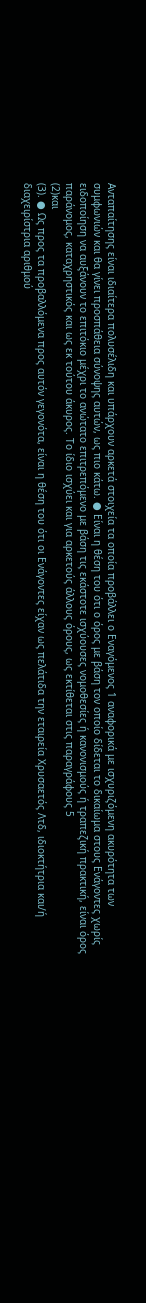Ανταπαίτησης είναι ιδιαίτερα πολυσέλιδη και υπάρχουν αρκετά στοιχεία τα οποία προβάλλει ο Εναγόμενος 1 αναφορικά με ισχυριζόμενη ακυρότητα των συμφωνιών και θα γίνει προσπάθεια σύνοψης αυτών, ως πιο κάτω. ● Είναι η θέση του ότι ο όρος με βάση τον οποίο δίδεται το δικαίωμα στους Ενάγοντες χωρίς ειδοποίηση να αυξάνουν το επιτόκιο μέχρι το ανώτατο επιτρεπόμενο με βάση τις εκάστοτε ισχύουσες νομοθεσίες ή κανονισμούς ή τραπεζική πρακτική, είναι όρος παράνομος, καταχρηστικός και ως εκ τούτου άκυρος. Το ίδιο ισχύει και για αρκετούς άλλους όρους, ως εκτίθεται στις παραγράφους 5
(2)και
(3). ● Ως προς τα προβαλλόμενα προς αυτόν γεγονότα, είναι η θέση του ότι οι Ενάγοντες είχαν ως πελάτιδα την εταιρεία Χρυσαετός Λτδ, ιδιοκτήτρια και/ή διαχειρίστρια αριθμού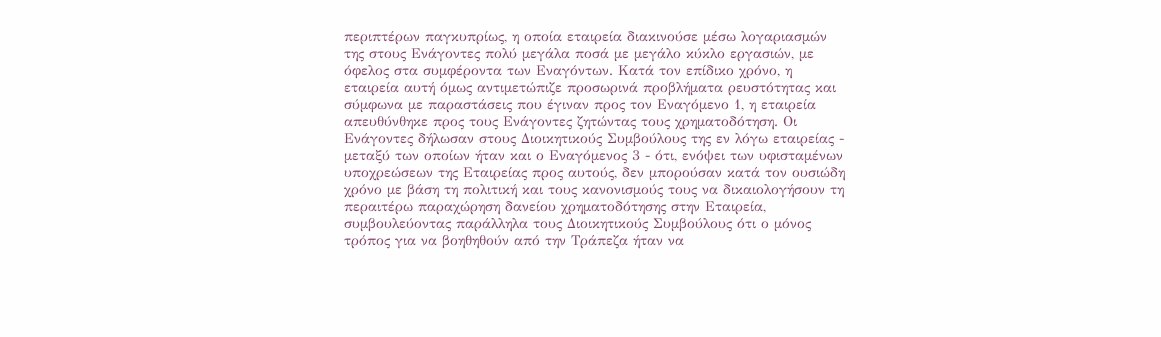περιπτέρων παγκυπρίως, η οποία εταιρεία διακινούσε μέσω λογαριασμών της στους Ενάγοντες πολύ μεγάλα ποσά με μεγάλο κύκλο εργασιών, με όφελος στα συμφέροντα των Εναγόντων. Κατά τον επίδικο χρόνο, η εταιρεία αυτή όμως αντιμετώπιζε προσωρινά προβλήματα ρευστότητας και σύμφωνα με παραστάσεις που έγιναν προς τον Εναγόμενο 1, η εταιρεία απευθύνθηκε προς τους Ενάγοντες ζητώντας τους χρηματοδότηση. Οι Ενάγοντες δήλωσαν στους Διοικητικούς Συμβούλους της εν λόγω εταιρείας - μεταξύ των οποίων ήταν και ο Εναγόμενος 3 - ότι, ενόψει των υφισταμένων υποχρεώσεων της Εταιρείας προς αυτούς, δεν μπορούσαν κατά τον ουσιώδη χρόνο με βάση τη πολιτική και τους κανονισμούς τους να δικαιολογήσουν τη περαιτέρω παραχώρηση δανείου χρηματοδότησης στην Εταιρεία, συμβουλεύοντας παράλληλα τους Διοικητικούς Συμβούλους ότι ο μόνος τρόπος για να βοηθηθούν από την Τράπεζα ήταν να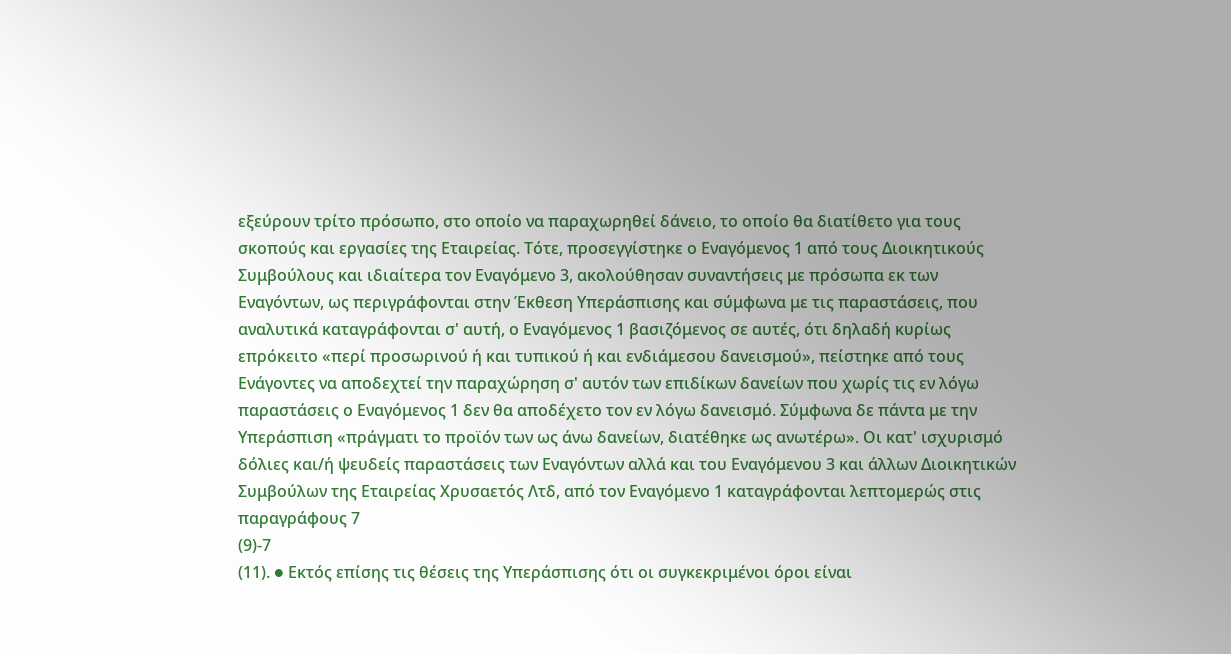εξεύρουν τρίτο πρόσωπο, στο οποίο να παραχωρηθεί δάνειο, το οποίο θα διατίθετο για τους σκοπούς και εργασίες της Εταιρείας. Τότε, προσεγγίστηκε ο Εναγόμενος 1 από τους Διοικητικούς Συμβούλους και ιδιαίτερα τον Εναγόμενο 3, ακολούθησαν συναντήσεις με πρόσωπα εκ των Εναγόντων, ως περιγράφονται στην Έκθεση Υπεράσπισης και σύμφωνα με τις παραστάσεις, που αναλυτικά καταγράφονται σ' αυτή, ο Εναγόμενος 1 βασιζόμενος σε αυτές, ότι δηλαδή κυρίως επρόκειτο «περί προσωρινού ή και τυπικού ή και ενδιάμεσου δανεισμού», πείστηκε από τους Ενάγοντες να αποδεχτεί την παραχώρηση σ' αυτόν των επιδίκων δανείων που χωρίς τις εν λόγω παραστάσεις ο Εναγόμενος 1 δεν θα αποδέχετο τον εν λόγω δανεισμό. Σύμφωνα δε πάντα με την Υπεράσπιση «πράγματι το προϊόν των ως άνω δανείων, διατέθηκε ως ανωτέρω». Οι κατ' ισχυρισμό δόλιες και/ή ψευδείς παραστάσεις των Εναγόντων αλλά και του Εναγόμενου 3 και άλλων Διοικητικών Συμβούλων της Εταιρείας Χρυσαετός Λτδ, από τον Εναγόμενο 1 καταγράφονται λεπτομερώς στις παραγράφους 7
(9)-7
(11). ● Εκτός επίσης τις θέσεις της Υπεράσπισης ότι οι συγκεκριμένοι όροι είναι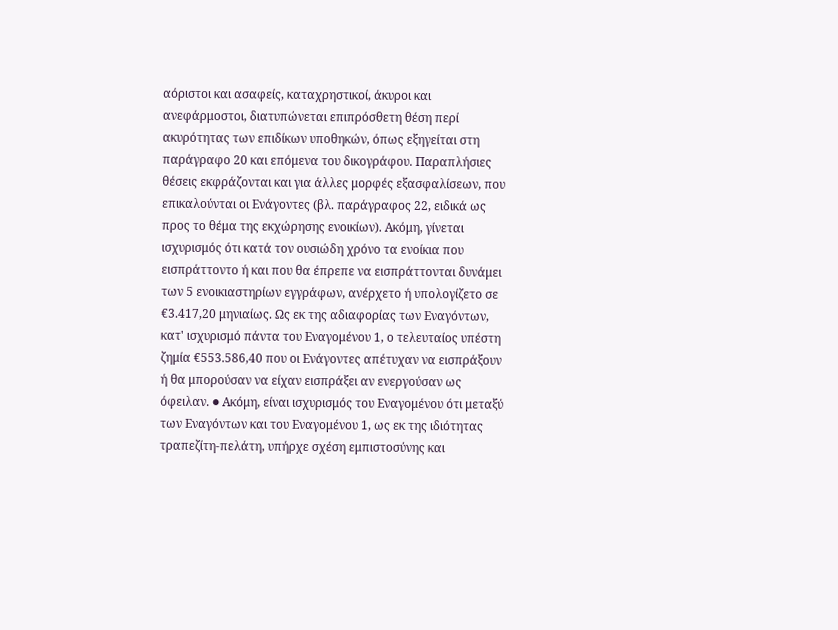αόριστοι και ασαφείς, καταχρηστικοί, άκυροι και ανεφάρμοστοι, διατυπώνεται επιπρόσθετη θέση περί ακυρότητας των επιδίκων υποθηκών, όπως εξηγείται στη παράγραφο 20 και επόμενα του δικογράφου. Παραπλήσιες θέσεις εκφράζονται και για άλλες μορφές εξασφαλίσεων, που επικαλούνται οι Ενάγοντες (βλ. παράγραφος 22, ειδικά ως προς το θέμα της εκχώρησης ενοικίων). Ακόμη, γίνεται ισχυρισμός ότι κατά τον ουσιώδη χρόνο τα ενοίκια που εισπράττοντο ή και που θα έπρεπε να εισπράττονται δυνάμει των 5 ενοικιαστηρίων εγγράφων, ανέρχετο ή υπολογίζετο σε €3.417,20 μηνιαίως. Ως εκ της αδιαφορίας των Εναγόντων, κατ' ισχυρισμό πάντα του Εναγομένου 1, ο τελευταίος υπέστη ζημία €553.586,40 που οι Ενάγοντες απέτυχαν να εισπράξουν ή θα μπορούσαν να είχαν εισπράξει αν ενεργούσαν ως όφειλαν. ● Ακόμη, είναι ισχυρισμός του Εναγομένου ότι μεταξύ των Εναγόντων και του Εναγομένου 1, ως εκ της ιδιότητας τραπεζίτη-πελάτη, υπήρχε σχέση εμπιστοσύνης και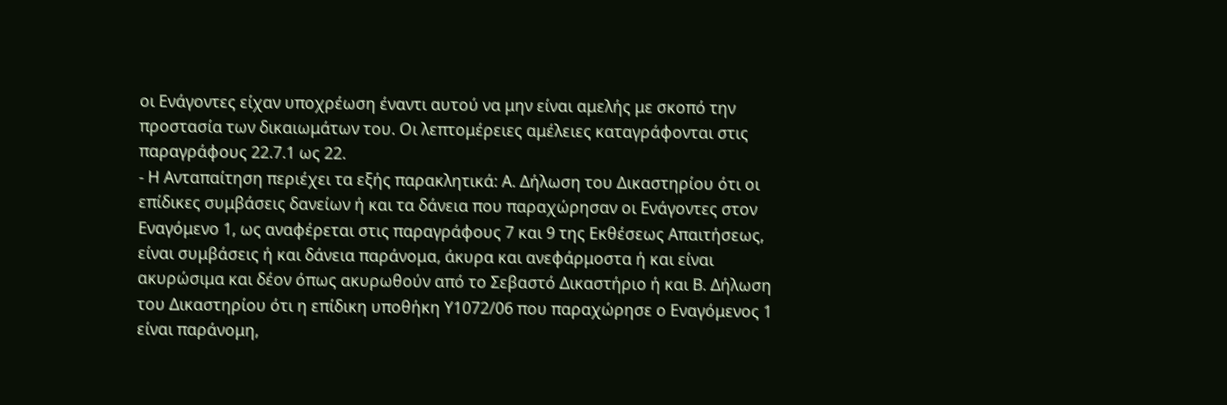οι Ενάγοντες είχαν υποχρέωση έναντι αυτού να μην είναι αμελής με σκοπό την προστασία των δικαιωμάτων του. Οι λεπτομέρειες αμέλειες καταγράφονται στις παραγράφους 22.7.1 ως 22.
- Η Ανταπαίτηση περιέχει τα εξής παρακλητικά: Α. Δήλωση του Δικαστηρίου ότι οι επίδικες συμβάσεις δανείων ή και τα δάνεια που παραχώρησαν οι Ενάγοντες στον Εναγόμενο 1, ως αναφέρεται στις παραγράφους 7 και 9 της Εκθέσεως Απαιτήσεως, είναι συμβάσεις ή και δάνεια παράνομα, άκυρα και ανεφάρμοστα ή και είναι ακυρώσιμα και δέον όπως ακυρωθούν από το Σεβαστό Δικαστήριο ή και Β. Δήλωση του Δικαστηρίου ότι η επίδικη υποθήκη Υ1072/06 που παραχώρησε ο Εναγόμενος 1 είναι παράνομη,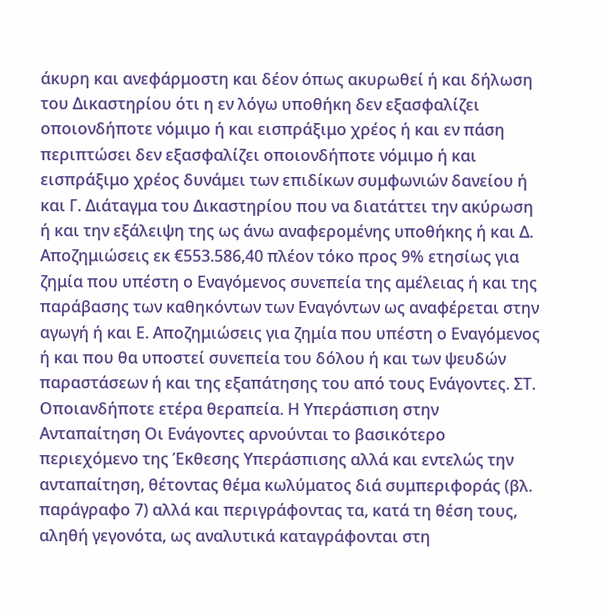άκυρη και ανεφάρμοστη και δέον όπως ακυρωθεί ή και δήλωση του Δικαστηρίου ότι η εν λόγω υποθήκη δεν εξασφαλίζει οποιονδήποτε νόμιμο ή και εισπράξιμο χρέος ή και εν πάση περιπτώσει δεν εξασφαλίζει οποιονδήποτε νόμιμο ή και εισπράξιμο χρέος δυνάμει των επιδίκων συμφωνιών δανείου ή και Γ. Διάταγμα του Δικαστηρίου που να διατάττει την ακύρωση ή και την εξάλειψη της ως άνω αναφερομένης υποθήκης ή και Δ. Αποζημιώσεις εκ €553.586,40 πλέον τόκο προς 9% ετησίως για ζημία που υπέστη ο Εναγόμενος συνεπεία της αμέλειας ή και της παράβασης των καθηκόντων των Εναγόντων ως αναφέρεται στην αγωγή ή και Ε. Αποζημιώσεις για ζημία που υπέστη ο Εναγόμενος ή και που θα υποστεί συνεπεία του δόλου ή και των ψευδών παραστάσεων ή και της εξαπάτησης του από τους Ενάγοντες. ΣΤ. Οποιανδήποτε ετέρα θεραπεία. Η Υπεράσπιση στην Ανταπαίτηση Οι Ενάγοντες αρνούνται το βασικότερο περιεχόμενο της Έκθεσης Υπεράσπισης αλλά και εντελώς την ανταπαίτηση, θέτοντας θέμα κωλύματος διά συμπεριφοράς (βλ. παράγραφο 7) αλλά και περιγράφοντας τα, κατά τη θέση τους, αληθή γεγονότα, ως αναλυτικά καταγράφονται στη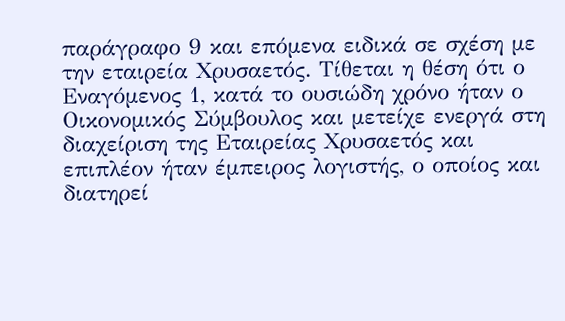παράγραφο 9 και επόμενα ειδικά σε σχέση με την εταιρεία Χρυσαετός. Τίθεται η θέση ότι ο Εναγόμενος 1, κατά το ουσιώδη χρόνο ήταν ο Οικονομικός Σύμβουλος και μετείχε ενεργά στη διαχείριση της Εταιρείας Χρυσαετός και επιπλέον ήταν έμπειρος λογιστής, ο οποίος και διατηρεί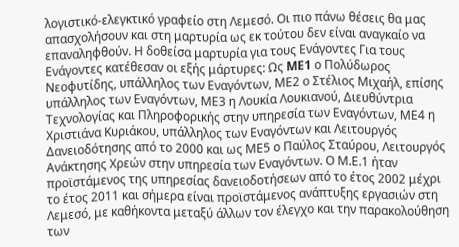λογιστικό-ελεγκτικό γραφείο στη Λεμεσό. Οι πιο πάνω θέσεις θα μας απασχολήσουν και στη μαρτυρία ως εκ τούτου δεν είναι αναγκαίο να επαναληφθούν. Η δοθείσα μαρτυρία για τους Ενάγοντες Για τους Ενάγοντες κατέθεσαν οι εξής μάρτυρες: Ως ME1 ο Πολύδωρος Νεοφυτίδης, υπάλληλος των Εναγόντων, ΜΕ2 ο Στέλιος Μιχαήλ, επίσης υπάλληλος των Εναγόντων, ΜΕ3 η Λουκία Λουκιανού, Διευθύντρια Τεχνολογίας και Πληροφορικής στην υπηρεσία των Εναγόντων, ΜΕ4 η Χριστιάνα Κυριάκου, υπάλληλος των Εναγόντων και Λειτουργός Δανειοδότησης από το 2000 και ως ΜΕ5 ο Παύλος Σταύρου, Λειτουργός Ανάκτησης Χρεών στην υπηρεσία των Εναγόντων. Ο Μ.Ε.1 ήταν προϊστάμενος της υπηρεσίας δανειοδοτήσεων από το έτος 2002 μέχρι το έτος 2011 και σήμερα είναι προϊστάμενος ανάπτυξης εργασιών στη Λεμεσό, με καθήκοντα μεταξύ άλλων τον έλεγχο και την παρακολούθηση των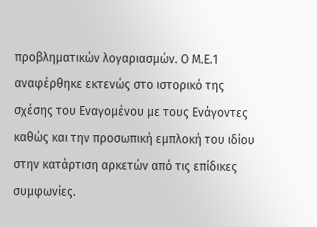προβληματικών λογαριασμών. Ο Μ.Ε.1 αναφέρθηκε εκτενώς στο ιστορικό της σχέσης του Εναγομένου με τους Ενάγοντες καθώς και την προσωπική εμπλοκή του ιδίου στην κατάρτιση αρκετών από τις επίδικες συμφωνίες.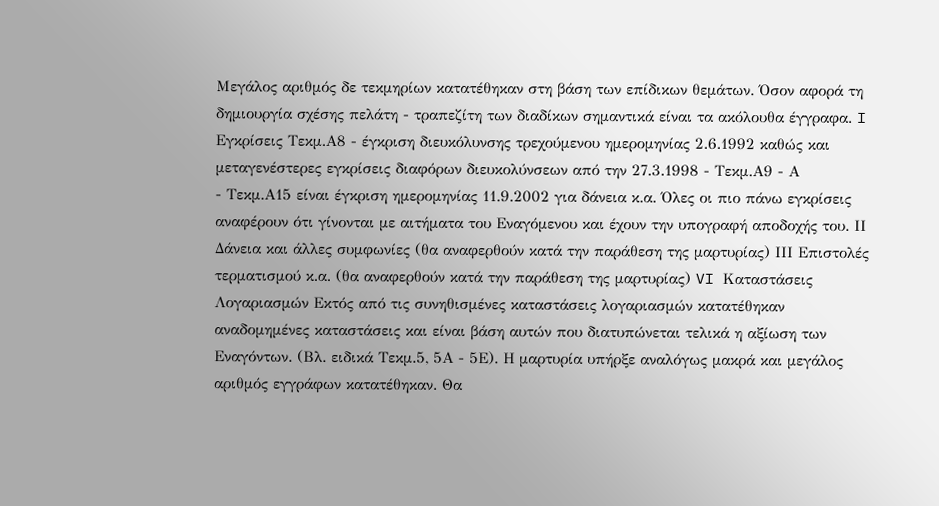Μεγάλος αριθμός δε τεκμηρίων κατατέθηκαν στη βάση των επίδικων θεμάτων. Όσον αφορά τη δημιουργία σχέσης πελάτη - τραπεζίτη των διαδίκων σημαντικά είναι τα ακόλουθα έγγραφα. I Εγκρίσεις Τεκμ.Α8 - έγκριση διευκόλυνσης τρεχούμενου ημερομηνίας 2.6.1992 καθώς και μεταγενέστερες εγκρίσεις διαφόρων διευκολύνσεων από την 27.3.1998 - Τεκμ.Α9 - Α
- Τεκμ.Α15 είναι έγκριση ημερομηνίας 11.9.2002 για δάνεια κ.α. Όλες οι πιο πάνω εγκρίσεις αναφέρουν ότι γίνονται με αιτήματα του Εναγόμενου και έχουν την υπογραφή αποδοχής του. ΙΙ Δάνεια και άλλες συμφωνίες (θα αναφερθούν κατά την παράθεση της μαρτυρίας) ΙΙΙ Επιστολές τερματισμού κ.α. (θα αναφερθούν κατά την παράθεση της μαρτυρίας) VI Καταστάσεις Λογαριασμών Εκτός από τις συνηθισμένες καταστάσεις λογαριασμών κατατέθηκαν αναδομημένες καταστάσεις και είναι βάση αυτών που διατυπώνεται τελικά η αξίωση των Εναγόντων. (Βλ. ειδικά Τεκμ.5, 5Α - 5Ε). Η μαρτυρία υπήρξε αναλόγως μακρά και μεγάλος αριθμός εγγράφων κατατέθηκαν. Θα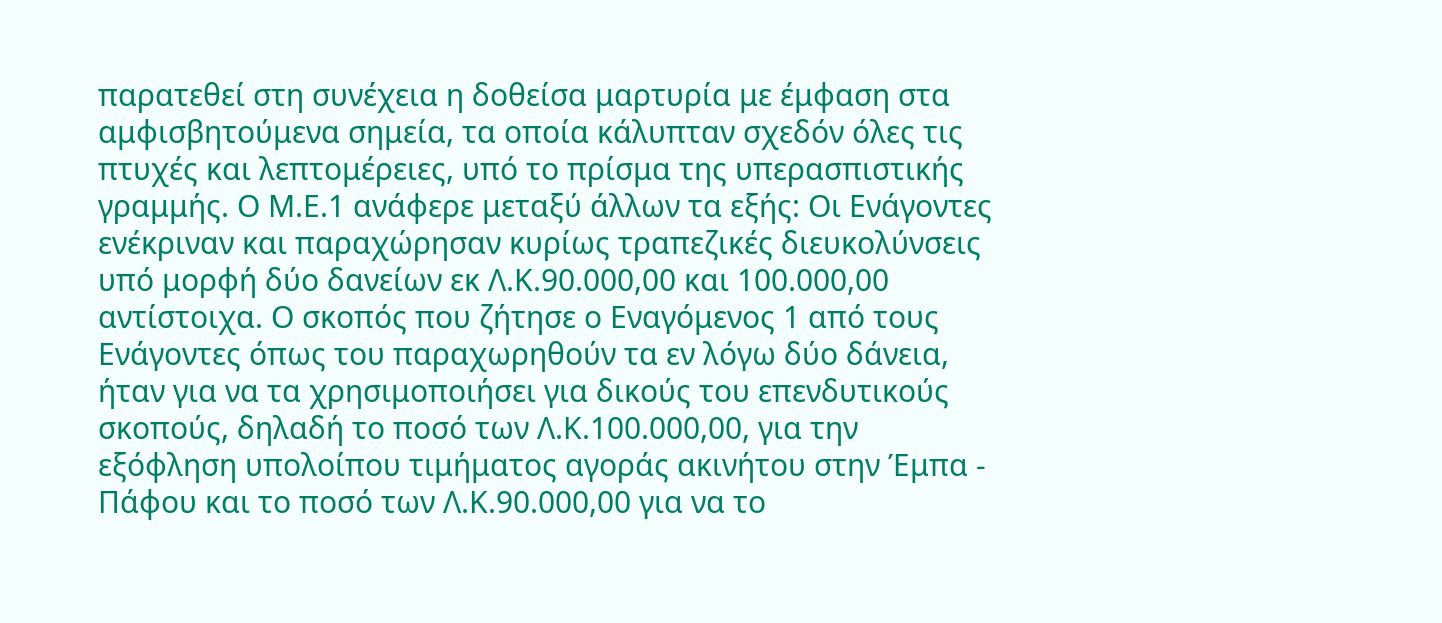παρατεθεί στη συνέχεια η δοθείσα μαρτυρία με έμφαση στα αμφισβητούμενα σημεία, τα οποία κάλυπταν σχεδόν όλες τις πτυχές και λεπτομέρειες, υπό το πρίσμα της υπερασπιστικής γραμμής. Ο Μ.Ε.1 ανάφερε μεταξύ άλλων τα εξής: Οι Ενάγοντες ενέκριναν και παραχώρησαν κυρίως τραπεζικές διευκολύνσεις υπό μορφή δύο δανείων εκ Λ.Κ.90.000,00 και 100.000,00 αντίστοιχα. Ο σκοπός που ζήτησε ο Εναγόμενος 1 από τους Ενάγοντες όπως του παραχωρηθούν τα εν λόγω δύο δάνεια, ήταν για να τα χρησιμοποιήσει για δικούς του επενδυτικούς σκοπούς, δηλαδή το ποσό των Λ.Κ.100.000,00, για την εξόφληση υπολοίπου τιμήματος αγοράς ακινήτου στην Έμπα - Πάφου και το ποσό των Λ.Κ.90.000,00 για να το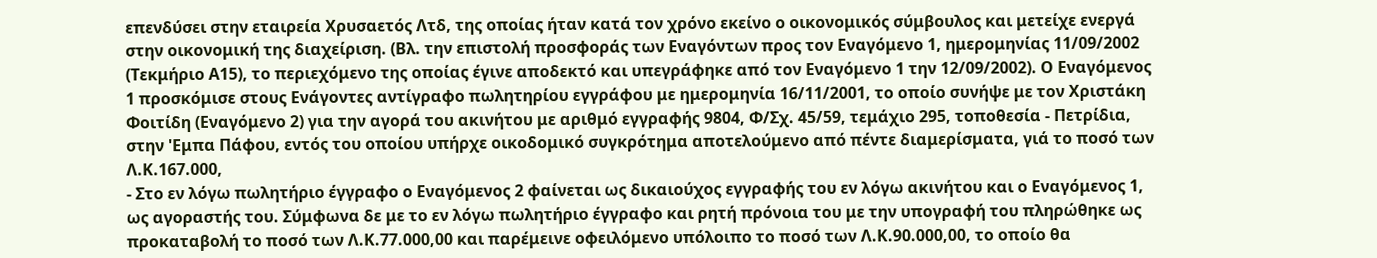επενδύσει στην εταιρεία Χρυσαετός Λτδ, της οποίας ήταν κατά τον χρόνο εκείνο ο οικονομικός σύμβουλος και μετείχε ενεργά στην οικονομική της διαχείριση. (Βλ. την επιστολή προσφοράς των Εναγόντων προς τον Εναγόμενο 1, ημερομηνίας 11/09/2002 (Τεκμήριο Α15), το περιεχόμενο της οποίας έγινε αποδεκτό και υπεγράφηκε από τον Εναγόμενο 1 την 12/09/2002). Ο Εναγόμενος 1 προσκόμισε στους Ενάγοντες αντίγραφο πωλητηρίου εγγράφου με ημερομηνία 16/11/2001, το οποίο συνήψε με τον Χριστάκη Φοιτίδη (Εναγόμενο 2) για την αγορά του ακινήτου με αριθμό εγγραφής 9804, Φ/Σχ. 45/59, τεμάχιο 295, τοποθεσία - Πετρίδια, στην 'Εμπα Πάφου, εντός του οποίου υπήρχε οικοδομικό συγκρότημα αποτελούμενο από πέντε διαμερίσματα, γιά το ποσό των Λ.Κ.167.000,
- Στο εν λόγω πωλητήριο έγγραφο ο Εναγόμενος 2 φαίνεται ως δικαιούχος εγγραφής του εν λόγω ακινήτου και ο Εναγόμενος 1, ως αγοραστής του. Σύμφωνα δε με το εν λόγω πωλητήριο έγγραφο και ρητή πρόνοια του με την υπογραφή του πληρώθηκε ως προκαταβολή το ποσό των Λ.Κ.77.000,00 και παρέμεινε οφειλόμενο υπόλοιπο το ποσό των Λ.Κ.90.000,00, το οποίο θα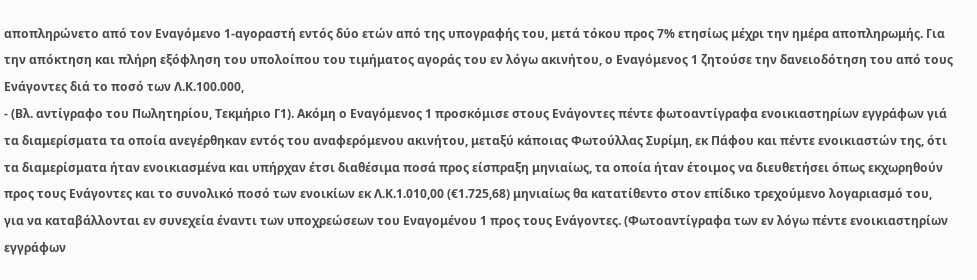αποπληρώνετο από τον Εναγόμενο 1-αγοραστή εντός δύο ετών από της υπογραφής του, μετά τόκου προς 7% ετησίως μέχρι την ημέρα αποπληρωμής. Για την απόκτηση και πλήρη εξόφληση του υπολοίπου του τιμήματος αγοράς του εν λόγω ακινήτου, ο Εναγόμενος 1 ζητούσε την δανειοδότηση του από τους Ενάγοντες διά το ποσό των Λ.Κ.100.000,
- (Βλ. αντίγραφο του Πωλητηρίου, Τεκμήριο Γ1). Ακόμη ο Εναγόμενος 1 προσκόμισε στους Ενάγοντες πέντε φωτοαντίγραφα ενοικιαστηρίων εγγράφων γιά τα διαμερίσματα τα οποία ανεγέρθηκαν εντός του αναφερόμενου ακινήτου, μεταξύ κάποιας Φωτούλλας Συρίμη, εκ Πάφου και πέντε ενοικιαστών της, ότι τα διαμερίσματα ήταν ενοικιασμένα και υπήρχαν έτσι διαθέσιμα ποσά προς είσπραξη μηνιαίως, τα οποία ήταν έτοιμος να διευθετήσει όπως εκχωρηθούν προς τους Ενάγοντες και το συνολικό ποσό των ενοικίων εκ Λ.Κ.1.010,00 (€1.725,68) μηνιαίως θα κατατίθεντο στον επίδικο τρεχούμενο λογαριασμό του, για να καταβάλλονται εν συνεχεία έναντι των υποχρεώσεων του Εναγομένου 1 προς τους Ενάγοντες. (Φωτοαντίγραφα των εν λόγω πέντε ενοικιαστηρίων εγγράφων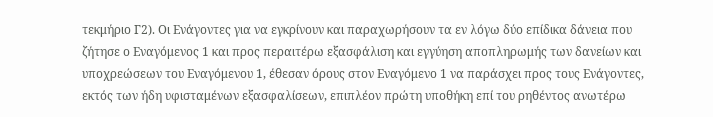τεκμήριο Γ2). Οι Ενάγοντες για να εγκρίνουν και παραχωρήσουν τα εν λόγω δύο επίδικα δάνεια που ζήτησε ο Εναγόμενος 1 και προς περαιτέρω εξασφάλιση και εγγύηση αποπληρωμής των δανείων και υποχρεώσεων του Εναγόμενου 1, έθεσαν όρους στον Εναγόμενο 1 να παράσχει προς τους Ενάγοντες, εκτός των ήδη υφισταμένων εξασφαλίσεων, επιπλέον πρώτη υποθήκη επί του ρηθέντος ανωτέρω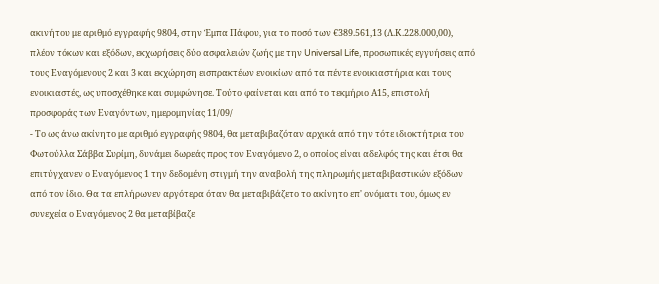ακινήτου με αριθμό εγγραφής 9804, στην Έμπα Πάφου, για το ποσό των €389.561,13 (Λ.Κ.228.000,00), πλέον τόκων και εξόδων, εκχωρήσεις δύο ασφαλειών ζωής με την Universal Life, προσωπικές εγγυήσεις από τους Εναγόμενους 2 και 3 και εκχώρηση εισπρακτέων ενοικίων από τα πέντε ενοικιαστήρια και τους ενοικιαστές, ως υποσχέθηκε και συμφώνησε. Τούτο φαίνεται και από το τεκμήριο Α15, επιστολή προσφοράς των Εναγόντων, ημερομηνίας 11/09/
- Το ως άνω ακίνητο με αριθμό εγγραφής 9804, θα μεταβιβαζόταν αρχικά από την τότε ιδιοκτήτρια του Φωτούλλα Σάββα Συρίμη, δυνάμει δωρεάς προς τον Εναγόμενο 2, ο οποίος είναι αδελφός της και έτσι θα επιτύγχανεν ο Εναγόμενος 1 την δεδομένη στιγμή την αναβολή της πληρωμής μεταβιβαστικών εξόδων από τον ίδιο. Θα τα επλήρωνεν αργότερα όταν θα μεταβιβάζετο το ακίνητο επ' ονόματι του, όμως εν συνεχεία ο Εναγόμενος 2 θα μεταβίβαζε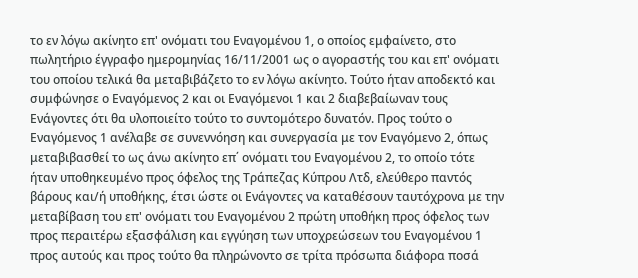το εν λόγω ακίνητο επ' ονόματι του Εναγομένου 1, ο οποίος εμφαίνετο, στο πωλητήριο έγγραφο ημερομηνίας 16/11/2001 ως ο αγοραστής του και επ' ονόματι του οποίου τελικά θα μεταβιβάζετο το εν λόγω ακίνητο. Τούτο ήταν αποδεκτό και συμφώνησε ο Εναγόμενος 2 και οι Εναγόμενοι 1 και 2 διαβεβαίωναν τους Ενάγοντες ότι θα υλοποιείτο τούτο το συντομότερο δυνατόν. Προς τούτο ο Εναγόμενος 1 ανέλαβε σε συνεννόηση και συνεργασία με τον Εναγόμενο 2, όπως μεταβιβασθεί το ως άνω ακίνητο επ΄ ονόματι του Εναγομένου 2, το οποίο τότε ήταν υποθηκευμένο προς όφελος της Τράπεζας Κύπρου Λτδ, ελεύθερο παντός βάρους και/ή υποθήκης, έτσι ώστε οι Ενάγοντες να καταθέσουν ταυτόχρονα με την μεταβίβαση του επ' ονόματι του Εναγομένου 2 πρώτη υποθήκη προς όφελος των προς περαιτέρω εξασφάλιση και εγγύηση των υποχρεώσεων του Εναγομένου 1 προς αυτούς και προς τούτο θα πληρώνοντο σε τρίτα πρόσωπα διάφορα ποσά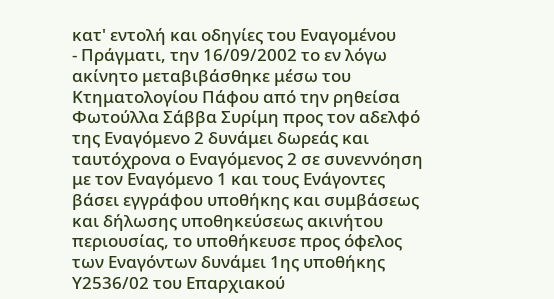κατ' εντολή και οδηγίες του Εναγομένου
- Πράγματι, την 16/09/2002 το εν λόγω ακίνητο μεταβιβάσθηκε μέσω του Κτηματολογίου Πάφου από την ρηθείσα Φωτούλλα Σάββα Συρίμη προς τον αδελφό της Εναγόμενο 2 δυνάμει δωρεάς και ταυτόχρονα ο Εναγόμενος 2 σε συνεννόηση με τον Εναγόμενο 1 και τους Ενάγοντες βάσει εγγράφου υποθήκης και συμβάσεως και δήλωσης υποθηκεύσεως ακινήτου περιουσίας, το υποθήκευσε προς όφελος των Εναγόντων δυνάμει 1ης υποθήκης Υ2536/02 του Επαρχιακού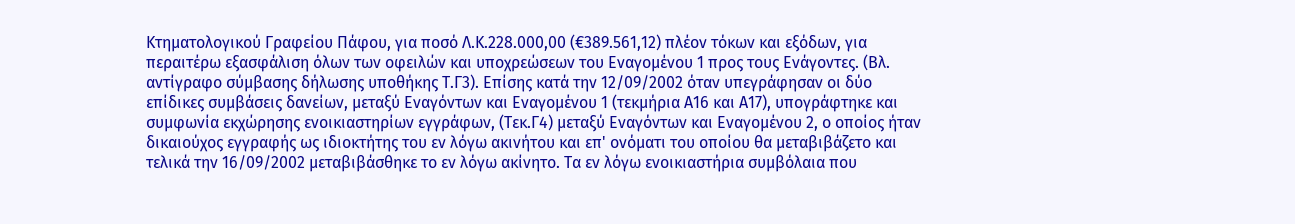Κτηματολογικού Γραφείου Πάφου, για ποσό Λ.Κ.228.000,00 (€389.561,12) πλέον τόκων και εξόδων, για περαιτέρω εξασφάλιση όλων των οφειλών και υποχρεώσεων του Εναγομένου 1 προς τους Ενάγοντες. (Βλ. αντίγραφο σύμβασης δήλωσης υποθήκης Τ.Γ3). Επίσης κατά την 12/09/2002 όταν υπεγράφησαν οι δύο επίδικες συμβάσεις δανείων, μεταξύ Εναγόντων και Εναγομένου 1 (τεκμήρια Α16 και Α17), υπογράφτηκε και συμφωνία εκχώρησης ενοικιαστηρίων εγγράφων, (Τεκ.Γ4) μεταξύ Εναγόντων και Εναγομένου 2, ο οποίος ήταν δικαιούχος εγγραφής ως ιδιοκτήτης του εν λόγω ακινήτου και επ' ονόματι του οποίου θα μεταβιβάζετο και τελικά την 16/09/2002 μεταβιβάσθηκε το εν λόγω ακίνητο. Τα εν λόγω ενοικιαστήρια συμβόλαια που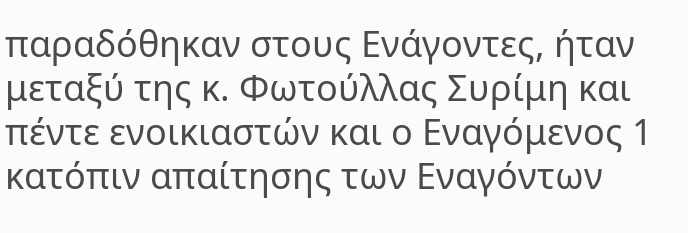παραδόθηκαν στους Ενάγοντες, ήταν μεταξύ της κ. Φωτούλλας Συρίμη και πέντε ενοικιαστών και ο Εναγόμενος 1 κατόπιν απαίτησης των Εναγόντων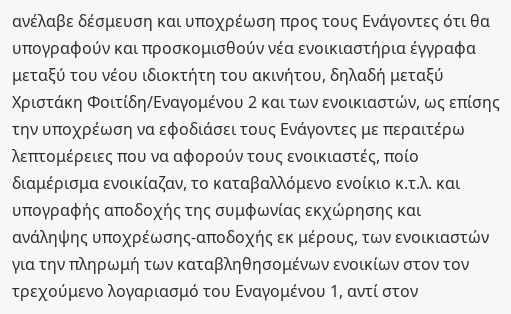ανέλαβε δέσμευση και υποχρέωση προς τους Ενάγοντες ότι θα υπογραφούν και προσκομισθούν νέα ενοικιαστήρια έγγραφα μεταξύ του νέου ιδιοκτήτη του ακινήτου, δηλαδή μεταξύ Χριστάκη Φοιτίδη/Εναγομένου 2 και των ενοικιαστών, ως επίσης την υποχρέωση να εφοδιάσει τους Ενάγοντες με περαιτέρω λεπτομέρειες που να αφορούν τους ενοικιαστές, ποίο διαμέρισμα ενοικίαζαν, το καταβαλλόμενο ενοίκιο κ.τ.λ. και υπογραφής αποδοχής της συμφωνίας εκχώρησης και ανάληψης υποχρέωσης-αποδοχής εκ μέρους, των ενοικιαστών για την πληρωμή των καταβληθησομένων ενοικίων στον τον τρεχούμενο λογαριασμό του Εναγομένου 1, αντί στον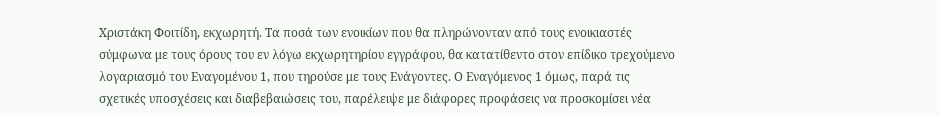Χριστάκη Φοιτίδη, εκχωρητή. Τα ποσά των ενοικίων που θα πληρώνονταν από τους ενοικιαστές σύμφωνα με τους όρους του εν λόγω εκχωρητηρίου εγγράφου, θα κατατίθεντο στον επίδικο τρεχούμενο λογαριασμό του Εναγομένου 1, που τηρούσε με τους Ενάγοντες. Ο Εναγόμενος 1 όμως, παρά τις σχετικές υποσχέσεις και διαβεβαιώσεις του, παρέλειψε με διάφορες προφάσεις να προσκομίσει νέα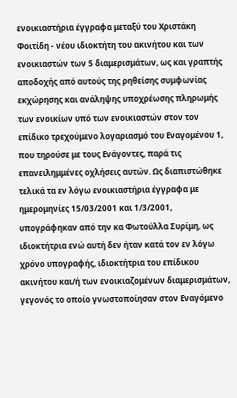ενοικιαστήρια έγγραφα μεταξύ του Χριστάκη Φοιτίδη - νέου ιδιοκτήτη του ακινήτου και των ενοικιαστών των 5 διαμερισμάτων, ως και γραπτής αποδοχής από αυτούς της ρηθείσης συμφωνίας εκχώρησης και ανάληψης υποχρέωσης πληρωμής των ενοικίων υπό των ενοικιαστών στον τον επίδικο τρεχούμενο λογαριασμό του Εναγομένου 1, που τηρούσε με τους Ενάγοντες, παρά τις επανειλημμένες οχλήσεις αυτών. Ως διαπιστώθηκε τελικά τα εν λόγω ενοικιαστήρια έγγραφα με ημερομηνίες 15/03/2001 και 1/3/2001, υπογράφηκαν από την κα Φωτούλλα Συρίμη, ως ιδιοκτήτρια ενώ αυτή δεν ήταν κατά τον εν λόγω χρόνο υπογραφής, ιδιοκτήτρια του επίδικου ακινήτου και/ή των ενοικιαζομένων διαμερισμάτων, γεγονός το οποίο γνωστοποίησαν στον Εναγόμενο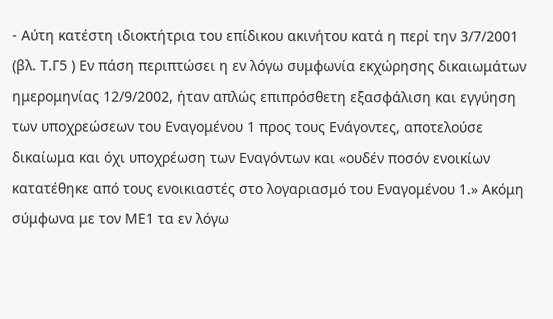- Αύτη κατέστη ιδιοκτήτρια του επίδικου ακινήτου κατά η περί την 3/7/2001 (βλ. Τ.Γ5 ) Εν πάση περιπτώσει η εν λόγω συμφωνία εκχώρησης δικαιωμάτων ημερομηνίας 12/9/2002, ήταν απλώς επιπρόσθετη εξασφάλιση και εγγύηση των υποχρεώσεων του Εναγομένου 1 προς τους Ενάγοντες, αποτελούσε δικαίωμα και όχι υποχρέωση των Εναγόντων και «ουδέν ποσόν ενοικίων κατατέθηκε από τους ενοικιαστές στο λογαριασμό του Εναγομένου 1.» Ακόμη σύμφωνα με τον ΜΕ1 τα εν λόγω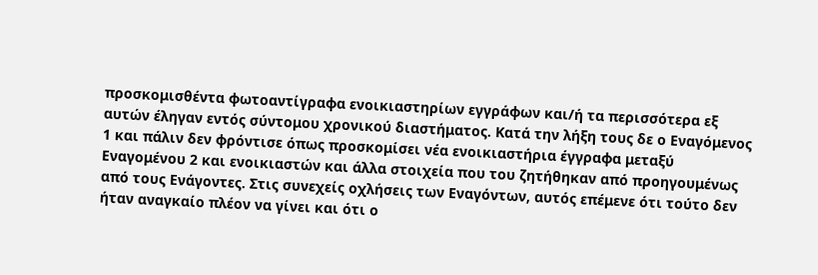προσκομισθέντα φωτοαντίγραφα ενοικιαστηρίων εγγράφων και/ή τα περισσότερα εξ αυτών έληγαν εντός σύντομου χρονικού διαστήματος. Κατά την λήξη τους δε ο Εναγόμενος 1 και πάλιν δεν φρόντισε όπως προσκομίσει νέα ενοικιαστήρια έγγραφα μεταξύ Εναγομένου 2 και ενοικιαστών και άλλα στοιχεία που του ζητήθηκαν από προηγουμένως από τους Ενάγοντες. Στις συνεχείς οχλήσεις των Εναγόντων, αυτός επέμενε ότι τούτο δεν ήταν αναγκαίο πλέον να γίνει και ότι ο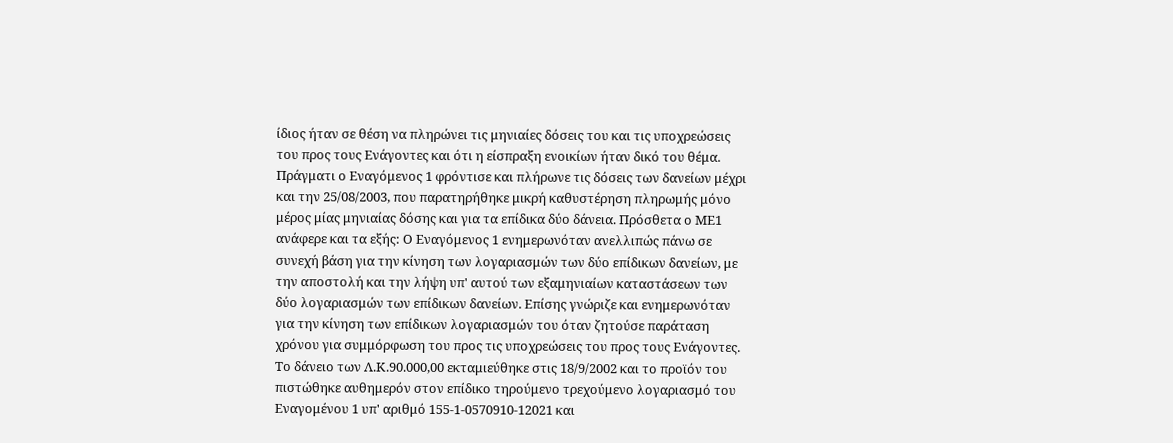ίδιος ήταν σε θέση να πληρώνει τις μηνιαίες δόσεις του και τις υποχρεώσεις του προς τους Ενάγοντες και ότι η είσπραξη ενοικίων ήταν δικό του θέμα. Πράγματι ο Εναγόμενος 1 φρόντισε και πλήρωνε τις δόσεις των δανείων μέχρι και την 25/08/2003, που παρατηρήθηκε μικρή καθυστέρηση πληρωμής μόνο μέρος μίας μηνιαίας δόσης και για τα επίδικα δύο δάνεια. Πρόσθετα ο ΜΕ1 ανάφερε και τα εξής: Ο Εναγόμενος 1 ενημερωνόταν ανελλιπώς πάνω σε συνεχή βάση για την κίνηση των λογαριασμών των δύο επίδικων δανείων, με την αποστολή και την λήψη υπ' αυτού των εξαμηνιαίων καταστάσεων των δύο λογαριασμών των επίδικων δανείων. Επίσης γνώριζε και ενημερωνόταν για την κίνηση των επίδικων λογαριασμών του όταν ζητούσε παράταση χρόνου για συμμόρφωση του προς τις υποχρεώσεις του προς τους Ενάγοντες. Το δάνειο των Λ.Κ.90.000,00 εκταμιεύθηκε στις 18/9/2002 και το προϊόν του πιστώθηκε αυθημερόν στον επίδικο τηρούμενο τρεχούμενο λογαριασμό του Εναγομένου 1 υπ' αριθμό 155-1-0570910-12021 και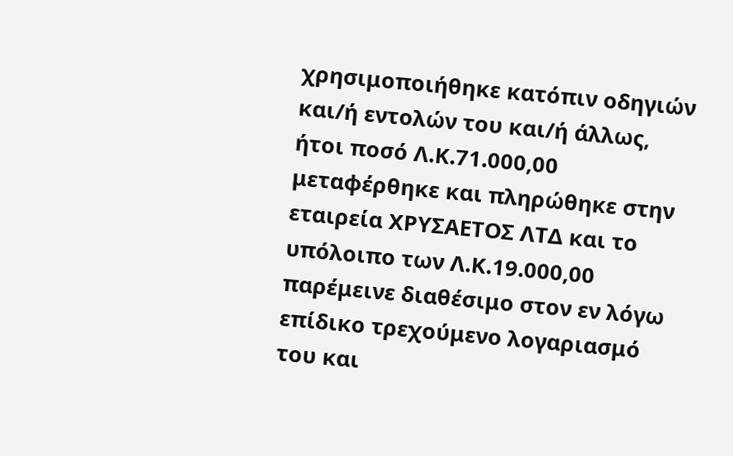χρησιμοποιήθηκε κατόπιν οδηγιών και/ή εντολών του και/ή άλλως, ήτοι ποσό Λ.Κ.71.000,00 μεταφέρθηκε και πληρώθηκε στην εταιρεία ΧΡΥΣΑΕΤΟΣ ΛΤΔ και το υπόλοιπο των Λ.Κ.19.000,00 παρέμεινε διαθέσιμο στον εν λόγω επίδικο τρεχούμενο λογαριασμό του και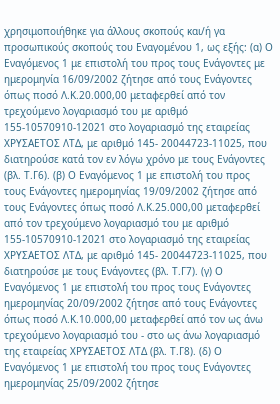χρησιμοποιήθηκε για άλλους σκοπούς και/ή γα προσωπικούς σκοπούς του Εναγομένου 1, ως εξής: (α) Ο Εναγόμενος 1 με επιστολή του προς τους Ενάγοντες με ημερομηνία 16/09/2002 ζήτησε από τους Ενάγοντες όπως ποσό Λ.Κ.20.000,00 μεταφερθεί από τον τρεχούμενο λογαριασμό του με αριθμό 155-10570910-12021 στο λογαριασμό της εταιρείας ΧΡΥΣΑΕΤΟΣ ΛΤΔ, με αριθμό 145- 20044723-11025, που διατηρούσε κατά τον εν λόγω χρόνο με τους Ενάγοντες (βλ. Τ.Γ6). (β) Ο Εναγόμενος 1 με επιστολή του προς τους Ενάγοντες ημερομηνίας 19/09/2002 ζήτησε από τους Ενάγοντες όπως ποσό Λ.Κ.25.000,00 μεταφερθεί από τον τρεχούμενο λογαριασμό του με αριθμό 155-10570910-12021 στο λογαριασμό της εταιρείας ΧΡΥΣΑΕΤΟΣ ΛΤΔ, με αριθμό 145- 20044723-11025, που διατηρούσε με τους Ενάγοντες (βλ. Τ.Γ7). (γ) Ο Εναγόμενος 1 με επιστολή του προς τους Ενάγοντες ημερομηνίας 20/09/2002 ζήτησε από τους Ενάγοντες όπως ποσό Λ.Κ.10.000,00 μεταφερθεί από τον ως άνω τρεχούμενο λογαριασμό του - στο ως άνω λογαριασμό της εταιρείας ΧΡΥΣΑΕΤΟΣ ΛΤΔ (βλ. Τ.Γ8). (δ) Ο Εναγόμενος 1 με επιστολή του προς τους Ενάγοντες ημερομηνίας 25/09/2002 ζήτησε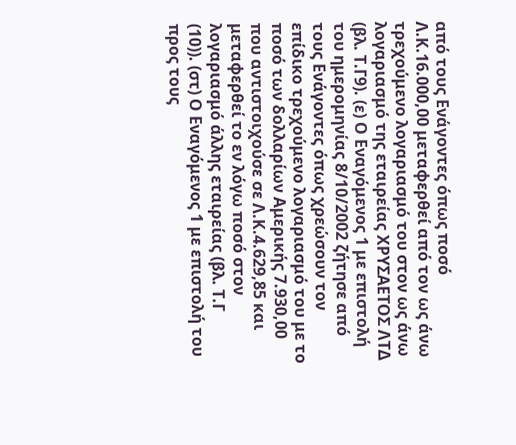από τους Ενάγοντες όπως ποσό Λ.Κ.16.000,00 μεταφερθεί από τον ως άνω τρεχούμενο λογαριασμό του στον ως άνω λογαριασμό της εταιρείας ΧΡΥΣΑΕΤΟΣ ΛΤΔ (βλ. Τ.Γ9). (ε) Ο Εναγόμενος 1 με επιστολή του ημερομηνίας 8/10/2002 ζήτησε από τους Ενάγοντες όπως χρεώσουν τον επίδικο τρεχούμενο λογαριασμό του με το ποσό των δολλαρίων Αμερικής 7.930,00 που αντιστοιχούσε σε Λ.Κ.4.629,85 και μεταφερθεί το εν λόγω ποσό στον λογαριασμό άλλης εταιρείας (βλ. Τ.Γ
(10)). (στ) Ο Εναγόμενος 1 με επιστολή του προς τους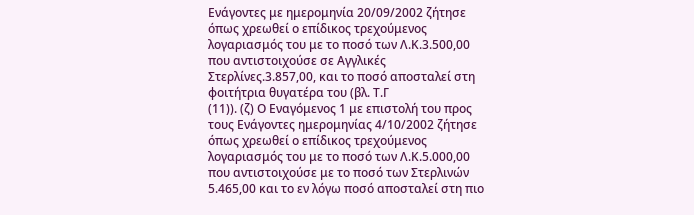Ενάγοντες με ημερομηνία 20/09/2002 ζήτησε όπως χρεωθεί ο επίδικος τρεχούμενος λογαριασμός του με το ποσό των Λ.Κ.3.500,00 που αντιστοιχούσε σε Αγγλικές Στερλίνες.3.857,00, και το ποσό αποσταλεί στη φοιτήτρια θυγατέρα του (βλ. Τ.Γ
(11)). (ζ) Ο Εναγόμενος 1 με επιστολή του προς τους Ενάγοντες ημερομηνίας 4/10/2002 ζήτησε όπως χρεωθεί ο επίδικος τρεχούμενος λογαριασμός του με το ποσό των Λ.Κ.5.000,00 που αντιστοιχούσε με το ποσό των Στερλινών 5.465,00 και το εν λόγω ποσό αποσταλεί στη πιο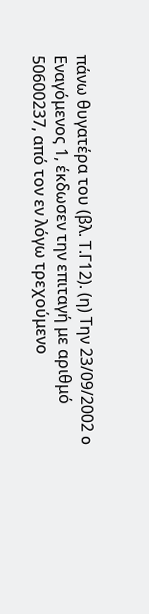πάνω θυγατέρα του (βλ. Τ.Γ12). (η) Την 23/09/2002 o Εναγόμενος 1, έκδωσεν την επιταγή με αριθμό 50600237, από τον εν λόγω τρεχούμενο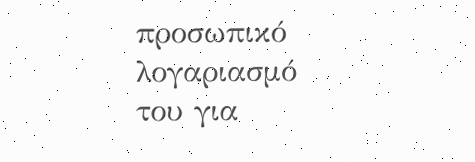προσωπικό λογαριασμό του για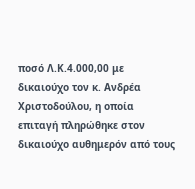ποσό Λ.Κ.4.000,00 με δικαιούχο τον κ. Ανδρέα Χριστοδούλου, η οποία επιταγή πληρώθηκε στον δικαιούχο αυθημερόν από τους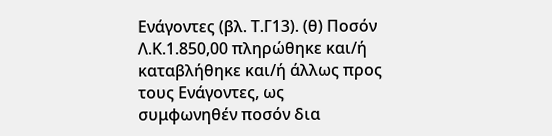Ενάγοντες (βλ. Τ.Γ13). (θ) Ποσόν Λ.Κ.1.850,00 πληρώθηκε και/ή καταβλήθηκε και/ή άλλως προς τους Ενάγοντες, ως συμφωνηθέν ποσόν δια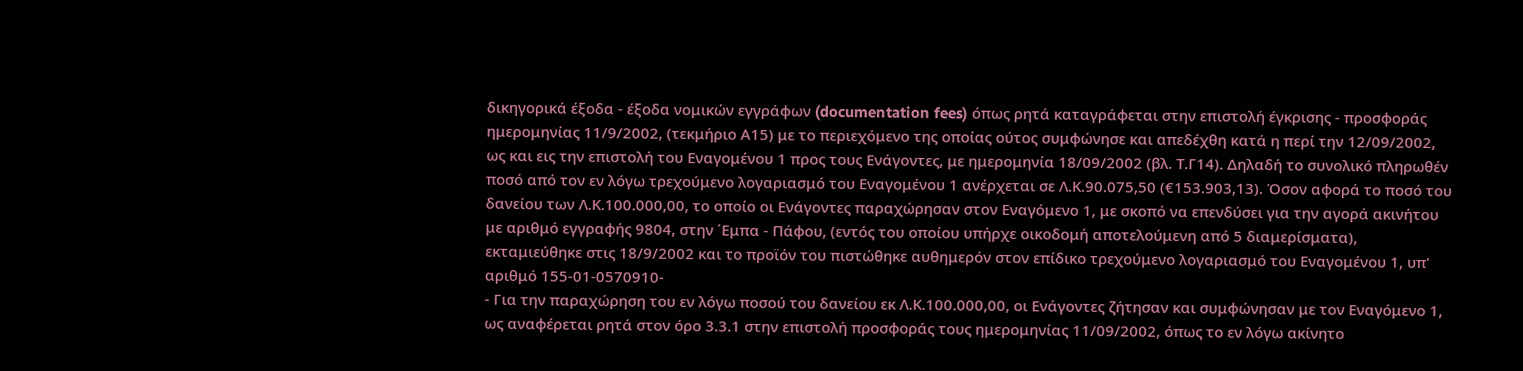δικηγορικά έξοδα - έξοδα νομικών εγγράφων (documentation fees) όπως ρητά καταγράφεται στην επιστολή έγκρισης - προσφοράς ημερομηνίας 11/9/2002, (τεκμήριο Α15) με το περιεχόμενο της οποίας ούτος συμφώνησε και απεδέχθη κατά η περί την 12/09/2002, ως και εις την επιστολή του Εναγομένου 1 προς τους Ενάγοντες, με ημερομηνία 18/09/2002 (βλ. Τ.Γ14). Δηλαδή το συνολικό πληρωθέν ποσό από τον εν λόγω τρεχούμενο λογαριασμό του Εναγομένου 1 ανέρχεται σε Λ.Κ.90.075,50 (€153.903,13). Όσον αφορά το ποσό του δανείου των Λ.Κ.100.000,00, το οποίο οι Ενάγοντες παραχώρησαν στον Εναγόμενο 1, με σκοπό να επενδύσει για την αγορά ακινήτου με αριθμό εγγραφής 9804, στην ΄Εμπα - Πάφου, (εντός του οποίου υπήρχε οικοδομή αποτελούμενη από 5 διαμερίσματα), εκταμιεύθηκε στις 18/9/2002 και το προϊόν του πιστώθηκε αυθημερόν στον επίδικο τρεχούμενο λογαριασμό του Εναγομένου 1, υπ' αριθμό 155-01-0570910-
- Για την παραχώρηση του εν λόγω ποσού του δανείου εκ Λ.Κ.100.000,00, οι Ενάγοντες ζήτησαν και συμφώνησαν με τον Εναγόμενο 1, ως αναφέρεται ρητά στον όρο 3.3.1 στην επιστολή προσφοράς τους ημερομηνίας 11/09/2002, όπως το εν λόγω ακίνητο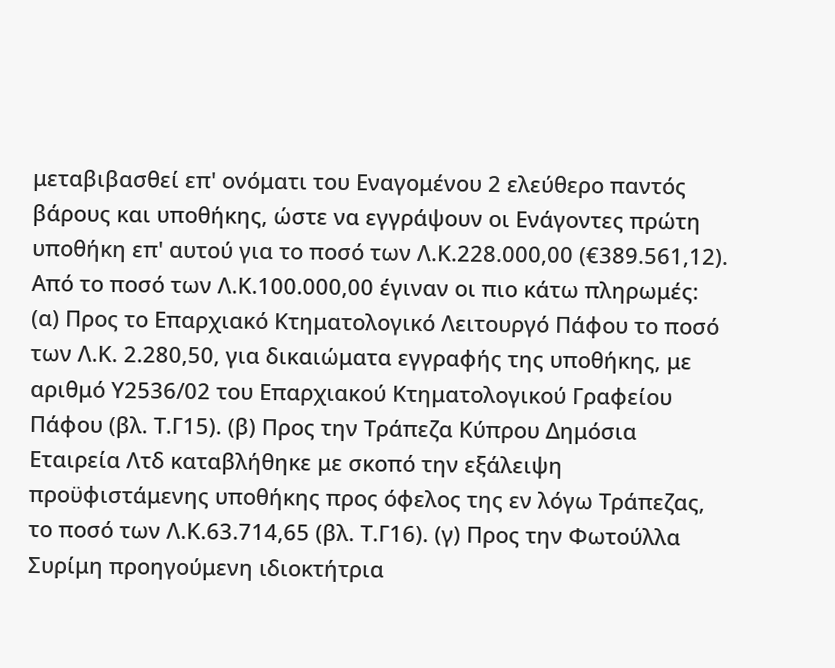μεταβιβασθεί επ' ονόματι του Εναγομένου 2 ελεύθερο παντός βάρους και υποθήκης, ώστε να εγγράψουν οι Ενάγοντες πρώτη υποθήκη επ' αυτού για το ποσό των Λ.Κ.228.000,00 (€389.561,12). Από το ποσό των Λ.Κ.100.000,00 έγιναν οι πιο κάτω πληρωμές: (α) Προς το Επαρχιακό Κτηματολογικό Λειτουργό Πάφου το ποσό των Λ.Κ. 2.280,50, για δικαιώματα εγγραφής της υποθήκης, με αριθμό Υ2536/02 του Επαρχιακού Κτηματολογικού Γραφείου Πάφου (βλ. Τ.Γ15). (β) Προς την Τράπεζα Κύπρου Δημόσια Εταιρεία Λτδ καταβλήθηκε με σκοπό την εξάλειψη προϋφιστάμενης υποθήκης προς όφελος της εν λόγω Τράπεζας, το ποσό των Λ.Κ.63.714,65 (βλ. Τ.Γ16). (γ) Προς την Φωτούλλα Συρίμη προηγούμενη ιδιοκτήτρια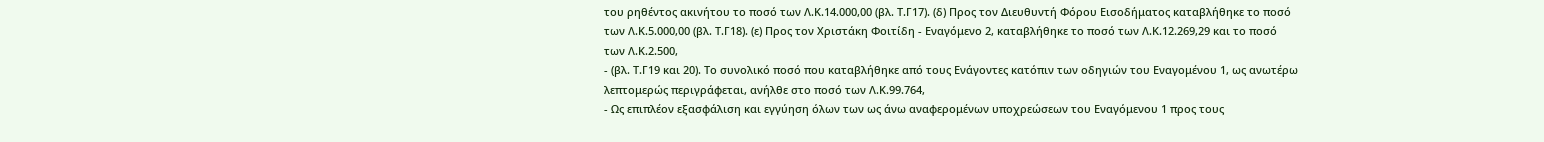του ρηθέντος ακινήτου το ποσό των Λ.Κ.14.000,00 (βλ. Τ.Γ17). (δ) Προς τον Διευθυντή Φόρου Εισοδήματος καταβλήθηκε το ποσό των Λ.Κ.5.000,00 (βλ. Τ.Γ18). (ε) Προς τον Χριστάκη Φοιτίδη - Εναγόμενο 2, καταβλήθηκε το ποσό των Λ.Κ.12.269,29 και το ποσό των Λ.Κ.2.500,
- (βλ. Τ.Γ19 και 20). Το συνολικό ποσό που καταβλήθηκε από τους Ενάγοντες κατόπιν των οδηγιών του Εναγομένου 1, ως ανωτέρω λεπτομερώς περιγράφεται, ανήλθε στο ποσό των Λ.Κ.99.764,
- Ως επιπλέον εξασφάλιση και εγγύηση όλων των ως άνω αναφερομένων υποχρεώσεων του Εναγόμενου 1 προς τους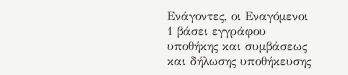Ενάγοντες, οι Εναγόμενοι 1 βάσει εγγράφου υποθήκης και συμβάσεως και δήλωσης υποθήκευσης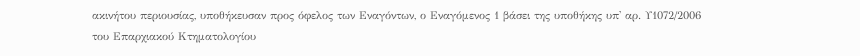ακινήτου περιουσίας, υποθήκευσαν προς όφελος των Εναγόντων, ο Εναγόμενος 1 βάσει της υποθήκης υπ' αρ. Υ1072/2006 του Επαρχιακού Κτηματολογίου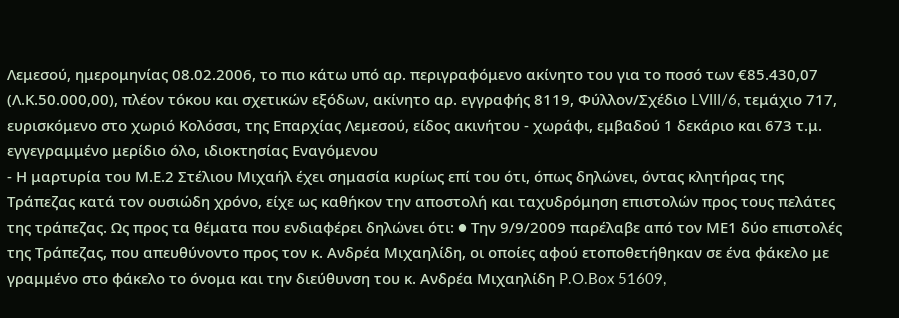Λεμεσού, ημερομηνίας 08.02.2006, το πιο κάτω υπό αρ. περιγραφόμενο ακίνητο του για το ποσό των €85.430,07 (Λ.Κ.50.000,00), πλέον τόκου και σχετικών εξόδων, ακίνητο αρ. εγγραφής 8119, Φύλλον/Σχέδιο LVIII/6, τεμάχιο 717, ευρισκόμενο στο χωριό Κολόσσι, της Επαρχίας Λεμεσού, είδος ακινήτου - χωράφι, εμβαδού 1 δεκάριο και 673 τ.μ. εγγεγραμμένο μερίδιο όλο, ιδιοκτησίας Εναγόμενου
- Η μαρτυρία του Μ.Ε.2 Στέλιου Μιχαήλ έχει σημασία κυρίως επί του ότι, όπως δηλώνει, όντας κλητήρας της Τράπεζας κατά τον ουσιώδη χρόνο, είχε ως καθήκον την αποστολή και ταχυδρόμηση επιστολών προς τους πελάτες της τράπεζας. Ως προς τα θέματα που ενδιαφέρει δηλώνει ότι: ● Την 9/9/2009 παρέλαβε από τον ΜΕ1 δύο επιστολές της Τράπεζας, που απευθύνοντο προς τον κ. Ανδρέα Μιχαηλίδη, οι οποίες αφού ετοποθετήθηκαν σε ένα φάκελο με γραμμένο στο φάκελο το όνομα και την διεύθυνση του κ. Ανδρέα Μιχαηλίδη P.O.Box 51609,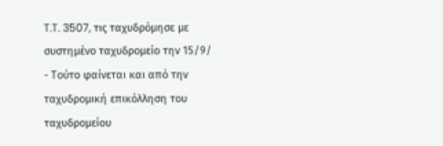T.T. 3507, τις ταχυδρόμησε με συστημένο ταχυδρομείο την 15/9/
- Τούτο φαίνεται και από την ταχυδρομική επικόλληση του ταχυδρομείου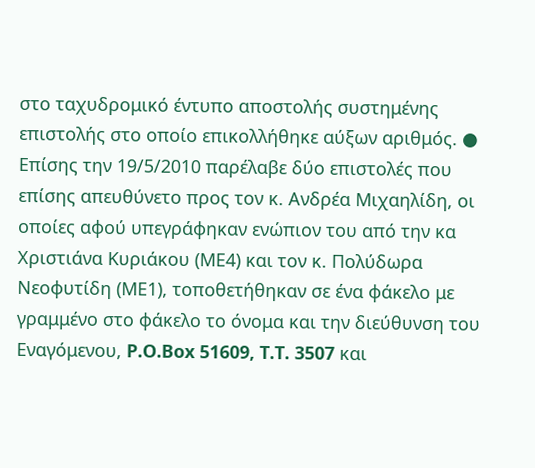στο ταχυδρομικό έντυπο αποστολής συστημένης επιστολής στο οποίο επικολλήθηκε αύξων αριθμός. ● Επίσης την 19/5/2010 παρέλαβε δύο επιστολές που επίσης απευθύνετο προς τον κ. Ανδρέα Μιχαηλίδη, οι οποίες αφού υπεγράφηκαν ενώπιον του από την κα Χριστιάνα Κυριάκου (ΜΕ4) και τον κ. Πολύδωρα Νεοφυτίδη (ΜΕ1), τοποθετήθηκαν σε ένα φάκελο με γραμμένο στο φάκελο το όνομα και την διεύθυνση του Εναγόμενου, P.O.Box 51609, T.T. 3507 και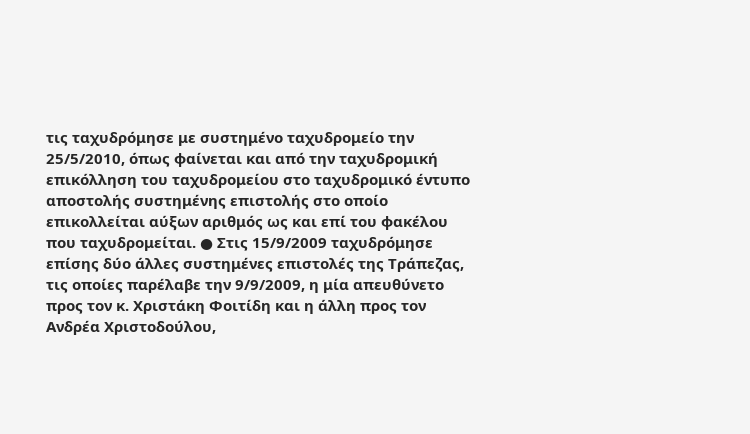τις ταχυδρόμησε με συστημένο ταχυδρομείο την 25/5/2010, όπως φαίνεται και από την ταχυδρομική επικόλληση του ταχυδρομείου στο ταχυδρομικό έντυπο αποστολής συστημένης επιστολής στο οποίο επικολλείται αύξων αριθμός ως και επί του φακέλου που ταχυδρομείται. ● Στις 15/9/2009 ταχυδρόμησε επίσης δύο άλλες συστημένες επιστολές της Τράπεζας, τις οποίες παρέλαβε την 9/9/2009, η μία απευθύνετο προς τον κ. Χριστάκη Φοιτίδη και η άλλη προς τον Ανδρέα Χριστοδούλου,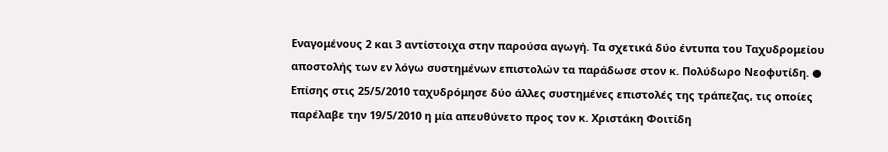Εναγομένους 2 και 3 αντίστοιχα στην παρούσα αγωγή. Τα σχετικά δύο έντυπα του Ταχυδρομείου αποστολής των εν λόγω συστημένων επιστολών τα παράδωσε στον κ. Πολύδωρο Νεοφυτίδη. ● Επίσης στις 25/5/2010 ταχυδρόμησε δύο άλλες συστημένες επιστολές της τράπεζας, τις οποίες παρέλαβε την 19/5/2010 η μία απευθύνετο προς τον κ. Χριστάκη Φοιτίδη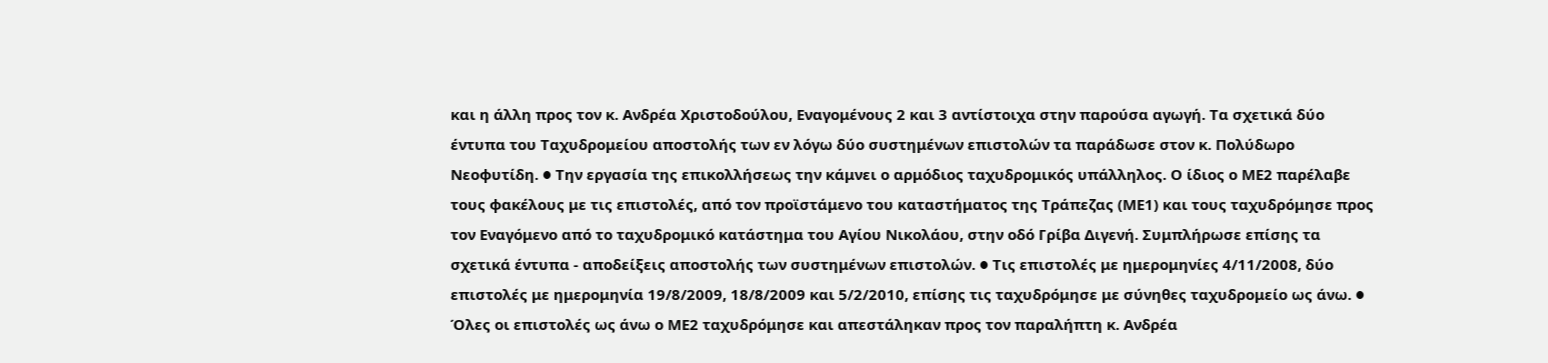και η άλλη προς τον κ. Ανδρέα Χριστοδούλου, Εναγομένους 2 και 3 αντίστοιχα στην παρούσα αγωγή. Τα σχετικά δύο έντυπα του Ταχυδρομείου αποστολής των εν λόγω δύο συστημένων επιστολών τα παράδωσε στον κ. Πολύδωρο Νεοφυτίδη. ● Την εργασία της επικολλήσεως την κάμνει ο αρμόδιος ταχυδρομικός υπάλληλος. Ο ίδιος ο ΜΕ2 παρέλαβε τους φακέλους με τις επιστολές, από τον προϊστάμενο του καταστήματος της Τράπεζας (ΜΕ1) και τους ταχυδρόμησε προς τον Εναγόμενο από το ταχυδρομικό κατάστημα του Αγίου Νικολάου, στην οδό Γρίβα Διγενή. Συμπλήρωσε επίσης τα σχετικά έντυπα - αποδείξεις αποστολής των συστημένων επιστολών. ● Τις επιστολές με ημερομηνίες 4/11/2008, δύο επιστολές με ημερομηνία 19/8/2009, 18/8/2009 και 5/2/2010, επίσης τις ταχυδρόμησε με σύνηθες ταχυδρομείο ως άνω. ● Όλες οι επιστολές ως άνω ο ΜΕ2 ταχυδρόμησε και απεστάληκαν προς τον παραλήπτη κ. Ανδρέα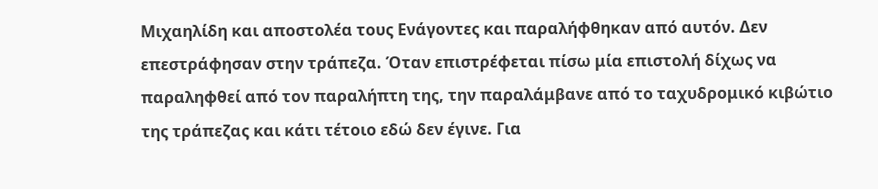Μιχαηλίδη και αποστολέα τους Ενάγοντες και παραλήφθηκαν από αυτόν. Δεν επεστράφησαν στην τράπεζα. Όταν επιστρέφεται πίσω μία επιστολή δίχως να παραληφθεί από τον παραλήπτη της, την παραλάμβανε από το ταχυδρομικό κιβώτιο της τράπεζας και κάτι τέτοιο εδώ δεν έγινε. Για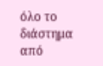όλο το διάστημα από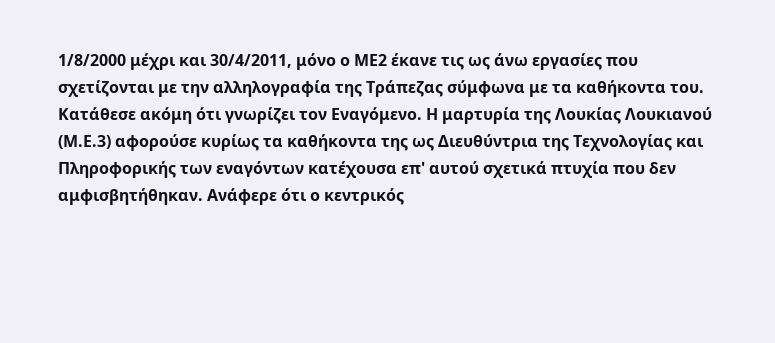1/8/2000 μέχρι και 30/4/2011, μόνο ο ΜΕ2 έκανε τις ως άνω εργασίες που σχετίζονται με την αλληλογραφία της Τράπεζας σύμφωνα με τα καθήκοντα του. Κατάθεσε ακόμη ότι γνωρίζει τον Εναγόμενο. Η μαρτυρία της Λουκίας Λουκιανού (Μ.Ε.3) αφορούσε κυρίως τα καθήκοντα της ως Διευθύντρια της Τεχνολογίας και Πληροφορικής των εναγόντων κατέχουσα επ' αυτού σχετικά πτυχία που δεν αμφισβητήθηκαν. Ανάφερε ότι ο κεντρικός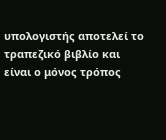υπολογιστής αποτελεί το τραπεζικό βιβλίο και είναι ο μόνος τρόπος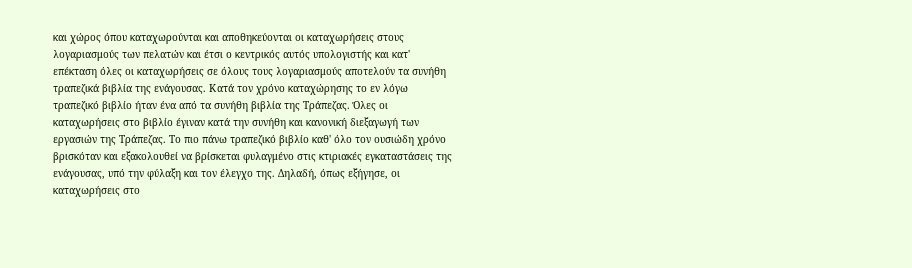και χώρος όπου καταχωρούνται και αποθηκεύονται οι καταχωρήσεις στους λογαριασμούς των πελατών και έτσι ο κεντρικός αυτός υπολογιστής και κατ' επέκταση όλες οι καταχωρήσεις σε όλους τους λογαριασμούς αποτελούν τα συνήθη τραπεζικά βιβλία της ενάγουσας. Κατά τον χρόνο καταχώρησης το εν λόγω τραπεζικό βιβλίο ήταν ένα από τα συνήθη βιβλία της Τράπεζας. Όλες οι καταχωρήσεις στο βιβλίο έγιναν κατά την συνήθη και κανονική διεξαγωγή των εργασιών της Τράπεζας. Το πιο πάνω τραπεζικό βιβλίο καθ' όλο τον ουσιώδη χρόνο βρισκόταν και εξακολουθεί να βρίσκεται φυλαγμένο στις κτιριακές εγκαταστάσεις της ενάγουσας, υπό την φύλαξη και τον έλεγχο της. Δηλαδή, όπως εξήγησε, oι καταχωρήσεις στο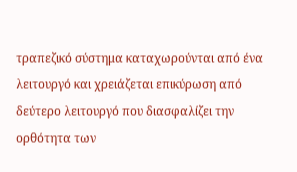τραπεζικό σύστημα καταχωρούνται από ένα λειτουργό και χρειάζεται επικύρωση από δεύτερο λειτουργό που διασφαλίζει την ορθότητα των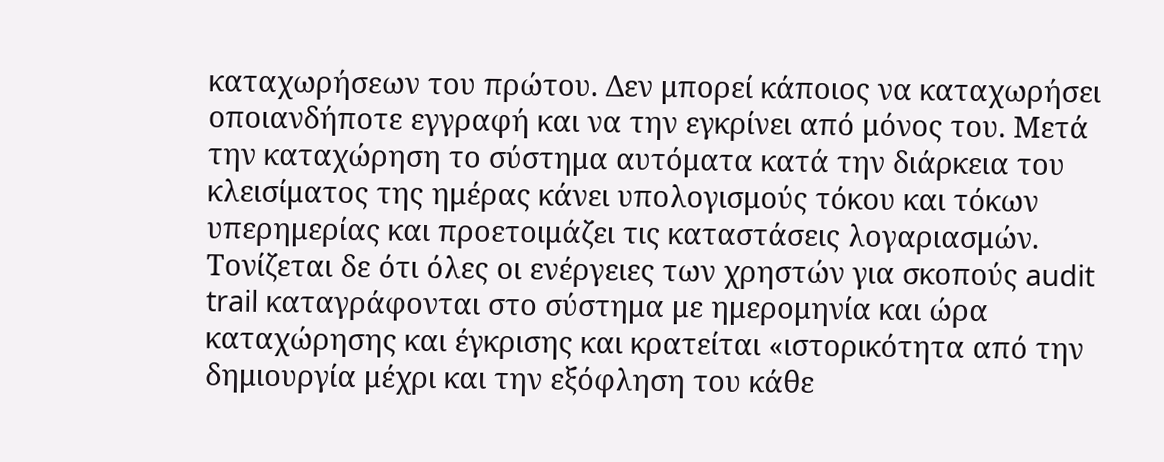καταχωρήσεων του πρώτου. Δεν μπορεί κάποιος να καταχωρήσει οποιανδήποτε εγγραφή και να την εγκρίνει από μόνος του. Μετά την καταχώρηση το σύστημα αυτόματα κατά την διάρκεια του κλεισίματος της ημέρας κάνει υπολογισμούς τόκου και τόκων υπερημερίας και προετοιμάζει τις καταστάσεις λογαριασμών. Τονίζεται δε ότι όλες οι ενέργειες των χρηστών για σκοπούς audit trail καταγράφονται στο σύστημα με ημερομηνία και ώρα καταχώρησης και έγκρισης και κρατείται «ιστορικότητα από την δημιουργία μέχρι και την εξόφληση του κάθε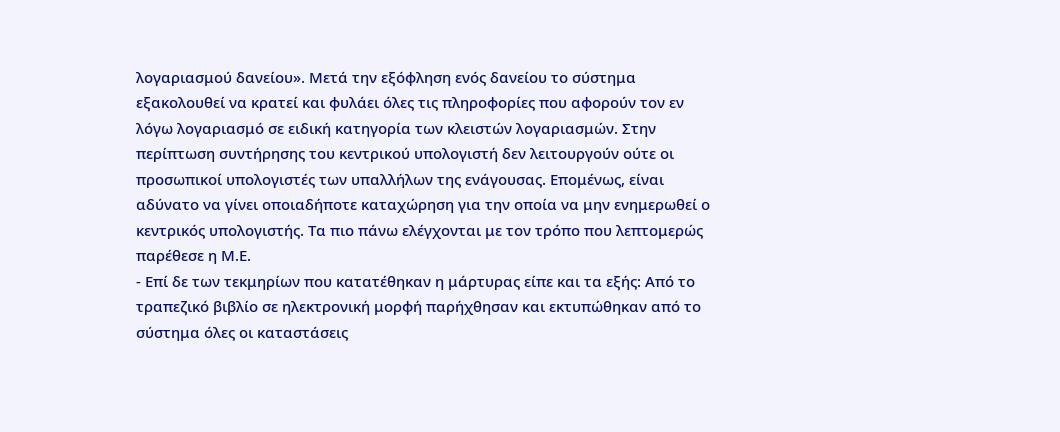λογαριασμού δανείου». Μετά την εξόφληση ενός δανείου το σύστημα εξακολουθεί να κρατεί και φυλάει όλες τις πληροφορίες που αφορούν τον εν λόγω λογαριασμό σε ειδική κατηγορία των κλειστών λογαριασμών. Στην περίπτωση συντήρησης του κεντρικού υπολογιστή δεν λειτουργούν ούτε οι προσωπικοί υπολογιστές των υπαλλήλων της ενάγουσας. Επομένως, είναι αδύνατο να γίνει οποιαδήποτε καταχώρηση για την οποία να μην ενημερωθεί ο κεντρικός υπολογιστής. Τα πιο πάνω ελέγχονται με τον τρόπο που λεπτομερώς παρέθεσε η Μ.Ε.
- Επί δε των τεκμηρίων που κατατέθηκαν η μάρτυρας είπε και τα εξής: Από το τραπεζικό βιβλίο σε ηλεκτρονική μορφή παρήχθησαν και εκτυπώθηκαν από το σύστημα όλες οι καταστάσεις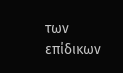των επίδικων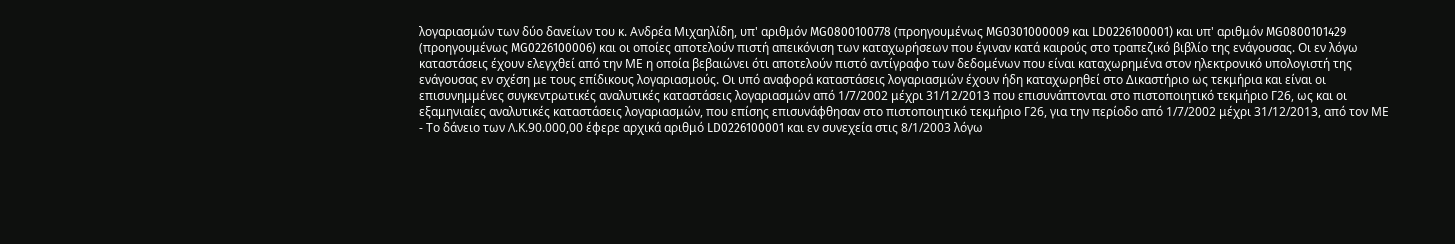λογαριασμών των δύο δανείων του κ. Ανδρέα Μιχαηλίδη, υπ' αριθμόν MG0800100778 (προηγουμένως MG0301000009 και LD0226100001) και υπ' αριθμόν MG0800101429 (προηγουμένως MG0226100006) και οι οποίες αποτελούν πιστή απεικόνιση των καταχωρήσεων που έγιναν κατά καιρούς στο τραπεζικό βιβλίο της ενάγουσας. Οι εν λόγω καταστάσεις έχουν ελεγχθεί από την ΜΕ η οποία βεβαιώνει ότι αποτελούν πιστό αντίγραφο των δεδομένων που είναι καταχωρημένα στον ηλεκτρονικό υπολογιστή της ενάγουσας εν σχέση με τους επίδικους λογαριασμούς. Οι υπό αναφορά καταστάσεις λογαριασμών έχουν ήδη καταχωρηθεί στο Δικαστήριο ως τεκμήρια και είναι οι επισυνημμένες συγκεντρωτικές αναλυτικές καταστάσεις λογαριασμών από 1/7/2002 μέχρι 31/12/2013 που επισυνάπτονται στο πιστοποιητικό τεκμήριο Γ26, ως και οι εξαμηνιαίες αναλυτικές καταστάσεις λογαριασμών, που επίσης επισυνάφθησαν στο πιστοποιητικό τεκμήριο Γ26, για την περίοδο από 1/7/2002 μέχρι 31/12/2013, από τον ΜΕ
- Το δάνειο των Λ.Κ.90.000,00 έφερε αρχικά αριθμό LD0226100001 και εν συνεχεία στις 8/1/2003 λόγω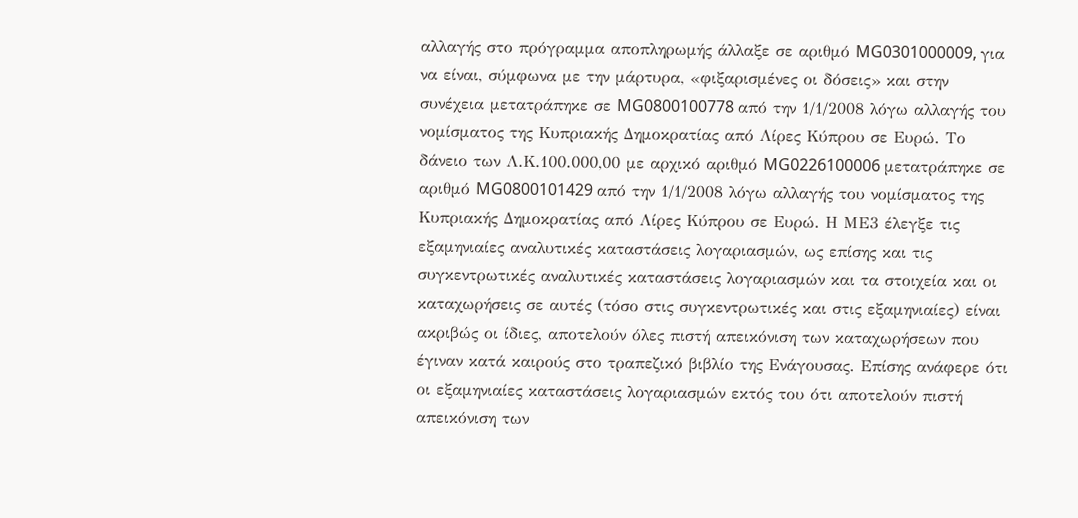αλλαγής στο πρόγραμμα αποπληρωμής άλλαξε σε αριθμό MG0301000009, για να είναι, σύμφωνα με την μάρτυρα, «φιξαρισμένες οι δόσεις» και στην συνέχεια μετατράπηκε σε MG0800100778 από την 1/1/2008 λόγω αλλαγής του νομίσματος της Κυπριακής Δημοκρατίας από Λίρες Κύπρου σε Ευρώ. Το δάνειο των Λ.Κ.100.000,00 με αρχικό αριθμό MG0226100006 μετατράπηκε σε αριθμό MG0800101429 από την 1/1/2008 λόγω αλλαγής του νομίσματος της Κυπριακής Δημοκρατίας από Λίρες Κύπρου σε Ευρώ. Η ΜΕ3 έλεγξε τις εξαμηνιαίες αναλυτικές καταστάσεις λογαριασμών, ως επίσης και τις συγκεντρωτικές αναλυτικές καταστάσεις λογαριασμών και τα στοιχεία και οι καταχωρήσεις σε αυτές (τόσο στις συγκεντρωτικές και στις εξαμηνιαίες) είναι ακριβώς οι ίδιες, αποτελούν όλες πιστή απεικόνιση των καταχωρήσεων που έγιναν κατά καιρούς στο τραπεζικό βιβλίο της Ενάγουσας. Επίσης ανάφερε ότι οι εξαμηνιαίες καταστάσεις λογαριασμών εκτός του ότι αποτελούν πιστή απεικόνιση των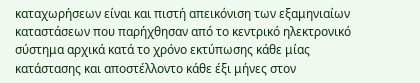καταχωρήσεων είναι και πιστή απεικόνιση των εξαμηνιαίων καταστάσεων που παρήχθησαν από το κεντρικό ηλεκτρονικό σύστημα αρχικά κατά το χρόνο εκτύπωσης κάθε μίας κατάστασης και αποστέλλοντο κάθε έξι μήνες στον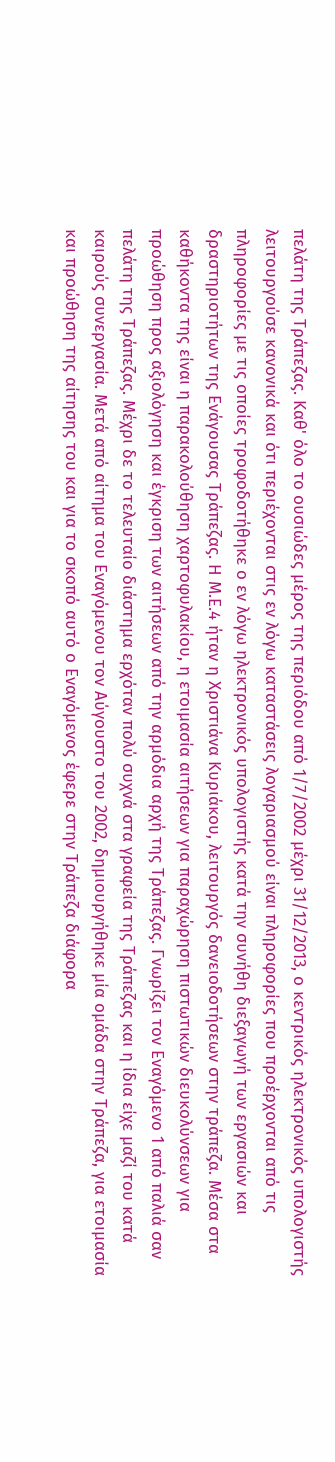πελάτη της Τράπεζας. Καθ' όλο το ουσιώδες μέρος της περιόδου από 1/7/2002 μέχρι 31/12/2013, ο κεντρικός ηλεκτρονικός υπολογιστής λειτουργούσε κανονικά και ότι περιέχονται στις εν λόγω καταστάσεις λογαριασμού είναι πληροφορίες που προέρχονται από τις πληροφορίες με τις οποίες τροφοδοτήθηκε ο εν λόγω ηλεκτρονικός υπολογιστής κατά την συνήθη διεξαγωγή των εργασιών και δραστηριοτήτων της Ενάγουσας Τράπεζας. Η Μ.Ε.4 ήταν η Χριστιάνα Κυριάκου, λειτουργός δανειοδοτήσεων στην τράπεζα. Μέσα στα καθήκοντα της είναι η παρακολούθηση χαρτοφυλακίου, η ετοιμασία αιτήσεων για παραχώρηση πιστωτικών διευκολύνσεων για προώθηση προς αξιολόγηση και έγκριση των αιτήσεων από την αρμόδια αρχή της Τράπεζας. Γνωρίζει τον Εναγόμενο 1 από παλιά σαν πελάτη της Τράπεζας. Μέχρι δε το τελευταίο διάστημα ερχόταν πολύ συχνά στα γραφεία της Τράπεζας και η ίδια είχε μαζί του κατά καιρούς συνεργασία. Μετά από αίτημα του Εναγόμενου τον Αύγουστο του 2002, δημιουργήθηκε μία ομάδα στην Τράπεζα, για ετοιμασία και προώθηση της αίτησης του και για το σκοπό αυτό ο Εναγόμενος έφερε στην Τράπεζα διάφορα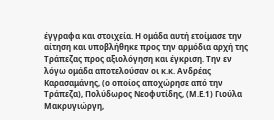έγγραφα και στοιχεία. Η ομάδα αυτή ετοίμασε την αίτηση και υποβλήθηκε προς την αρμόδια αρχή της Τράπεζας προς αξιολόγηση και έγκριση. Την εν λόγω ομάδα αποτελούσαν οι κ.κ. Ανδρέας Καρασαμάνης, (ο οποίος αποχώρησε από την Τράπεζα), Πολύδωρος Νεοφυτίδης, (Μ.Ε.1) Γιούλα Μακρυγιώργη,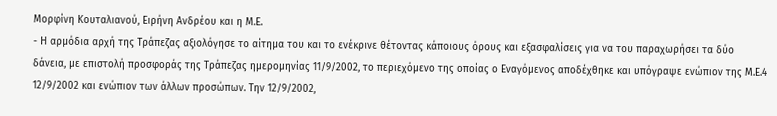Μορφίνη Κουταλιανού, Ειρήνη Ανδρέου και η Μ.Ε.
- Η αρμόδια αρχή της Τράπεζας αξιολόγησε το αίτημα του και το ενέκρινε θέτοντας κάποιους όρους και εξασφαλίσεις για να του παραχωρήσει τα δύο δάνεια, με επιστολή προσφοράς της Τράπεζας ημερομηνίας 11/9/2002, το περιεχόμενο της οποίας ο Εναγόμενος αποδέχθηκε και υπόγραψε ενώπιον της Μ.Ε.4 12/9/2002 και ενώπιον των άλλων προσώπων. Την 12/9/2002,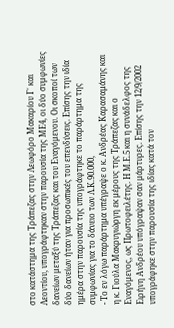στο κατάστημα της Τράπεζας στην Λεωφόρο Μακαρίου Γ΄ και Λεοντίου, υπογράφτηκαν στην παρουσία της ΜΕ4, οι δύο συμφωνίες δανείων μεταξύ της Τράπεζας και του Εναγόμενου. Οι σκοποί των δύο δανείων ήταν για προσωπικές του επενδύσεις. Επίσης την ιδία ημέρα στην παρουσία της υπογράφτηκε το παράρτημα της συμφωνίας για το δάνειο των Λ.Κ.90.000,
- Το εν λόγω παράρτημα υπέγραψε ο κ. Ανδρέας Καρασαμάνης και η κ. Γιούλα Μακρυγιώργη εκ μέρους της Τράπεζας και ο Εναγόμενος, ως Πρωτοφειλέτης. Η Μ.Ε.5 και η συνάδελφος της Ειρήνη Ανδρέου υπόγραψαν σαν μάρτυρες. Επίσης την 12/9/2002 υπογράφηκε στην παρουσία της ιδίας κατά τον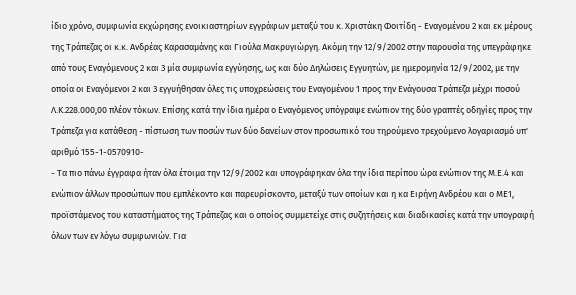ίδιο χρόνο, συμφωνία εκχώρησης ενοικιαστηρίων εγγράφων μεταξύ του κ. Χριστάκη Φοιτίδη - Εναγομένου 2 και εκ μέρους της Τράπεζας οι κ.κ. Ανδρέας Καρασαμάνης και Γιούλα Μακρυγιώργη. Ακόμη την 12/9/2002 στην παρουσία της υπεγράφηκε από τους Εναγόμενους 2 και 3 μία συμφωνία εγγύησης, ως και δύο Δηλώσεις Εγγυητών, με ημερομηνία 12/9/2002, με την οποία οι Εναγόμενοι 2 και 3 εγγυήθησαν όλες τις υποχρεώσεις του Εναγομένου 1 προς την Ενάγουσα Τράπεζα μέχρι ποσού Λ.Κ.228.000,00 πλέον τόκων. Επίσης κατά την ίδια ημέρα ο Εναγόμενος υπόγραψε ενώπιον της δύο γραπτές οδηγίες προς την Τράπεζα για κατάθεση - πίστωση των ποσών των δύο δανείων στον προσωπικό του τηρούμενο τρεχούμενο λογαριασμό υπ' αριθμό 155-1-0570910-
- Τα πιο πάνω έγγραφα ήταν όλα έτοιμα την 12/9/2002 και υπογράφηκαν όλα την ίδια περίπου ώρα ενώπιον της Μ.Ε.4 και ενώπιον άλλων προσώπων που εμπλέκοντο και παρευρίσκοντο, μεταξύ των οποίων και η κα Ειρήνη Ανδρέου και ο ΜΕ1, προϊστάμενος του καταστήματος της Τράπεζας και ο οποίος συμμετείχε στις συζητήσεις και διαδικασίες κατά την υπογραφή όλων των εν λόγω συμφωνιών. Για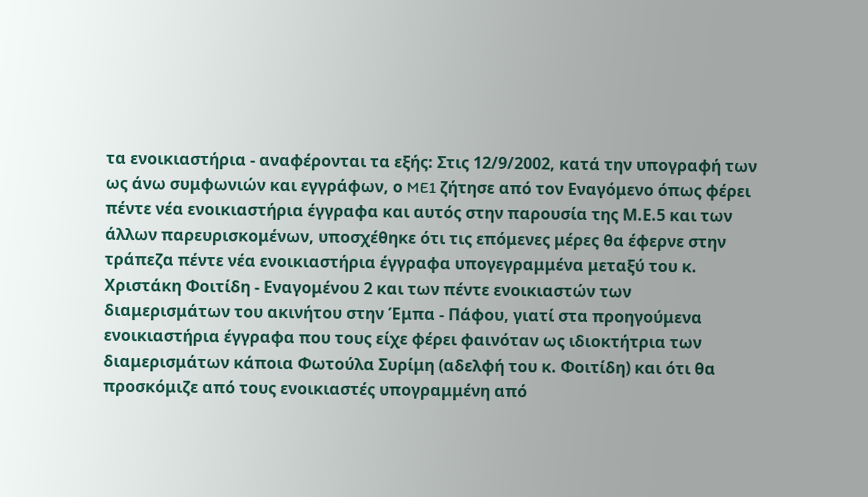τα ενοικιαστήρια - αναφέρονται τα εξής: Στις 12/9/2002, κατά την υπογραφή των ως άνω συμφωνιών και εγγράφων, ο ME1 ζήτησε από τον Εναγόμενο όπως φέρει πέντε νέα ενοικιαστήρια έγγραφα και αυτός στην παρουσία της Μ.Ε.5 και των άλλων παρευρισκομένων, υποσχέθηκε ότι τις επόμενες μέρες θα έφερνε στην τράπεζα πέντε νέα ενοικιαστήρια έγγραφα υπογεγραμμένα μεταξύ του κ. Χριστάκη Φοιτίδη - Εναγομένου 2 και των πέντε ενοικιαστών των διαμερισμάτων του ακινήτου στην Έμπα - Πάφου, γιατί στα προηγούμενα ενοικιαστήρια έγγραφα που τους είχε φέρει φαινόταν ως ιδιοκτήτρια των διαμερισμάτων κάποια Φωτούλα Συρίμη (αδελφή του κ. Φοιτίδη) και ότι θα προσκόμιζε από τους ενοικιαστές υπογραμμένη από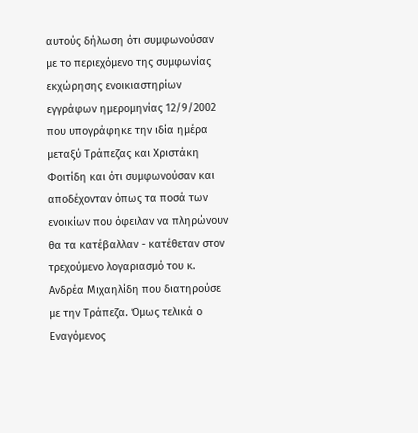αυτούς δήλωση ότι συμφωνούσαν με το περιεχόμενο της συμφωνίας εκχώρησης ενοικιαστηρίων εγγράφων ημερομηνίας 12/9/2002 που υπογράφηκε την ιδία ημέρα μεταξύ Τράπεζας και Χριστάκη Φοιτίδη και ότι συμφωνούσαν και αποδέχονταν όπως τα ποσά των ενοικίων που όφειλαν να πληρώνουν θα τα κατέβαλλαν - κατέθεταν στον τρεχούμενο λογαριασμό του κ. Ανδρέα Μιχαηλίδη που διατηρούσε με την Τράπεζα. Όμως τελικά ο Εναγόμενος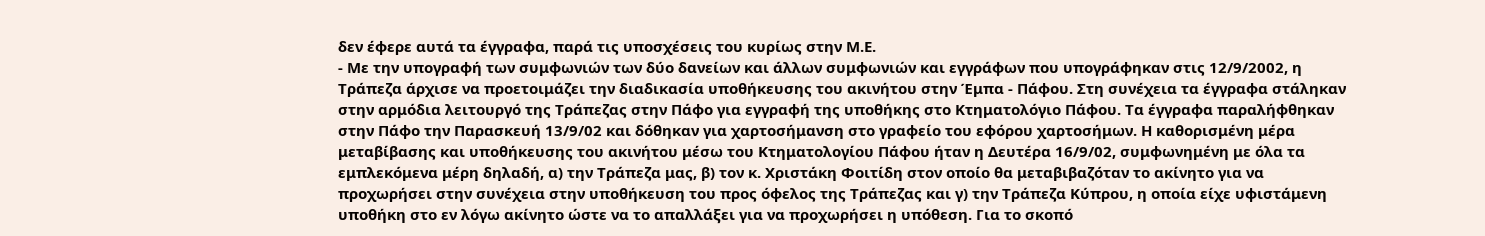δεν έφερε αυτά τα έγγραφα, παρά τις υποσχέσεις του κυρίως στην Μ.Ε.
- Με την υπογραφή των συμφωνιών των δύο δανείων και άλλων συμφωνιών και εγγράφων που υπογράφηκαν στις 12/9/2002, η Τράπεζα άρχισε να προετοιμάζει την διαδικασία υποθήκευσης του ακινήτου στην Έμπα - Πάφου. Στη συνέχεια τα έγγραφα στάληκαν στην αρμόδια λειτουργό της Τράπεζας στην Πάφο για εγγραφή της υποθήκης στο Κτηματολόγιο Πάφου. Τα έγγραφα παραλήφθηκαν στην Πάφο την Παρασκευή 13/9/02 και δόθηκαν για χαρτοσήμανση στο γραφείο του εφόρου χαρτοσήμων. Η καθορισμένη μέρα μεταβίβασης και υποθήκευσης του ακινήτου μέσω του Κτηματολογίου Πάφου ήταν η Δευτέρα 16/9/02, συμφωνημένη με όλα τα εμπλεκόμενα μέρη δηλαδή, α) την Τράπεζα μας, β) τον κ. Χριστάκη Φοιτίδη στον οποίο θα μεταβιβαζόταν το ακίνητο για να προχωρήσει στην συνέχεια στην υποθήκευση του προς όφελος της Τράπεζας και γ) την Τράπεζα Κύπρου, η οποία είχε υφιστάμενη υποθήκη στο εν λόγω ακίνητο ώστε να το απαλλάξει για να προχωρήσει η υπόθεση. Για το σκοπό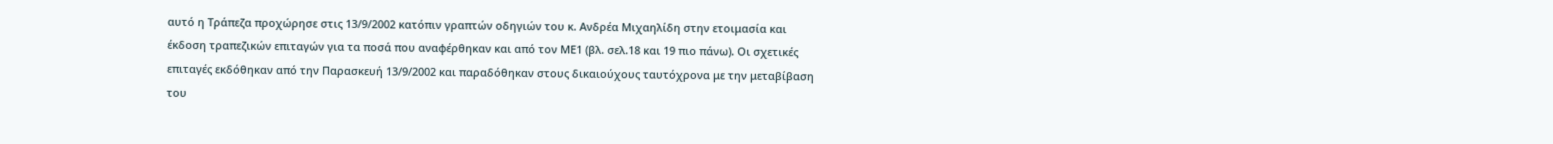αυτό η Τράπεζα προχώρησε στις 13/9/2002 κατόπιν γραπτών οδηγιών του κ. Ανδρέα Μιχαηλίδη στην ετοιμασία και έκδοση τραπεζικών επιταγών για τα ποσά που αναφέρθηκαν και από τον ΜΕ1 (βλ. σελ.18 και 19 πιο πάνω). Οι σχετικές επιταγές εκδόθηκαν από την Παρασκευή 13/9/2002 και παραδόθηκαν στους δικαιούχους ταυτόχρονα με την μεταβίβαση του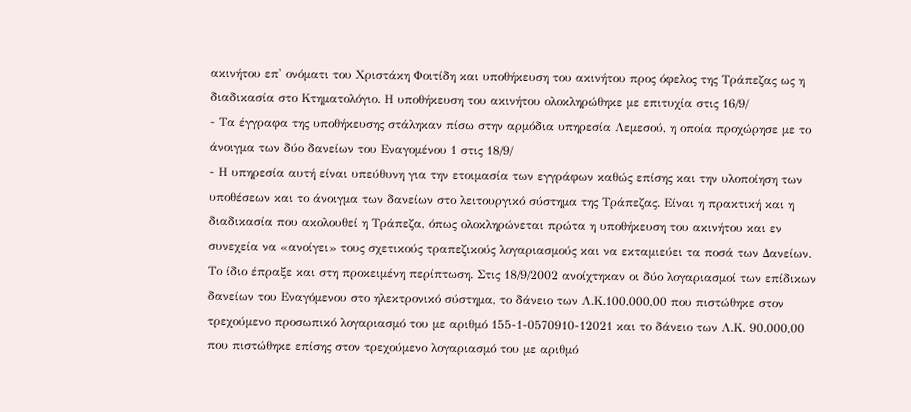ακινήτου επ' ονόματι του Χριστάκη Φοιτίδη και υποθήκευση του ακινήτου προς όφελος της Τράπεζας ως η διαδικασία στο Κτηματολόγιο. Η υποθήκευση του ακινήτου ολοκληρώθηκε με επιτυχία στις 16/9/
- Τα έγγραφα της υποθήκευσης στάληκαν πίσω στην αρμόδια υπηρεσία Λεμεσού, η οποία προχώρησε με το άνοιγμα των δύο δανείων του Εναγομένου 1 στις 18/9/
- Η υπηρεσία αυτή είναι υπεύθυνη για την ετοιμασία των εγγράφων καθώς επίσης και την υλοποίηση των υποθέσεων και το άνοιγμα των δανείων στο λειτουργικό σύστημα της Τράπεζας. Είναι η πρακτική και η διαδικασία που ακολουθεί η Τράπεζα, όπως ολοκληρώνεται πρώτα η υποθήκευση του ακινήτου και εν συνεχεία να «ανοίγει» τους σχετικούς τραπεζικούς λογαριασμούς και να εκταμιεύει τα ποσά των Δανείων. Το ίδιο έπραξε και στη προκειμένη περίπτωση. Στις 18/9/2002 ανοίχτηκαν οι δύο λογαριασμοί των επίδικων δανείων του Εναγόμενου στο ηλεκτρονικό σύστημα, το δάνειο των Λ.Κ.100.000,00 που πιστώθηκε στον τρεχούμενο προσωπικό λογαριασμό του με αριθμό 155-1-0570910-12021 και το δάνειο των Λ.Κ. 90.000,00 που πιστώθηκε επίσης στον τρεχούμενο λογαριασμό του με αριθμό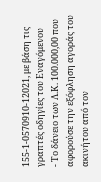155-1-0570910-12021, με βάση τις γραπτές οδηγίες του Εναγόμενου
- Το δάνειο των Λ.Κ. 100.000,00 που αφορούσε την εξόφληση αγοράς του ακινήτου από τον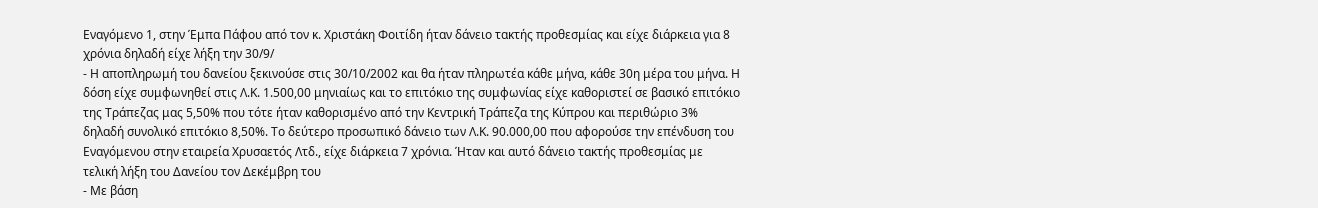Εναγόμενο 1, στην Έμπα Πάφου από τον κ. Χριστάκη Φοιτίδη ήταν δάνειο τακτής προθεσμίας και είχε διάρκεια για 8 χρόνια δηλαδή είχε λήξη την 30/9/
- Η αποπληρωμή του δανείου ξεκινούσε στις 30/10/2002 και θα ήταν πληρωτέα κάθε μήνα, κάθε 30η μέρα του μήνα. Η δόση είχε συμφωνηθεί στις Λ.Κ. 1.500,00 μηνιαίως και το επιτόκιο της συμφωνίας είχε καθοριστεί σε βασικό επιτόκιο της Τράπεζας μας 5,50% που τότε ήταν καθορισμένο από την Κεντρική Τράπεζα της Κύπρου και περιθώριο 3% δηλαδή συνολικό επιτόκιο 8,50%. Το δεύτερο προσωπικό δάνειο των Λ.Κ. 90.000,00 που αφορούσε την επένδυση του Εναγόμενου στην εταιρεία Χρυσαετός Λτδ., είχε διάρκεια 7 χρόνια. Ήταν και αυτό δάνειο τακτής προθεσμίας με τελική λήξη του Δανείου τον Δεκέμβρη του
- Με βάση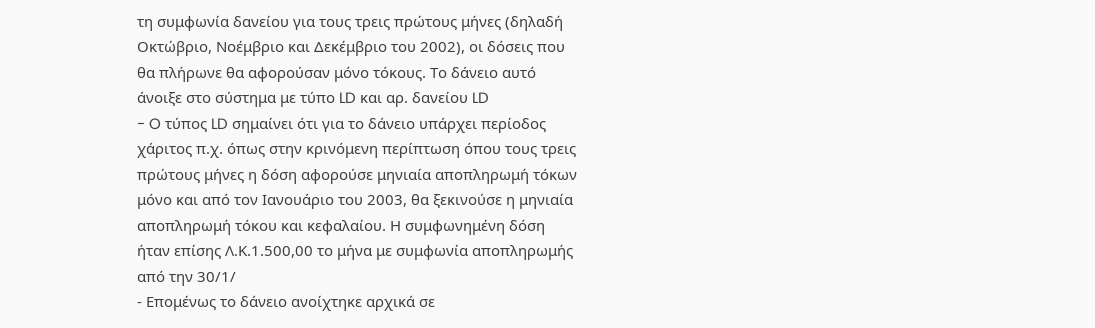τη συμφωνία δανείου για τους τρεις πρώτους μήνες (δηλαδή Οκτώβριο, Νοέμβριο και Δεκέμβριο του 2002), οι δόσεις που θα πλήρωνε θα αφορούσαν μόνο τόκους. Το δάνειο αυτό άνοιξε στο σύστημα με τύπο LD και αρ. δανείου LD
- O τύπος LD σημαίνει ότι για το δάνειο υπάρχει περίοδος χάριτος π.χ. όπως στην κρινόμενη περίπτωση όπου τους τρεις πρώτους μήνες η δόση αφορούσε μηνιαία αποπληρωμή τόκων μόνο και από τον Ιανουάριο του 2003, θα ξεκινούσε η μηνιαία αποπληρωμή τόκου και κεφαλαίου. Η συμφωνημένη δόση ήταν επίσης Λ.Κ.1.500,00 το μήνα με συμφωνία αποπληρωμής από την 30/1/
- Επομένως το δάνειο ανοίχτηκε αρχικά σε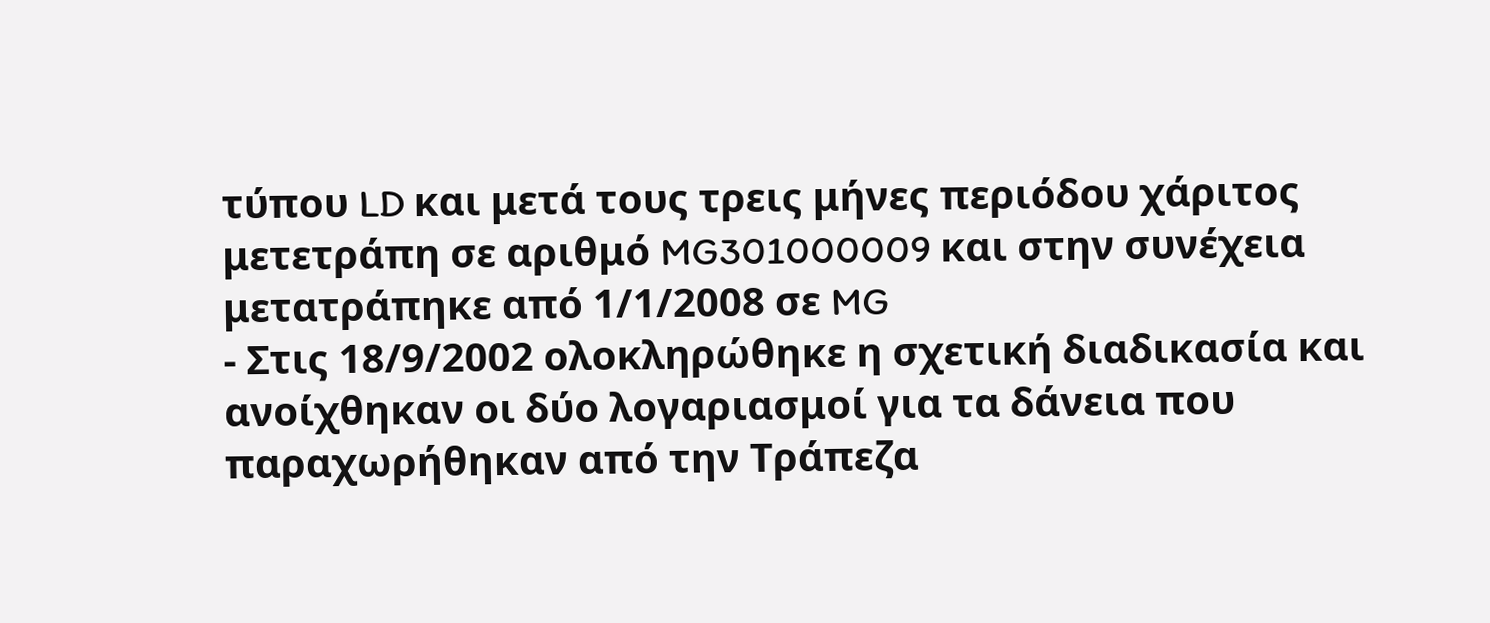τύπου LD και μετά τους τρεις μήνες περιόδου χάριτος μετετράπη σε αριθμό MG301000009 και στην συνέχεια μετατράπηκε από 1/1/2008 σε MG
- Στις 18/9/2002 ολοκληρώθηκε η σχετική διαδικασία και ανοίχθηκαν οι δύο λογαριασμοί για τα δάνεια που παραχωρήθηκαν από την Τράπεζα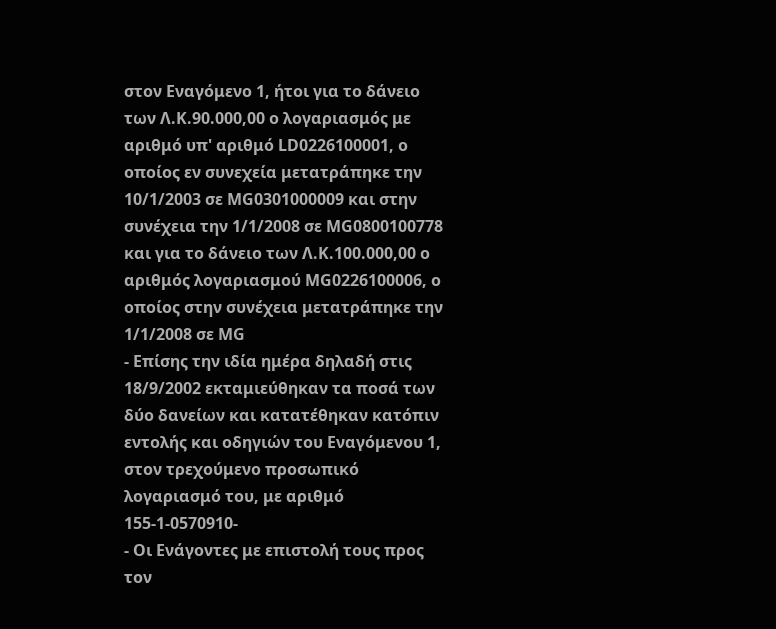στον Εναγόμενο 1, ήτοι για το δάνειο των Λ.Κ.90.000,00 ο λογαριασμός με αριθμό υπ' αριθμό LD0226100001, ο οποίος εν συνεχεία μετατράπηκε την 10/1/2003 σε ΜG0301000009 και στην συνέχεια την 1/1/2008 σε ΜG0800100778 και για το δάνειο των Λ.Κ.100.000,00 ο αριθμός λογαριασμού ΜG0226100006, ο οποίος στην συνέχεια μετατράπηκε την 1/1/2008 σε ΜG
- Επίσης την ιδία ημέρα δηλαδή στις 18/9/2002 εκταμιεύθηκαν τα ποσά των δύο δανείων και κατατέθηκαν κατόπιν εντολής και οδηγιών του Εναγόμενου 1, στον τρεχούμενο προσωπικό λογαριασμό του, με αριθμό 155-1-0570910-
- Οι Ενάγοντες με επιστολή τους προς τον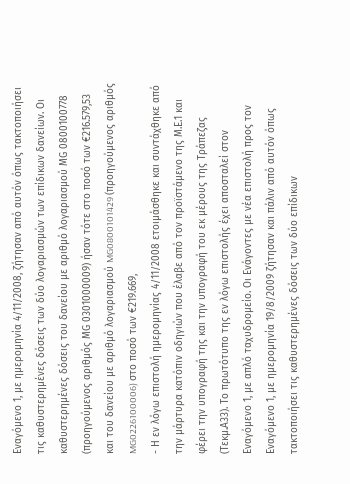Εναγόμενο 1, με ημερομηνία 4/11/2008, ζήτησαν από αυτόν όπως τακτοποιήσει τις καθυστερημένες δόσεις των δύο λογαριασμών των επίδικων δανείων. Οι καθυστερημένες δόσεις του δανείου με αριθμό λογαριασμού ΜG 0800100778 (προηγούμενος αριθμός ΜG 0301000009) ήσαν τότε στο ποσό των €216.579,53 και του δανείου με αριθμό λογαριασμού MG0800101429 (προηγούμενος αριθμός MG0226100006) στο ποσό των €219.669,
- Η εν λόγω επιστολή ημερομηνίας 4/11/2008 ετοιμάσθηκε και συντάχθηκε από την μάρτυρα κατόπιν οδηγιών που έλαβε από τον προϊστάμενο της Μ.Ε.1 και φέρει την υπογραφή της και την υπογραφή του εκ μέρους της Τράπεζας (Τεκμ.Α33). Το πρωτότυπο της εν λόγω επιστολής έχει αποσταλεί στον Εναγόμενο 1, με απλό ταχυδρομείο. Οι Ενάγοντες με νέα επιστολή προς τον Εναγόμενο 1, με ημερομηνία 19/8/2009 ζήτησαν και πάλιν από αυτόν όπως τακτοποιήσει τις καθυστερημένες δόσεις των δύο επίδικων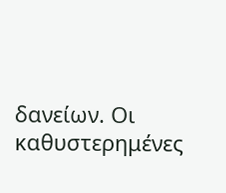δανείων. Οι καθυστερημένες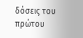δόσεις του πρώτου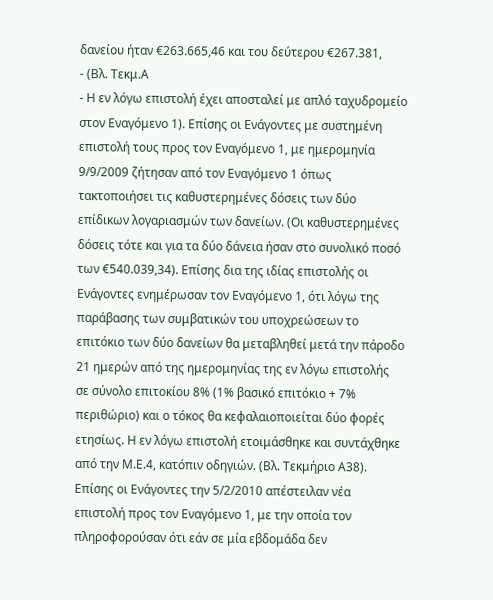δανείου ήταν €263.665,46 και του δεύτερου €267.381,
- (Βλ. Τεκμ.Α
- H εν λόγω επιστολή έχει αποσταλεί με απλό ταχυδρομείο στον Εναγόμενο 1). Επίσης οι Ενάγοντες με συστημένη επιστολή τους προς τον Εναγόμενο 1, με ημερομηνία 9/9/2009 ζήτησαν από τον Εναγόμενο 1 όπως τακτοποιήσει τις καθυστερημένες δόσεις των δύο επίδικων λογαριασμών των δανείων. (Οι καθυστερημένες δόσεις τότε και για τα δύο δάνεια ήσαν στο συνολικό ποσό των €540.039,34). Επίσης δια της ιδίας επιστολής οι Ενάγοντες ενημέρωσαν τον Εναγόμενο 1, ότι λόγω της παράβασης των συμβατικών του υποχρεώσεων το επιτόκιο των δύο δανείων θα μεταβληθεί μετά την πάροδο 21 ημερών από της ημερομηνίας της εν λόγω επιστολής σε σύνολο επιτοκίου 8% (1% βασικό επιτόκιο + 7% περιθώριο) και ο τόκος θα κεφαλαιοποιείται δύο φορές ετησίως. Η εν λόγω επιστολή ετοιμάσθηκε και συντάχθηκε από την Μ.Ε.4, κατόπιν οδηγιών. (Βλ. Τεκμήριο Α38). Επίσης οι Ενάγοντες την 5/2/2010 απέστειλαν νέα επιστολή προς τον Εναγόμενο 1, με την οποία τον πληροφορούσαν ότι εάν σε μία εβδομάδα δεν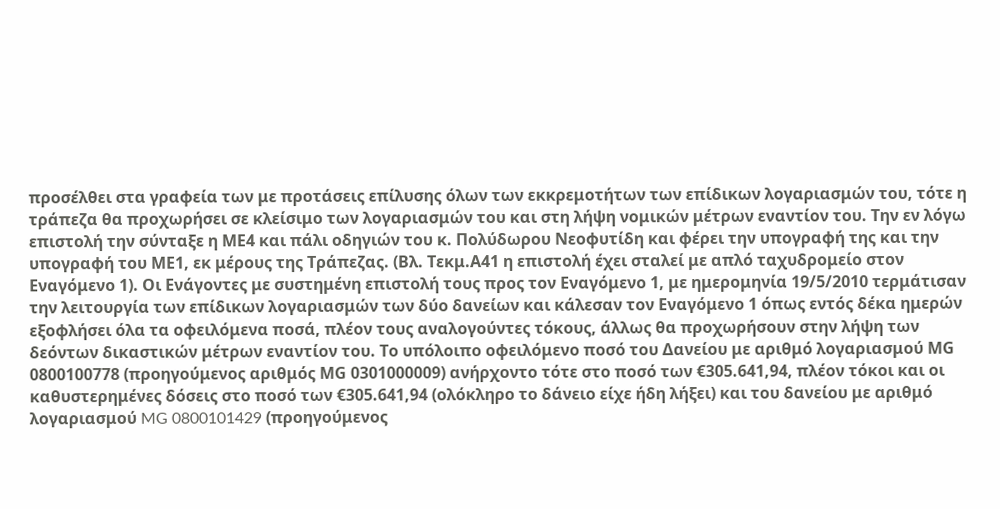προσέλθει στα γραφεία των με προτάσεις επίλυσης όλων των εκκρεμοτήτων των επίδικων λογαριασμών του, τότε η τράπεζα θα προχωρήσει σε κλείσιμο των λογαριασμών του και στη λήψη νομικών μέτρων εναντίον του. Την εν λόγω επιστολή την σύνταξε η ΜΕ4 και πάλι οδηγιών του κ. Πολύδωρου Νεοφυτίδη και φέρει την υπογραφή της και την υπογραφή του ΜΕ1, εκ μέρους της Τράπεζας. (Βλ. Τεκμ.Α41 η επιστολή έχει σταλεί με απλό ταχυδρομείο στον Εναγόμενο 1). Οι Ενάγοντες με συστημένη επιστολή τους προς τον Εναγόμενο 1, με ημερομηνία 19/5/2010 τερμάτισαν την λειτουργία των επίδικων λογαριασμών των δύο δανείων και κάλεσαν τον Εναγόμενο 1 όπως εντός δέκα ημερών εξοφλήσει όλα τα οφειλόμενα ποσά, πλέον τους αναλογούντες τόκους, άλλως θα προχωρήσουν στην λήψη των δεόντων δικαστικών μέτρων εναντίον του. Το υπόλοιπο οφειλόμενο ποσό του Δανείου με αριθμό λογαριασμού ΜG 0800100778 (προηγούμενος αριθμός ΜG 0301000009) ανήρχοντο τότε στο ποσό των €305.641,94, πλέον τόκοι και οι καθυστερημένες δόσεις στο ποσό των €305.641,94 (ολόκληρο το δάνειο είχε ήδη λήξει) και του δανείου με αριθμό λογαριασμού MG 0800101429 (προηγούμενος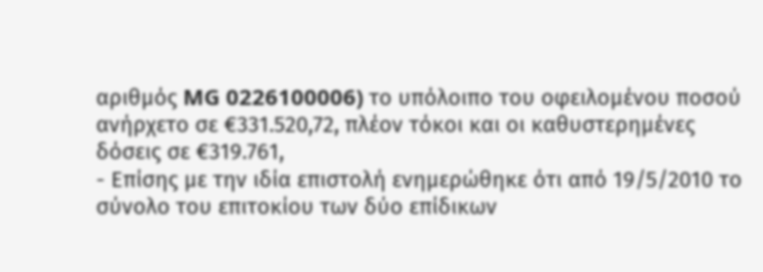αριθμός MG 0226100006) το υπόλοιπο του οφειλομένου ποσού ανήρχετο σε €331.520,72, πλέον τόκοι και οι καθυστερημένες δόσεις σε €319.761,
- Επίσης με την ιδία επιστολή ενημερώθηκε ότι από 19/5/2010 το σύνολο του επιτοκίου των δύο επίδικων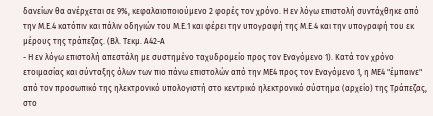δανείων θα ανέρχεται σε 9%, κεφαλαιοποιούμενο 2 φορές τον χρόνο. Η εν λόγω επιστολή συντάχθηκε από την Μ.Ε.4 κατόπιν και πάλιν οδηγιών του Μ.Ε.1 και φέρει την υπογραφή της Μ.Ε.4 και την υπογραφή του εκ μέρους της τράπεζας. (Βλ. Τεκμ. Α42-Α
- Η εν λόγω επιστολή απεστάλη με συστημένο ταχυδρομείο προς τον Εναγόμενο 1). Κατά τον χρόνο ετοιμασίας και σύνταξης όλων των πιο πάνω επιστολών από την ΜΕ4 προς τον Εναγόμενο 1, η ΜΕ4 "έμπαινε" από τον προσωπικό της ηλεκτρονικό υπολογιστή στο κεντρικό ηλεκτρονικό σύστημα (αρχείο) της Τράπεζας, στο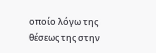οποίο λόγω της θέσεως της στην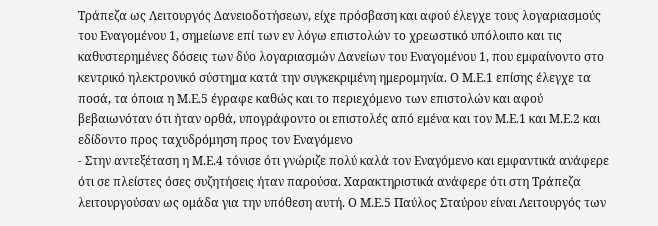Τράπεζα ως Λειτουργός Δανειοδοτήσεων, είχε πρόσβαση και αφού έλεγχε τους λογαριασμούς του Εναγομένου 1, σημείωνε επί των εν λόγω επιστολών το χρεωστικό υπόλοιπο και τις καθυστερημένες δόσεις των δύο λογαριασμών Δανείων του Εναγομένου 1, που εμφαίνοντο στο κεντρικό ηλεκτρονικό σύστημα κατά την συγκεκριμένη ημερομηνία. Ο Μ.Ε.1 επίσης έλεγχε τα ποσά, τα όποια η Μ.Ε.5 έγραφε καθώς και το περιεχόμενο των επιστολών και αφού βεβαιωνόταν ότι ήταν ορθά, υπογράφοντο οι επιστολές από εμένα και τον Μ.Ε.1 και Μ.Ε.2 και εδίδοντο προς ταχυδρόμηση προς τον Εναγόμενο
- Στην αντεξέταση η Μ.Ε.4 τόνισε ότι γνώριζε πολύ καλά τον Εναγόμενο και εμφαντικά ανάφερε ότι σε πλείστες όσες συζητήσεις ήταν παρούσα. Χαρακτηριστικά ανάφερε ότι στη Τράπεζα λειτουργούσαν ως ομάδα για την υπόθεση αυτή. Ο Μ.Ε.5 Παύλος Σταύρου είναι Λειτουργός των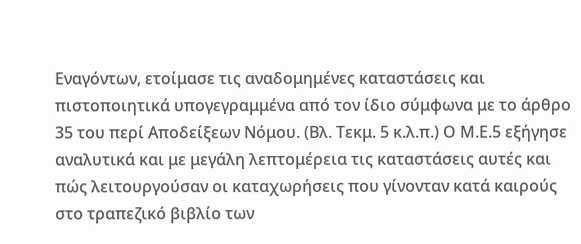Εναγόντων, ετοίμασε τις αναδομημένες καταστάσεις και πιστοποιητικά υπογεγραμμένα από τον ίδιο σύμφωνα με το άρθρο 35 του περί Αποδείξεων Νόμου. (Βλ. Τεκμ. 5 κ.λ.π.) Ο Μ.Ε.5 εξήγησε αναλυτικά και με μεγάλη λεπτομέρεια τις καταστάσεις αυτές και πώς λειτουργούσαν οι καταχωρήσεις που γίνονταν κατά καιρούς στο τραπεζικό βιβλίο των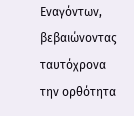Εναγόντων, βεβαιώνοντας ταυτόχρονα την ορθότητα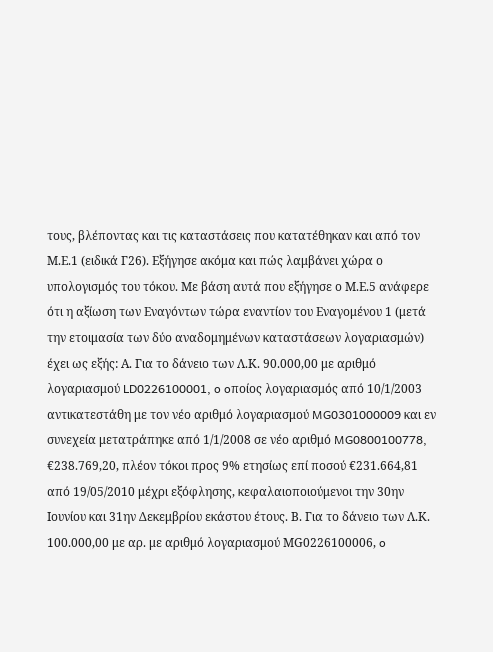τους, βλέποντας και τις καταστάσεις που κατατέθηκαν και από τον Μ.Ε.1 (ειδικά Γ26). Εξήγησε ακόμα και πώς λαμβάνει χώρα ο υπολογισμός του τόκου. Με βάση αυτά που εξήγησε ο Μ.Ε.5 ανάφερε ότι η αξίωση των Εναγόντων τώρα εναντίον του Εναγομένου 1 (μετά την ετοιμασία των δύο αναδομημένων καταστάσεων λογαριασμών) έχει ως εξής: Α. Για το δάνειο των Λ.Κ. 90.000,00 με αριθμό λογαριασμού LD0226100001, o oποίος λογαριασμός από 10/1/2003 αντικατεστάθη με τον νέο αριθμό λογαριασμού MG0301000009 και εν συνεχεία μετατράπηκε από 1/1/2008 σε νέο αριθμό MG0800100778, €238.769,20, πλέον τόκοι προς 9% ετησίως επί ποσού €231.664,81 από 19/05/2010 μέχρι εξόφλησης, κεφαλαιοποιούμενοι την 30ην Ιουνίου και 31ην Δεκεμβρίου εκάστου έτους. Β. Για το δάνειο των Λ.Κ. 100.000,00 με αρ. με αριθμό λογαριασμού ΜG0226100006, o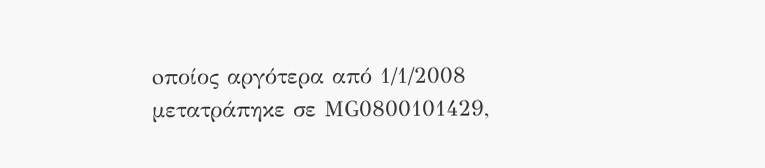oποίος αργότερα από 1/1/2008 μετατράπηκε σε ΜG0800101429,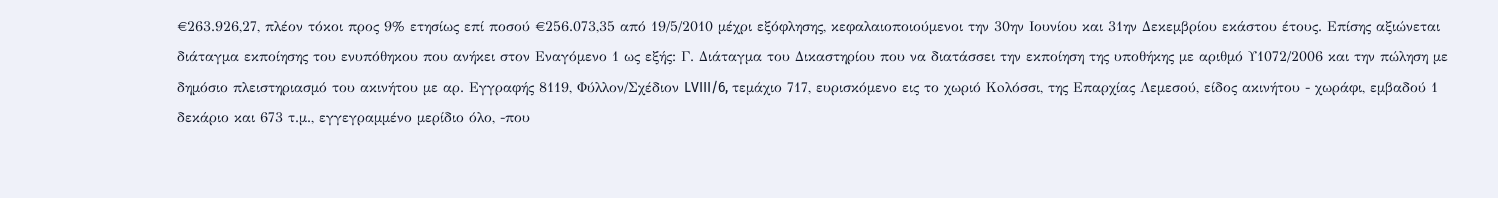€263.926,27, πλέον τόκοι προς 9% ετησίως επί ποσού €256.073,35 από 19/5/2010 μέχρι εξόφλησης, κεφαλαιοποιούμενοι την 30ην Ιουνίου και 31ην Δεκεμβρίου εκάστου έτους. Επίσης αξιώνεται διάταγμα εκποίησης του ενυπόθηκου που ανήκει στον Εναγόμενο 1 ως εξής: Γ. Διάταγμα του Δικαστηρίου που να διατάσσει την εκποίηση της υποθήκης με αριθμό Υ1072/2006 και την πώληση με δημόσιο πλειστηριασμό του ακινήτου με αρ. Εγγραφής 8119, Φύλλον/Σχέδιον LVIII/6, τεμάχιο 717, ευρισκόμενο εις το χωριό Koλόσσι, της Επαρχίας Λεμεσού, είδος ακινήτου - χωράφι, εμβαδού 1 δεκάριο και 673 τ.μ., εγγεγραμμένο μερίδιο όλο, -που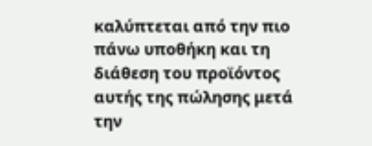καλύπτεται από την πιο πάνω υποθήκη και τη διάθεση του προϊόντος αυτής της πώλησης μετά την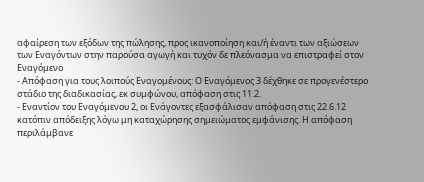αφαίρεση των εξόδων της πώλησης, προς ικανοποίηση και/ή έναντι των αξιώσεων των Εναγόντων στην παρούσα αγωγή και τυχόν δε πλεόνασμα να επιστραφεί στον Εναγόμενο
- Απόφαση για τους λοιπούς Εναγομένους: Ο Εναγόμενος 3 δέχθηκε σε προγενέστερο στάδιο της διαδικασίας, εκ συμφώνου, απόφαση στις 11.2.
- Εναντίον του Εναγόμενου 2, οι Ενάγοντες εξασφάλισαν απόφαση στις 22.6.12 κατόπιν απόδειξης λόγω μη καταχώρησης σημειώματος εμφάνισης. Η απόφαση περιλάμβανε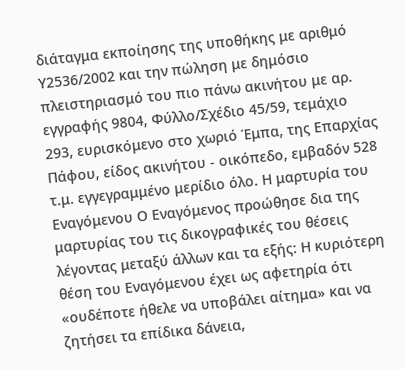διάταγμα εκποίησης της υποθήκης με αριθμό Υ2536/2002 και την πώληση με δημόσιο πλειστηριασμό του πιο πάνω ακινήτου με αρ. εγγραφής 9804, Φύλλο/Σχέδιο 45/59, τεμάχιο 293, ευρισκόμενο στο χωριό Έμπα, της Επαρχίας Πάφου, είδος ακινήτου - οικόπεδο, εμβαδόν 528 τ.μ. εγγεγραμμένο μερίδιο όλο. Η μαρτυρία του Εναγόμενου Ο Εναγόμενος προώθησε δια της μαρτυρίας του τις δικογραφικές του θέσεις λέγοντας μεταξύ άλλων και τα εξής: Η κυριότερη θέση του Εναγόμενου έχει ως αφετηρία ότι «ουδέποτε ήθελε να υποβάλει αίτημα» και να ζητήσει τα επίδικα δάνεια,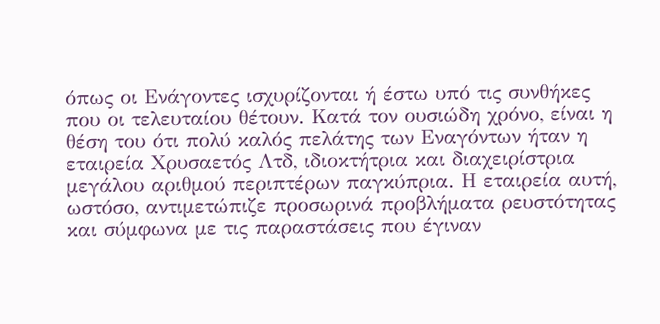όπως οι Ενάγοντες ισχυρίζονται ή έστω υπό τις συνθήκες που οι τελευταίου θέτουν. Κατά τον ουσιώδη χρόνο, είναι η θέση του ότι πολύ καλός πελάτης των Εναγόντων ήταν η εταιρεία Χρυσαετός Λτδ, ιδιοκτήτρια και διαχειρίστρια μεγάλου αριθμού περιπτέρων παγκύπρια. Η εταιρεία αυτή, ωστόσο, αντιμετώπιζε προσωρινά προβλήματα ρευστότητας και σύμφωνα με τις παραστάσεις που έγιναν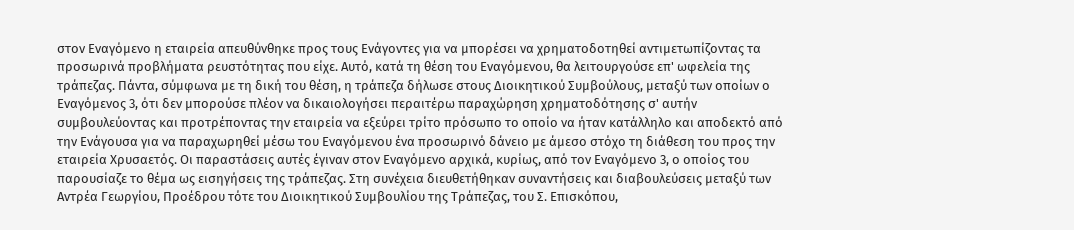στον Εναγόμενο η εταιρεία απευθύνθηκε προς τους Ενάγοντες για να μπορέσει να χρηματοδοτηθεί αντιμετωπίζοντας τα προσωρινά προβλήματα ρευστότητας που είχε. Αυτό, κατά τη θέση του Εναγόμενου, θα λειτουργούσε επ' ωφελεία της τράπεζας. Πάντα, σύμφωνα με τη δική του θέση, η τράπεζα δήλωσε στους Διοικητικού Συμβούλους, μεταξύ των οποίων ο Εναγόμενος 3, ότι δεν μπορούσε πλέον να δικαιολογήσει περαιτέρω παραχώρηση χρηματοδότησης σ' αυτήν συμβουλεύοντας και προτρέποντας την εταιρεία να εξεύρει τρίτο πρόσωπο το οποίο να ήταν κατάλληλο και αποδεκτό από την Ενάγουσα για να παραχωρηθεί μέσω του Εναγόμενου ένα προσωρινό δάνειο με άμεσο στόχο τη διάθεση του προς την εταιρεία Χρυσαετός. Οι παραστάσεις αυτές έγιναν στον Εναγόμενο αρχικά, κυρίως, από τον Εναγόμενο 3, ο οποίος του παρουσίαζε το θέμα ως εισηγήσεις της τράπεζας. Στη συνέχεια διευθετήθηκαν συναντήσεις και διαβουλεύσεις μεταξύ των Αντρέα Γεωργίου, Προέδρου τότε του Διοικητικού Συμβουλίου της Τράπεζας, του Σ. Επισκόπου,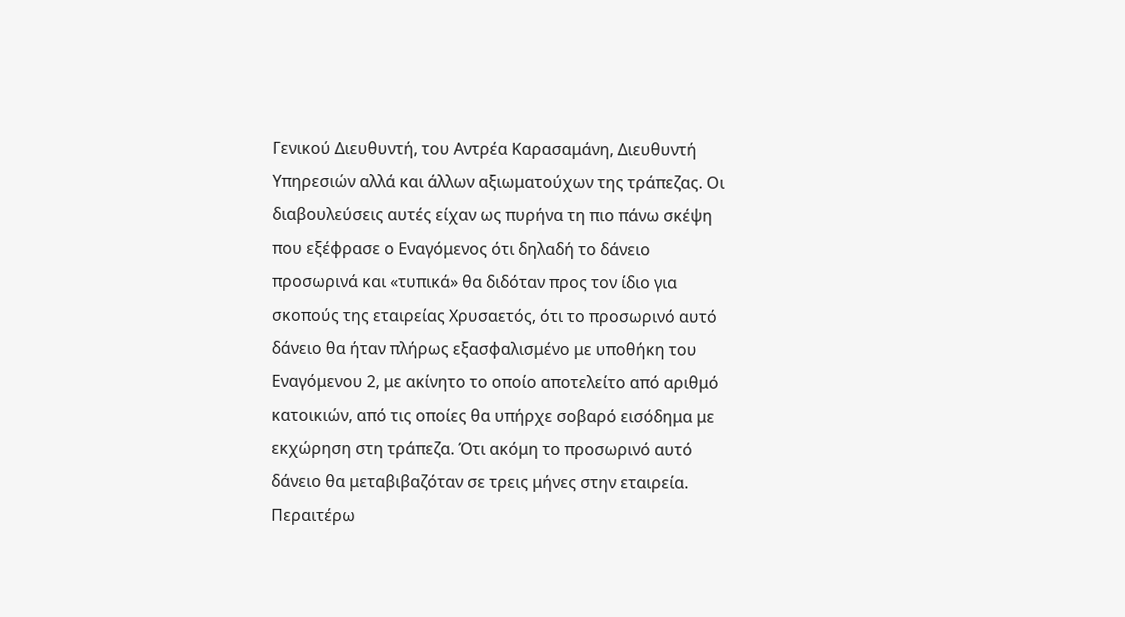Γενικού Διευθυντή, του Αντρέα Καρασαμάνη, Διευθυντή Υπηρεσιών αλλά και άλλων αξιωματούχων της τράπεζας. Οι διαβουλεύσεις αυτές είχαν ως πυρήνα τη πιο πάνω σκέψη που εξέφρασε ο Εναγόμενος ότι δηλαδή το δάνειο προσωρινά και «τυπικά» θα διδόταν προς τον ίδιο για σκοπούς της εταιρείας Χρυσαετός, ότι το προσωρινό αυτό δάνειο θα ήταν πλήρως εξασφαλισμένο με υποθήκη του Εναγόμενου 2, με ακίνητο το οποίο αποτελείτο από αριθμό κατοικιών, από τις οποίες θα υπήρχε σοβαρό εισόδημα με εκχώρηση στη τράπεζα. Ότι ακόμη το προσωρινό αυτό δάνειο θα μεταβιβαζόταν σε τρεις μήνες στην εταιρεία. Περαιτέρω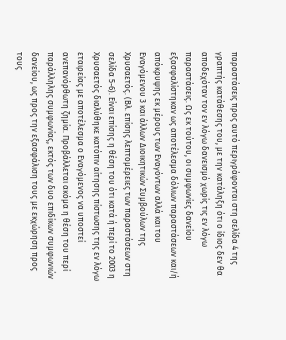παραστάσεις προς αυτό περιγράφονται στη σελίδα 4 της γραπτής κατάθεσης του, με την κατάληξη ότι ο ίδιος δεν θα αποδεχόταν τον εν λόγω δανεισμό χωρίς τις εν λόγω παραστάσεις. Ως εκ τούτου, οι συμφωνίες δανείου εξασφαλίστηκαν ως αποτέλεσμα δόλιων παραστάσεων και/ή απόκρυψης εκ μέρους των Εναγόντων αλλά και του Εναγόμενου 3 και άλλων Διοικητικών Συμβούλων της Χρυσαετός. (Βλ. επίσης λεπτομέρειες των παραστάσεων στη σελίδα 5-6). Είναι επίσης η θέση του ότι κατά ή περί το 2003 η Χρυσαετός διαλύθηκε κατόπιν αίτησης πίστωσης της εν λόγω εταιρείας με αποτέλεσμα ο Εναγόμενος να υποστεί ανεπανόρθωτη ζημία. Προβάλλεται ακόμα η θέση του περί παράλληλης συμφωνίας, εκτός των δυο επιδίκων συμφωνιών δανείου, ως προς την εξασφάλιση τους με εκχώρηση προς τους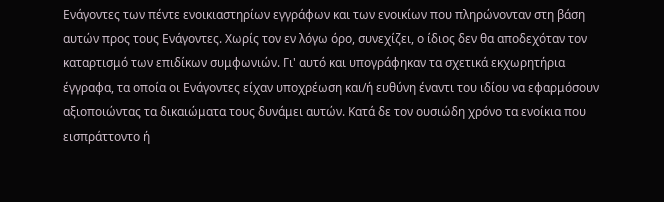Ενάγοντες των πέντε ενοικιαστηρίων εγγράφων και των ενοικίων που πληρώνονταν στη βάση αυτών προς τους Ενάγοντες. Χωρίς τον εν λόγω όρο, συνεχίζει, ο ίδιος δεν θα αποδεχόταν τον καταρτισμό των επιδίκων συμφωνιών. Γι' αυτό και υπογράφηκαν τα σχετικά εκχωρητήρια έγγραφα, τα οποία οι Ενάγοντες είχαν υποχρέωση και/ή ευθύνη έναντι του ιδίου να εφαρμόσουν αξιοποιώντας τα δικαιώματα τους δυνάμει αυτών. Κατά δε τον ουσιώδη χρόνο τα ενοίκια που εισπράττοντο ή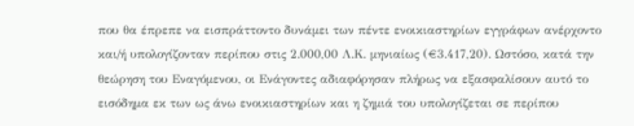που θα έπρεπε να εισπράττοντο δυνάμει των πέντε ενοικιαστηρίων εγγράφων ανέρχοντο και/ή υπολογίζονταν περίπου στις 2.000,00 Λ.Κ. μηνιαίως (€3.417,20). Ωστόσο, κατά την θεώρηση του Εναγόμενου, οι Ενάγοντες αδιαφόρησαν πλήρως να εξασφαλίσουν αυτό το εισόδημα εκ των ως άνω ενοικιαστηρίων και η ζημιά του υπολογίζεται σε περίπου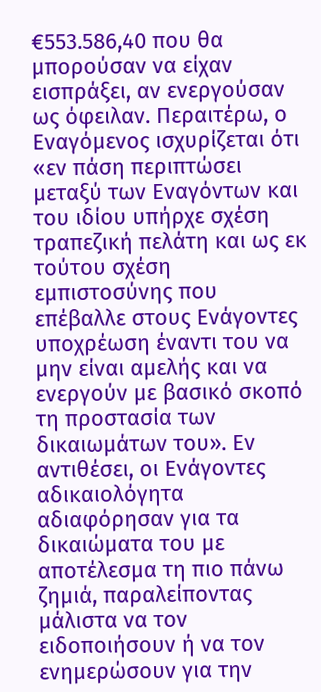€553.586,40 που θα μπορούσαν να είχαν εισπράξει, αν ενεργούσαν ως όφειλαν. Περαιτέρω, ο Εναγόμενος ισχυρίζεται ότι «εν πάση περιπτώσει μεταξύ των Εναγόντων και του ιδίου υπήρχε σχέση τραπεζική πελάτη και ως εκ τούτου σχέση εμπιστοσύνης που επέβαλλε στους Ενάγοντες υποχρέωση έναντι του να μην είναι αμελής και να ενεργούν με βασικό σκοπό τη προστασία των δικαιωμάτων του». Εν αντιθέσει, οι Ενάγοντες αδικαιολόγητα αδιαφόρησαν για τα δικαιώματα του με αποτέλεσμα τη πιο πάνω ζημιά, παραλείποντας μάλιστα να τον ειδοποιήσουν ή να τον ενημερώσουν για την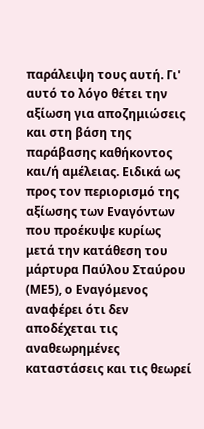παράλειψη τους αυτή. Γι' αυτό το λόγο θέτει την αξίωση για αποζημιώσεις και στη βάση της παράβασης καθήκοντος και/ή αμέλειας. Ειδικά ως προς τον περιορισμό της αξίωσης των Εναγόντων που προέκυψε κυρίως μετά την κατάθεση του μάρτυρα Παύλου Σταύρου (ΜΕ5), ο Εναγόμενος αναφέρει ότι δεν αποδέχεται τις αναθεωρημένες καταστάσεις και τις θεωρεί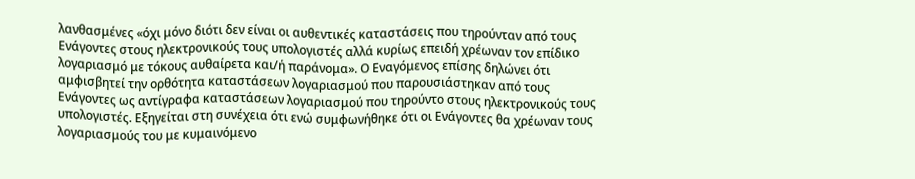λανθασμένες «όχι μόνο διότι δεν είναι οι αυθεντικές καταστάσεις που τηρούνταν από τους Ενάγοντες στους ηλεκτρονικούς τους υπολογιστές αλλά κυρίως επειδή χρέωναν τον επίδικο λογαριασμό με τόκους αυθαίρετα και/ή παράνομα». Ο Εναγόμενος επίσης δηλώνει ότι αμφισβητεί την ορθότητα καταστάσεων λογαριασμού που παρουσιάστηκαν από τους Ενάγοντες ως αντίγραφα καταστάσεων λογαριασμού που τηρούντο στους ηλεκτρονικούς τους υπολογιστές. Εξηγείται στη συνέχεια ότι ενώ συμφωνήθηκε ότι οι Ενάγοντες θα χρέωναν τους λογαριασμούς του με κυμαινόμενο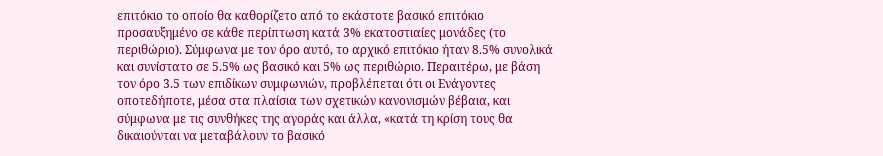επιτόκιο το οποίο θα καθορίζετο από το εκάστοτε βασικό επιτόκιο προσαυξημένο σε κάθε περίπτωση κατά 3% εκατοστιαίες μονάδες (το περιθώριο). Σύμφωνα με τον όρο αυτό, το αρχικό επιτόκιο ήταν 8.5% συνολικά και συνίστατο σε 5.5% ως βασικό και 5% ως περιθώριο. Περαιτέρω, με βάση τον όρο 3.5 των επιδίκων συμφωνιών, προβλέπεται ότι οι Ενάγοντες οποτεδήποτε, μέσα στα πλαίσια των σχετικών κανονισμών βέβαια, και σύμφωνα με τις συνθήκες της αγοράς και άλλα, «κατά τη κρίση τους θα δικαιούνται να μεταβάλουν το βασικό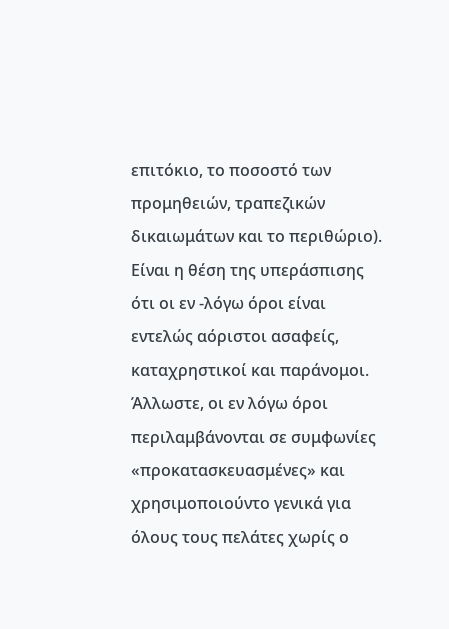επιτόκιο, το ποσοστό των προμηθειών, τραπεζικών δικαιωμάτων και το περιθώριο). Είναι η θέση της υπεράσπισης ότι οι εν -λόγω όροι είναι εντελώς αόριστοι ασαφείς, καταχρηστικοί και παράνομοι. Άλλωστε, οι εν λόγω όροι περιλαμβάνονται σε συμφωνίες «προκατασκευασμένες» και χρησιμοποιούντο γενικά για όλους τους πελάτες χωρίς ο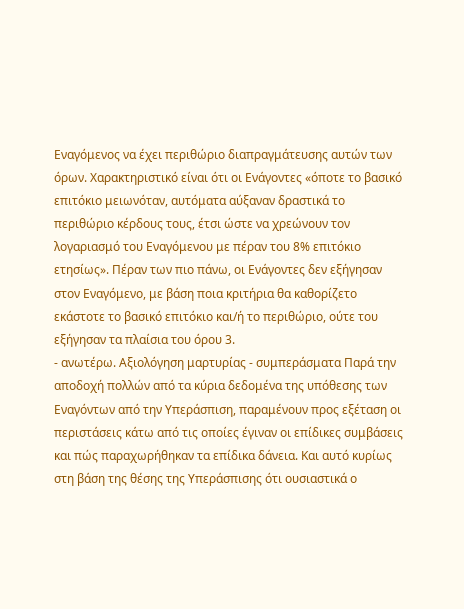Εναγόμενος να έχει περιθώριο διαπραγμάτευσης αυτών των όρων. Χαρακτηριστικό είναι ότι οι Ενάγοντες «όποτε το βασικό επιτόκιο μειωνόταν, αυτόματα αύξαναν δραστικά το περιθώριο κέρδους τους, έτσι ώστε να χρεώνουν τον λογαριασμό του Εναγόμενου με πέραν του 8% επιτόκιο ετησίως». Πέραν των πιο πάνω, οι Ενάγοντες δεν εξήγησαν στον Εναγόμενο, με βάση ποια κριτήρια θα καθορίζετο εκάστοτε το βασικό επιτόκιο και/ή το περιθώριο, ούτε του εξήγησαν τα πλαίσια του όρου 3.
- ανωτέρω. Αξιολόγηση μαρτυρίας - συμπεράσματα Παρά την αποδοχή πολλών από τα κύρια δεδομένα της υπόθεσης των Εναγόντων από την Υπεράσπιση, παραμένουν προς εξέταση οι περιστάσεις κάτω από τις οποίες έγιναν οι επίδικες συμβάσεις και πώς παραχωρήθηκαν τα επίδικα δάνεια. Και αυτό κυρίως στη βάση της θέσης της Υπεράσπισης ότι ουσιαστικά ο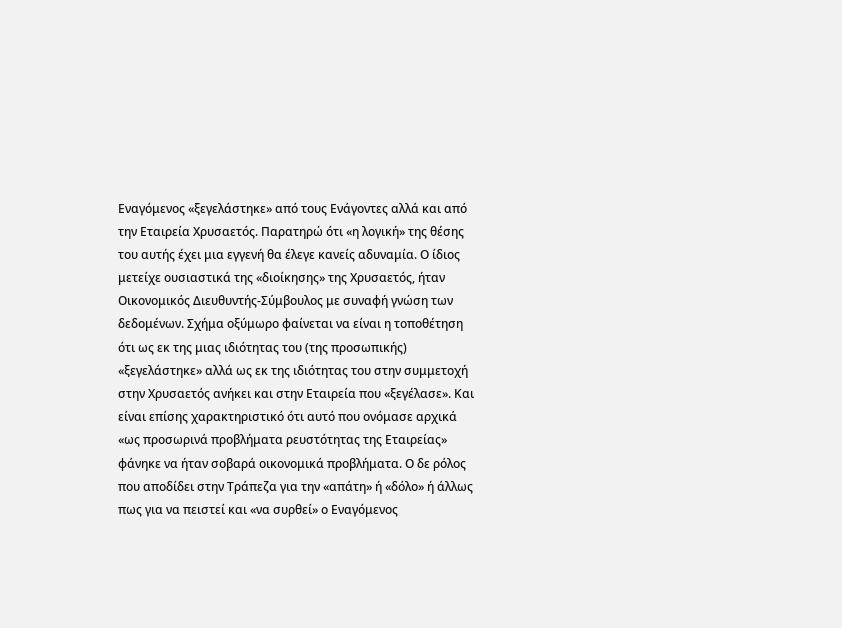Εναγόμενος «ξεγελάστηκε» από τους Ενάγοντες αλλά και από την Εταιρεία Χρυσαετός. Παρατηρώ ότι «η λογική» της θέσης του αυτής έχει μια εγγενή θα έλεγε κανείς αδυναμία. Ο ίδιος μετείχε ουσιαστικά της «διοίκησης» της Χρυσαετός, ήταν Οικονομικός Διευθυντής-Σύμβουλος με συναφή γνώση των δεδομένων. Σχήμα οξύμωρο φαίνεται να είναι η τοποθέτηση ότι ως εκ της μιας ιδιότητας του (της προσωπικής) «ξεγελάστηκε» αλλά ως εκ της ιδιότητας του στην συμμετοχή στην Χρυσαετός ανήκει και στην Εταιρεία που «ξεγέλασε». Και είναι επίσης χαρακτηριστικό ότι αυτό που ονόμασε αρχικά «ως προσωρινά προβλήματα ρευστότητας της Εταιρείας» φάνηκε να ήταν σοβαρά οικονομικά προβλήματα. Ο δε ρόλος που αποδίδει στην Τράπεζα για την «απάτη» ή «δόλο» ή άλλως πως για να πειστεί και «να συρθεί» ο Εναγόμενος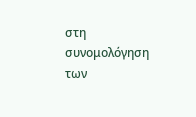στη συνομολόγηση των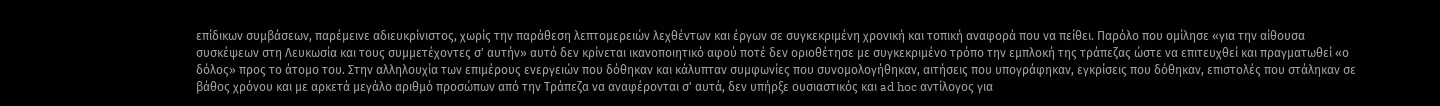επίδικων συμβάσεων, παρέμεινε αδιευκρίνιστος, χωρίς την παράθεση λεπτομερειών λεχθέντων και έργων σε συγκεκριμένη χρονική και τοπική αναφορά που να πείθει. Παρόλο που ομίλησε «για την αίθουσα συσκέψεων στη Λευκωσία και τους συμμετέχοντες σ' αυτήν» αυτό δεν κρίνεται ικανοποιητικό αφού ποτέ δεν οριοθέτησε με συγκεκριμένο τρόπο την εμπλοκή της τράπεζας ώστε να επιτευχθεί και πραγματωθεί «ο δόλος» προς το άτομο του. Στην αλληλουχία των επιμέρους ενεργειών που δόθηκαν και κάλυπταν συμφωνίες που συνομολογήθηκαν, αιτήσεις που υπογράφηκαν, εγκρίσεις που δόθηκαν, επιστολές που στάληκαν σε βάθος χρόνου και με αρκετά μεγάλο αριθμό προσώπων από την Τράπεζα να αναφέρονται σ' αυτά, δεν υπήρξε ουσιαστικός και ad hoc αντίλογος για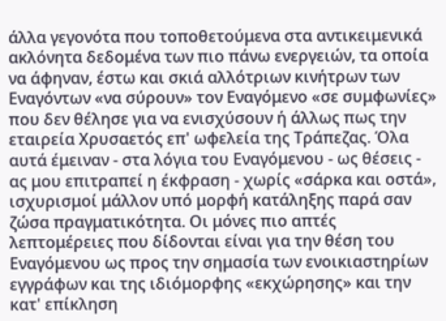άλλα γεγονότα που τοποθετούμενα στα αντικειμενικά ακλόνητα δεδομένα των πιο πάνω ενεργειών, τα οποία να άφηναν, έστω και σκιά αλλότριων κινήτρων των Εναγόντων «να σύρουν» τον Εναγόμενο «σε συμφωνίες» που δεν θέλησε για να ενισχύσουν ή άλλως πως την εταιρεία Χρυσαετός επ' ωφελεία της Τράπεζας. Όλα αυτά έμειναν - στα λόγια του Εναγόμενου - ως θέσεις - ας μου επιτραπεί η έκφραση - χωρίς «σάρκα και οστά», ισχυρισμοί μάλλον υπό μορφή κατάληξης παρά σαν ζώσα πραγματικότητα. Οι μόνες πιο απτές λεπτομέρειες που δίδονται είναι για την θέση του Εναγόμενου ως προς την σημασία των ενοικιαστηρίων εγγράφων και της ιδιόμορφης «εκχώρησης» και την κατ' επίκληση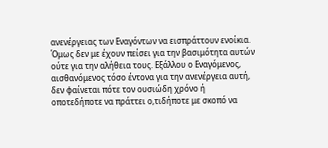ανενέργειας των Εναγόντων να εισπράττουν ενοίκια. Όμως δεν με έχουν πείσει για την βασιμότητα αυτών ούτε για την αλήθεια τους. Εξάλλου ο Εναγόμενος, αισθανόμενος τόσο έντονα για την ανενέργεια αυτή, δεν φαίνεται πότε τον ουσιώδη χρόνο ή οποτεδήποτε να πράττει ο,τιδήποτε με σκοπό να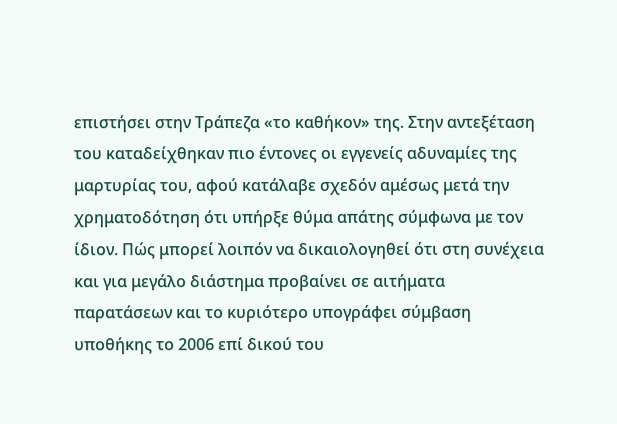επιστήσει στην Τράπεζα «το καθήκον» της. Στην αντεξέταση του καταδείχθηκαν πιο έντονες οι εγγενείς αδυναμίες της μαρτυρίας του, αφού κατάλαβε σχεδόν αμέσως μετά την χρηματοδότηση ότι υπήρξε θύμα απάτης σύμφωνα με τον ίδιον. Πώς μπορεί λοιπόν να δικαιολογηθεί ότι στη συνέχεια και για μεγάλο διάστημα προβαίνει σε αιτήματα παρατάσεων και το κυριότερο υπογράφει σύμβαση υποθήκης το 2006 επί δικού του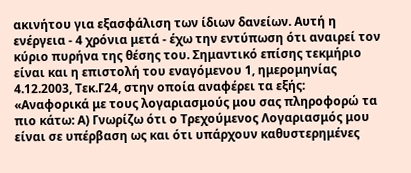ακινήτου για εξασφάλιση των ίδιων δανείων. Αυτή η ενέργεια - 4 χρόνια μετά - έχω την εντύπωση ότι αναιρεί τον κύριο πυρήνα της θέσης του. Σημαντικό επίσης τεκμήριο είναι και η επιστολή του εναγόμενου 1, ημερομηνίας 4.12.2003, Τεκ.Γ24, στην οποία αναφέρει τα εξής: «Αναφορικά με τους λογαριασμούς μου σας πληροφορώ τα πιο κάτω: Α) Γνωρίζω ότι ο Τρεχούμενος Λογαριασμός μου είναι σε υπέρβαση ως και ότι υπάρχουν καθυστερημένες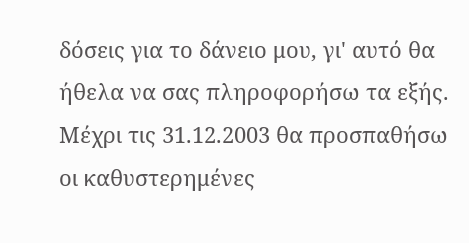δόσεις για το δάνειο μου, γι' αυτό θα ήθελα να σας πληροφορήσω τα εξής. Μέχρι τις 31.12.2003 θα προσπαθήσω οι καθυστερημένες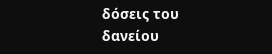δόσεις του δανείου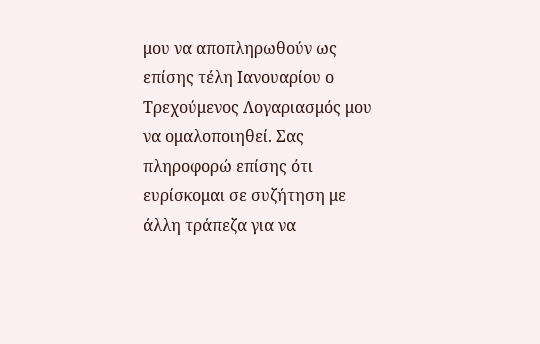μου να αποπληρωθούν ως επίσης τέλη Ιανουαρίου ο Τρεχούμενος Λογαριασμός μου να ομαλοποιηθεί. Σας πληροφορώ επίσης ότι ευρίσκομαι σε συζήτηση με άλλη τράπεζα για να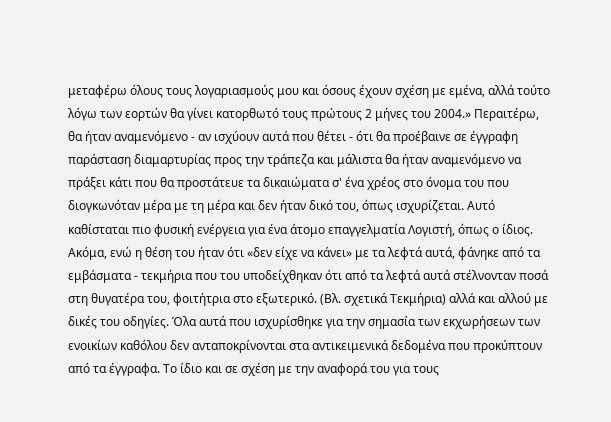μεταφέρω όλους τους λογαριασμούς μου και όσους έχουν σχέση με εμένα, αλλά τούτο λόγω των εορτών θα γίνει κατορθωτό τους πρώτους 2 μήνες του 2004.» Περαιτέρω, θα ήταν αναμενόμενο - αν ισχύουν αυτά που θέτει - ότι θα προέβαινε σε έγγραφη παράσταση διαμαρτυρίας προς την τράπεζα και μάλιστα θα ήταν αναμενόμενο να πράξει κάτι που θα προστάτευε τα δικαιώματα σ' ένα χρέος στο όνομα του που διογκωνόταν μέρα με τη μέρα και δεν ήταν δικό του, όπως ισχυρίζεται. Αυτό καθίσταται πιο φυσική ενέργεια για ένα άτομο επαγγελματία Λογιστή, όπως ο ίδιος. Ακόμα, ενώ η θέση του ήταν ότι «δεν είχε να κάνει» με τα λεφτά αυτά, φάνηκε από τα εμβάσματα - τεκμήρια που του υποδείχθηκαν ότι από τα λεφτά αυτά στέλνονταν ποσά στη θυγατέρα του, φοιτήτρια στο εξωτερικό. (Βλ. σχετικά Τεκμήρια) αλλά και αλλού με δικές του οδηγίες. Όλα αυτά που ισχυρίσθηκε για την σημασία των εκχωρήσεων των ενοικίων καθόλου δεν ανταποκρίνονται στα αντικειμενικά δεδομένα που προκύπτουν από τα έγγραφα. Το ίδιο και σε σχέση με την αναφορά του για τους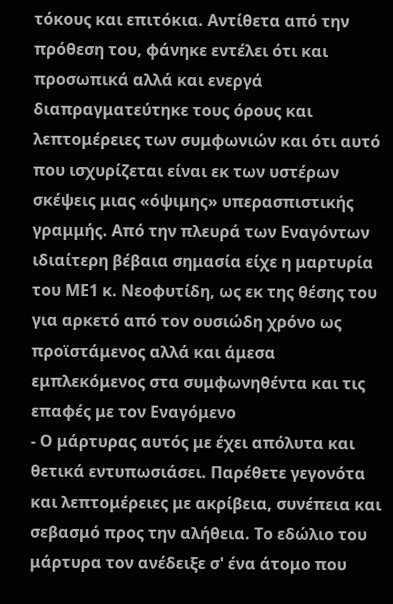τόκους και επιτόκια. Αντίθετα από την πρόθεση του, φάνηκε εντέλει ότι και προσωπικά αλλά και ενεργά διαπραγματεύτηκε τους όρους και λεπτομέρειες των συμφωνιών και ότι αυτό που ισχυρίζεται είναι εκ των υστέρων σκέψεις μιας «όψιμης» υπερασπιστικής γραμμής. Από την πλευρά των Εναγόντων ιδιαίτερη βέβαια σημασία είχε η μαρτυρία του ΜΕ1 κ. Νεοφυτίδη, ως εκ της θέσης του για αρκετό από τον ουσιώδη χρόνο ως προϊστάμενος αλλά και άμεσα εμπλεκόμενος στα συμφωνηθέντα και τις επαφές με τον Εναγόμενο
- Ο μάρτυρας αυτός με έχει απόλυτα και θετικά εντυπωσιάσει. Παρέθετε γεγονότα και λεπτομέρειες με ακρίβεια, συνέπεια και σεβασμό προς την αλήθεια. Το εδώλιο του μάρτυρα τον ανέδειξε σ' ένα άτομο που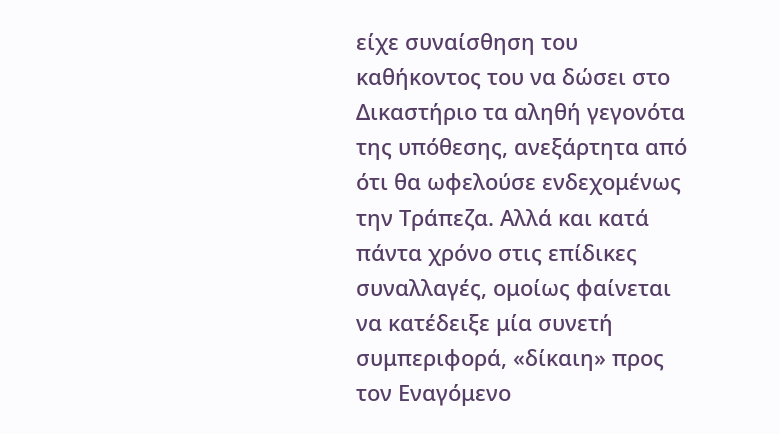είχε συναίσθηση του καθήκοντος του να δώσει στο Δικαστήριο τα αληθή γεγονότα της υπόθεσης, ανεξάρτητα από ότι θα ωφελούσε ενδεχομένως την Τράπεζα. Αλλά και κατά πάντα χρόνο στις επίδικες συναλλαγές, ομοίως φαίνεται να κατέδειξε μία συνετή συμπεριφορά, «δίκαιη» προς τον Εναγόμενο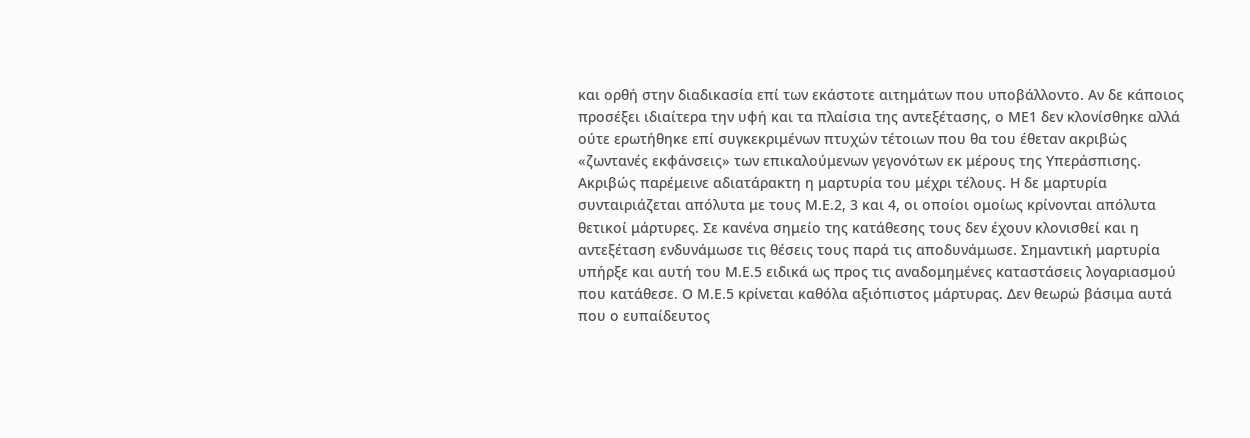και ορθή στην διαδικασία επί των εκάστοτε αιτημάτων που υποβάλλοντο. Αν δε κάποιος προσέξει ιδιαίτερα την υφή και τα πλαίσια της αντεξέτασης, ο ΜΕ1 δεν κλονίσθηκε αλλά ούτε ερωτήθηκε επί συγκεκριμένων πτυχών τέτοιων που θα του έθεταν ακριβώς «ζωντανές εκφάνσεις» των επικαλούμενων γεγονότων εκ μέρους της Υπεράσπισης. Ακριβώς παρέμεινε αδιατάρακτη η μαρτυρία του μέχρι τέλους. Η δε μαρτυρία συνταιριάζεται απόλυτα με τους Μ.Ε.2, 3 και 4, οι οποίοι ομοίως κρίνονται απόλυτα θετικοί μάρτυρες. Σε κανένα σημείο της κατάθεσης τους δεν έχουν κλονισθεί και η αντεξέταση ενδυνάμωσε τις θέσεις τους παρά τις αποδυνάμωσε. Σημαντική μαρτυρία υπήρξε και αυτή του Μ.Ε.5 ειδικά ως προς τις αναδομημένες καταστάσεις λογαριασμού που κατάθεσε. Ο Μ.Ε.5 κρίνεται καθόλα αξιόπιστος μάρτυρας. Δεν θεωρώ βάσιμα αυτά που ο ευπαίδευτος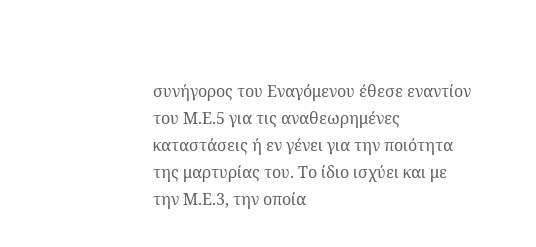συνήγορος του Εναγόμενου έθεσε εναντίον του Μ.Ε.5 για τις αναθεωρημένες καταστάσεις ή εν γένει για την ποιότητα της μαρτυρίας του. Το ίδιο ισχύει και με την Μ.Ε.3, την οποία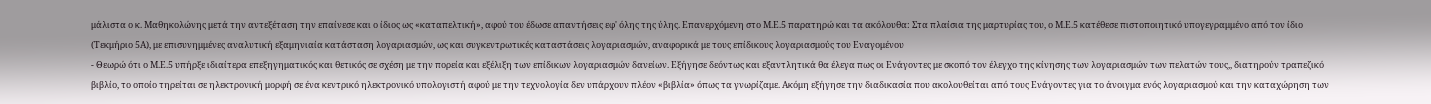μάλιστα ο κ. Μαθηκολώνης μετά την αντεξέταση την επαίνεσε και ο ίδιος ως «καταπελτική», αφού του έδωσε απαντήσεις εφ' όλης της ύλης. Επανερχόμενη στο Μ.Ε.5 παρατηρώ και τα ακόλουθα: Στα πλαίσια της μαρτυρίας του, ο Μ.Ε.5 κατέθεσε πιστοποιητικό υπογεγραμμένο από τον ίδιο (Τεκμήριο 5Α), με επισυνημμένες αναλυτική εξαμηνιαία κατάσταση λογαριασμών, ως και συγκεντρωτικές καταστάσεις λογαριασμών, αναφορικά με τους επίδικους λογαριασμούς του Εναγομένου
- Θεωρώ ότι ο Μ.Ε.5 υπήρξε ιδιαίτερα επεξηγηματικός και θετικός σε σχέση με την πορεία και εξέλιξη των επίδικων λογαριασμών δανείων. Εξήγησε δεόντως και εξαντλητικά θα έλεγα πως οι Ενάγοντες με σκοπό τον έλεγχο της κίνησης των λογαριασμών των πελατών τους,, διατηρούν τραπεζικό βιβλίο, το οποίο τηρείται σε ηλεκτρονική μορφή σε ένα κεντρικό ηλεκτρονικό υπολογιστή αφού με την τεχνολογία δεν υπάρχουν πλέον «βιβλία» όπως τα γνωρίζαμε. Ακόμη εξήγησε την διαδικασία που ακολουθείται από τους Ενάγοντες για το άνοιγμα ενός λογαριασμού και την καταχώρηση των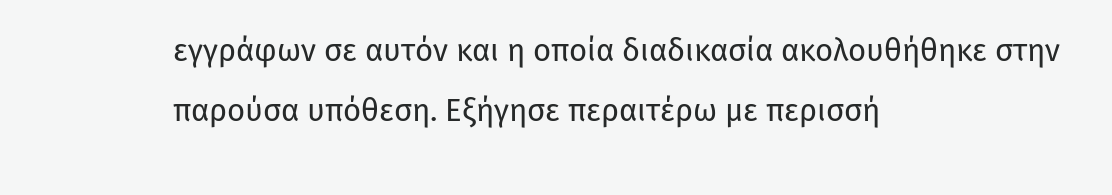εγγράφων σε αυτόν και η οποία διαδικασία ακολουθήθηκε στην παρούσα υπόθεση. Εξήγησε περαιτέρω με περισσή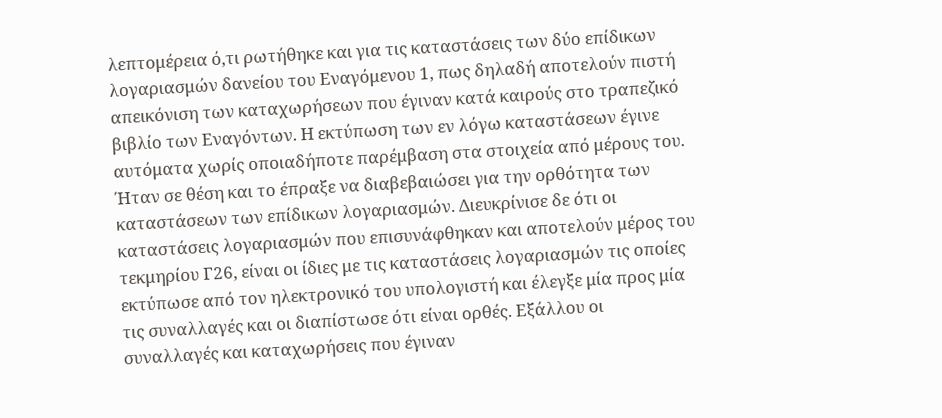λεπτομέρεια ό,τι ρωτήθηκε και για τις καταστάσεις των δύο επίδικων λογαριασμών δανείου του Εναγόμενου 1, πως δηλαδή αποτελούν πιστή απεικόνιση των καταχωρήσεων που έγιναν κατά καιρούς στο τραπεζικό βιβλίο των Εναγόντων. Η εκτύπωση των εν λόγω καταστάσεων έγινε αυτόματα χωρίς οποιαδήποτε παρέμβαση στα στοιχεία από μέρους του. Ήταν σε θέση και το έπραξε να διαβεβαιώσει για την ορθότητα των καταστάσεων των επίδικων λογαριασμών. Διευκρίνισε δε ότι οι καταστάσεις λογαριασμών που επισυνάφθηκαν και αποτελούν μέρος του τεκμηρίου Γ26, είναι οι ίδιες με τις καταστάσεις λογαριασμών τις οποίες εκτύπωσε από τον ηλεκτρονικό του υπολογιστή και έλεγξε μία προς μία τις συναλλαγές και οι διαπίστωσε ότι είναι ορθές. Εξάλλου οι συναλλαγές και καταχωρήσεις που έγιναν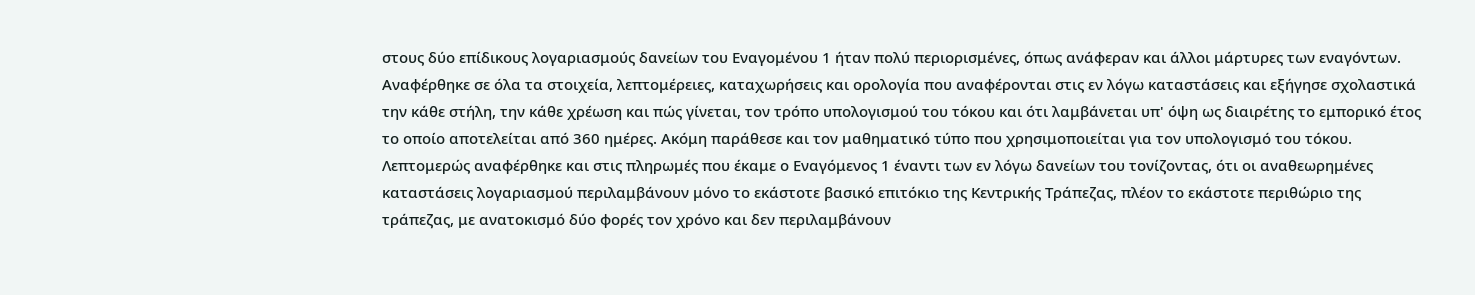στους δύο επίδικους λογαριασμούς δανείων του Εναγομένου 1 ήταν πολύ περιορισμένες, όπως ανάφεραν και άλλοι μάρτυρες των εναγόντων. Αναφέρθηκε σε όλα τα στοιχεία, λεπτομέρειες, καταχωρήσεις και ορολογία που αναφέρονται στις εν λόγω καταστάσεις και εξήγησε σχολαστικά την κάθε στήλη, την κάθε χρέωση και πώς γίνεται, τον τρόπο υπολογισμού του τόκου και ότι λαμβάνεται υπ' όψη ως διαιρέτης το εμπορικό έτος το οποίο αποτελείται από 360 ημέρες. Ακόμη παράθεσε και τον μαθηματικό τύπο που χρησιμοποιείται για τον υπολογισμό του τόκου. Λεπτομερώς αναφέρθηκε και στις πληρωμές που έκαμε ο Εναγόμενος 1 έναντι των εν λόγω δανείων του τονίζοντας, ότι οι αναθεωρημένες καταστάσεις λογαριασμού περιλαμβάνουν μόνο το εκάστοτε βασικό επιτόκιο της Κεντρικής Τράπεζας, πλέον το εκάστοτε περιθώριο της τράπεζας, με ανατοκισμό δύο φορές τον χρόνο και δεν περιλαμβάνουν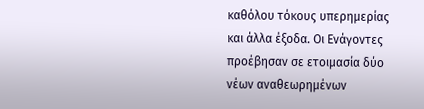καθόλου τόκους υπερημερίας και άλλα έξοδα. Οι Ενάγοντες προέβησαν σε ετοιμασία δύο νέων αναθεωρημένων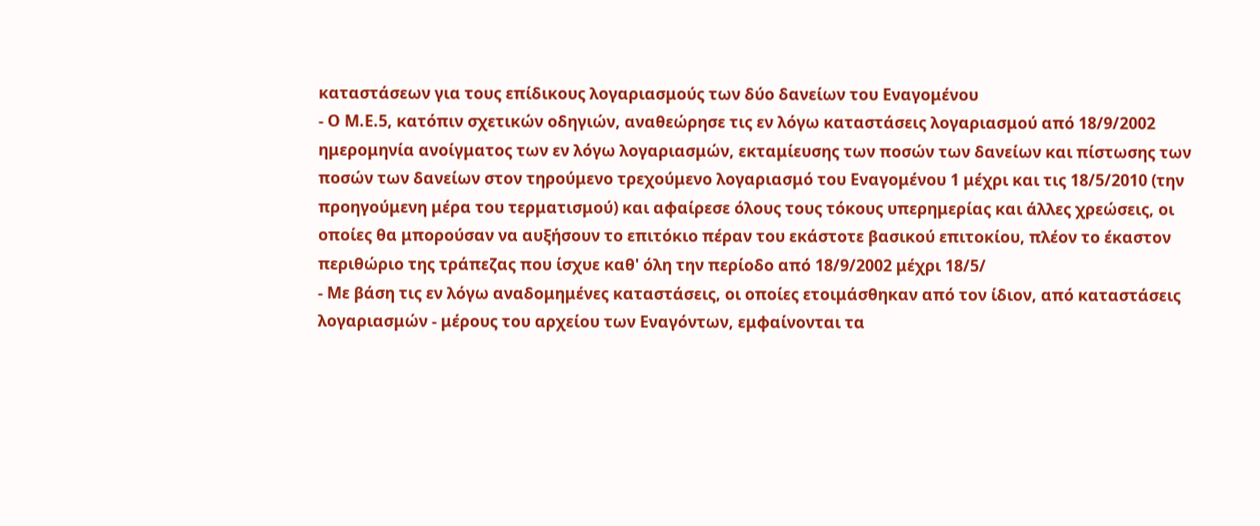καταστάσεων για τους επίδικους λογαριασμούς των δύο δανείων του Εναγομένου
- Ο Μ.Ε.5, κατόπιν σχετικών οδηγιών, αναθεώρησε τις εν λόγω καταστάσεις λογαριασμού από 18/9/2002 ημερομηνία ανοίγματος των εν λόγω λογαριασμών, εκταμίευσης των ποσών των δανείων και πίστωσης των ποσών των δανείων στον τηρούμενο τρεχούμενο λογαριασμό του Εναγομένου 1 μέχρι και τις 18/5/2010 (την προηγούμενη μέρα του τερματισμού) και αφαίρεσε όλους τους τόκους υπερημερίας και άλλες χρεώσεις, οι οποίες θα μπορούσαν να αυξήσουν το επιτόκιο πέραν του εκάστοτε βασικού επιτοκίου, πλέον το έκαστον περιθώριο της τράπεζας που ίσχυε καθ' όλη την περίοδο από 18/9/2002 μέχρι 18/5/
- Με βάση τις εν λόγω αναδομημένες καταστάσεις, οι οποίες ετοιμάσθηκαν από τον ίδιον, από καταστάσεις λογαριασμών - μέρους του αρχείου των Εναγόντων, εμφαίνονται τα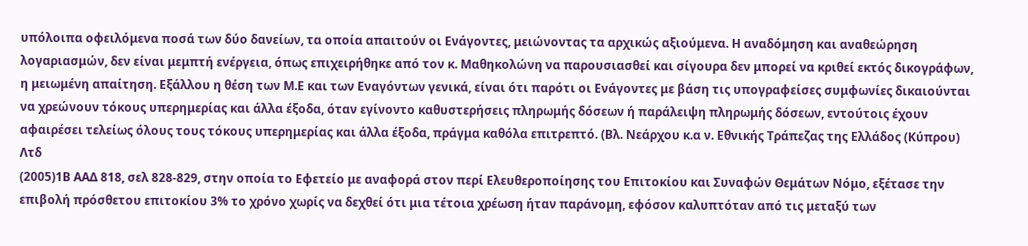υπόλοιπα οφειλόμενα ποσά των δύο δανείων, τα οποία απαιτούν οι Ενάγοντες, μειώνοντας τα αρχικώς αξιούμενα. Η αναδόμηση και αναθεώρηση λογαριασμών, δεν είναι μεμπτή ενέργεια, όπως επιχειρήθηκε από τον κ. Μαθηκολώνη να παρουσιασθεί και σίγουρα δεν μπορεί να κριθεί εκτός δικογράφων, η μειωμένη απαίτηση. Εξάλλου η θέση των Μ.Ε και των Εναγόντων γενικά, είναι ότι παρότι οι Ενάγοντες με βάση τις υπογραφείσες συμφωνίες δικαιούνται να χρεώνουν τόκους υπερημερίας και άλλα έξοδα, όταν εγίνοντο καθυστερήσεις πληρωμής δόσεων ή παράλειψη πληρωμής δόσεων, εντούτοις έχουν αφαιρέσει τελείως όλους τους τόκους υπερημερίας και άλλα έξοδα, πράγμα καθόλα επιτρεπτό. (Βλ. Νεάρχου κ.α ν. Εθνικής Τράπεζας της Ελλάδος (Κύπρου) Λτδ
(2005)1Β ΑΑΔ 818, σελ 828-829, στην οποία το Εφετείο με αναφορά στον περί Ελευθεροποίησης του Επιτοκίου και Συναφών Θεμάτων Νόμο, εξέτασε την επιβολή πρόσθετου επιτοκίου 3% το χρόνο χωρίς να δεχθεί ότι μια τέτοια χρέωση ήταν παράνομη, εφόσον καλυπτόταν από τις μεταξύ των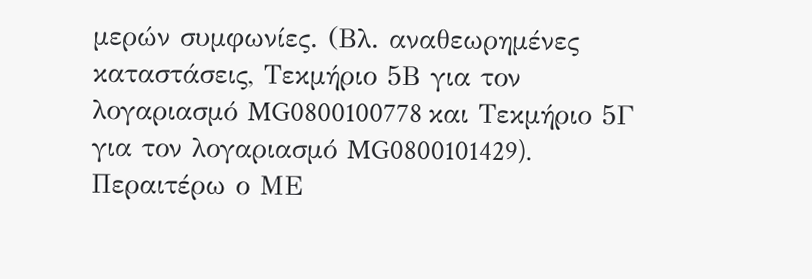μερών συμφωνίες. (Βλ. αναθεωρημένες καταστάσεις, Τεκμήριο 5Β για τον λογαριασμό MG0800100778 και Τεκμήριο 5Γ για τον λογαριασμό MG0800101429). Περαιτέρω ο ΜΕ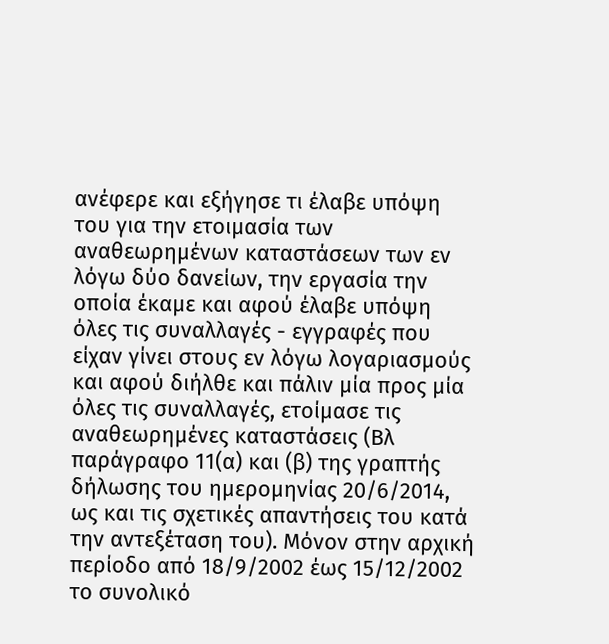ανέφερε και εξήγησε τι έλαβε υπόψη του για την ετοιμασία των αναθεωρημένων καταστάσεων των εν λόγω δύο δανείων, την εργασία την οποία έκαμε και αφού έλαβε υπόψη όλες τις συναλλαγές - εγγραφές που είχαν γίνει στους εν λόγω λογαριασμούς και αφού διήλθε και πάλιν μία προς μία όλες τις συναλλαγές, ετοίμασε τις αναθεωρημένες καταστάσεις (Βλ παράγραφο 11(α) και (β) της γραπτής δήλωσης του ημερομηνίας 20/6/2014, ως και τις σχετικές απαντήσεις του κατά την αντεξέταση του). Μόνον στην αρχική περίοδο από 18/9/2002 έως 15/12/2002 το συνολικό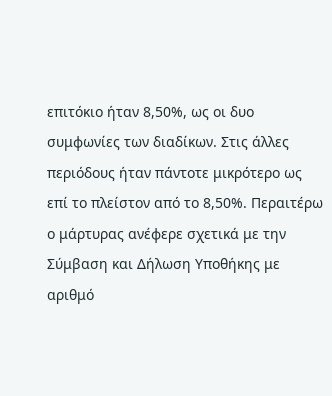επιτόκιο ήταν 8,50%, ως οι δυο συμφωνίες των διαδίκων. Στις άλλες περιόδους ήταν πάντοτε μικρότερο ως επί το πλείστον από το 8,50%. Περαιτέρω ο μάρτυρας ανέφερε σχετικά με την Σύμβαση και Δήλωση Υποθήκης με αριθμό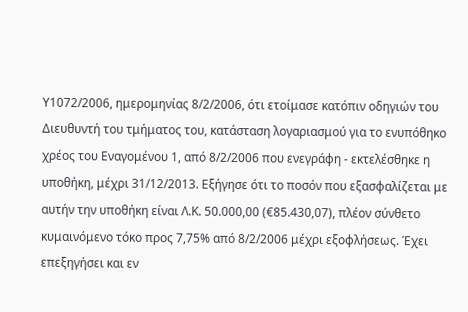Υ1072/2006, ημερομηνίας 8/2/2006, ότι ετοίμασε κατόπιν οδηγιών του Διευθυντή του τμήματος του, κατάσταση λογαριασμού για το ενυπόθηκο χρέος του Εναγομένου 1, από 8/2/2006 που ενεγράφη - εκτελέσθηκε η υποθήκη, μέχρι 31/12/2013. Εξήγησε ότι το ποσόν που εξασφαλίζεται με αυτήν την υποθήκη είναι Λ.Κ. 50.000,00 (€85.430,07), πλέον σύνθετο κυμαινόμενο τόκο προς 7,75% από 8/2/2006 μέχρι εξοφλήσεως. Έχει επεξηγήσει και εν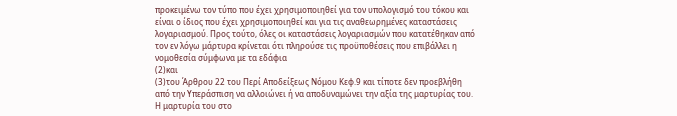προκειμένω τον τύπο που έχει χρησιμοποιηθεί για τον υπολογισμό του τόκου και είναι ο ίδιος που έχει χρησιμοποιηθεί και για τις αναθεωρημένες καταστάσεις λογαριασμού. Προς τούτο, όλες οι καταστάσεις λογαριασμών που κατατέθηκαν από τον εν λόγω μάρτυρα κρίνεται ότι πληρούσε τις προϋποθέσεις που επιβάλλει η νομοθεσία σύμφωνα με τα εδάφια
(2)και
(3)του Άρθρου 22 του Περί Αποδείξεως Νόμου Κεφ.9 και τίποτε δεν προεβλήθη από την Υπεράσπιση να αλλοιώνει ή να αποδυναμώνει την αξία της μαρτυρίας του. Η μαρτυρία του στο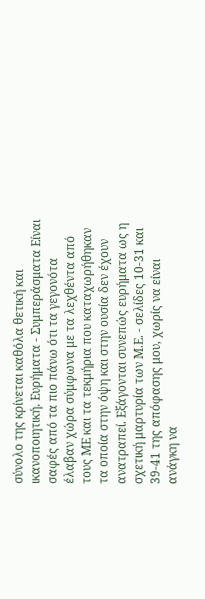σύνολο της κρίνεται καθόλα θετική και ικανοποιητική. Ευρήματα - Συμπεράσματα Είναι σαφές από τα πιο πάνω ότι τα γεγονότα έλαβαν χώρα σύμφωνα με τα λεχθέντα από τους ΜΕ και τα τεκμήρια που καταχωρήθηκαν τα οποία στην όψη και στην ουσία δεν έχουν ανατραπεί. Εξάγονται συνεπώς ευρήματα ως η σχετική μαρτυρία των Μ.Ε. - σελίδες 10-31 και 39-41 της απόφασης μου, χωρίς να είναι ανάγκη να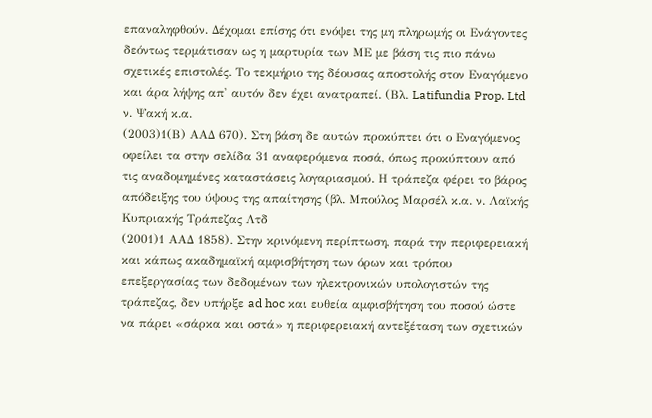επαναληφθούν. Δέχομαι επίσης ότι ενόψει της μη πληρωμής οι Ενάγοντες δεόντως τερμάτισαν ως η μαρτυρία των ΜΕ με βάση τις πιο πάνω σχετικές επιστολές. Το τεκμήριο της δέουσας αποστολής στον Εναγόμενο και άρα λήψης απ' αυτόν δεν έχει ανατραπεί. (Βλ. Latifundia Prop. Ltd ν. Ψακή κ.α.
(2003)1(Β) ΑΑΔ 670). Στη βάση δε αυτών προκύπτει ότι ο Εναγόμενος οφείλει τα στην σελίδα 31 αναφερόμενα ποσά, όπως προκύπτουν από τις αναδομημένες καταστάσεις λογαριασμού. Η τράπεζα φέρει το βάρος απόδειξης του ύψους της απαίτησης (βλ. Μπούλος Μαρσέλ κ.α. ν. Λαϊκής Κυπριακής Τράπεζας Λτδ
(2001)1 ΑΑΔ 1858). Στην κρινόμενη περίπτωση, παρά την περιφερειακή και κάπως ακαδημαϊκή αμφισβήτηση των όρων και τρόπου επεξεργασίας των δεδομένων των ηλεκτρονικών υπολογιστών της τράπεζας, δεν υπήρξε ad hoc και ευθεία αμφισβήτηση του ποσού ώστε να πάρει «σάρκα και οστά» η περιφερειακή αντεξέταση των σχετικών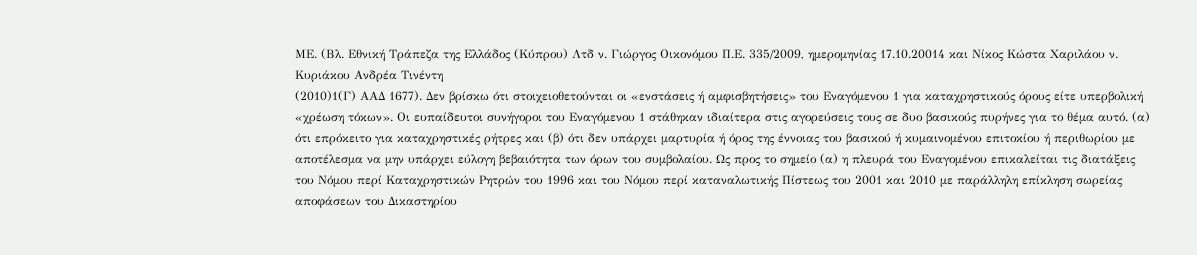ΜΕ. (Βλ. Εθνική Τράπεζα της Ελλάδος (Κύπρου) Λτδ ν. Γιώργος Οικονόμου Π.Ε. 335/2009, ημερομηνίας 17.10.20014 και Νίκος Κώστα Χαριλάου ν. Κυριάκου Ανδρέα Τινέντη
(2010)1(Γ) ΑΑΔ 1677). Δεν βρίσκω ότι στοιχειοθετούνται οι «ενστάσεις ή αμφισβητήσεις» του Εναγόμενου 1 για καταχρηστικούς όρους είτε υπερβολική «χρέωση τόκων». Οι ευπαίδευτοι συνήγοροι του Εναγόμενου 1 στάθηκαν ιδιαίτερα στις αγορεύσεις τους σε δυο βασικούς πυρήνες για το θέμα αυτό. (α) ότι επρόκειτο για καταχρηστικές ρήτρες και (β) ότι δεν υπάρχει μαρτυρία ή όρος της έννοιας του βασικού ή κυμαινομένου επιτοκίου ή περιθωρίου με αποτέλεσμα να μην υπάρχει εύλογη βεβαιότητα των όρων του συμβολαίου. Ως προς το σημείο (α) η πλευρά του Εναγομένου επικαλείται τις διατάξεις του Νόμου περί Καταχρηστικών Ρητρών του 1996 και του Νόμου περί καταναλωτικής Πίστεως του 2001 και 2010 με παράλληλη επίκληση σωρείας αποφάσεων του Δικαστηρίου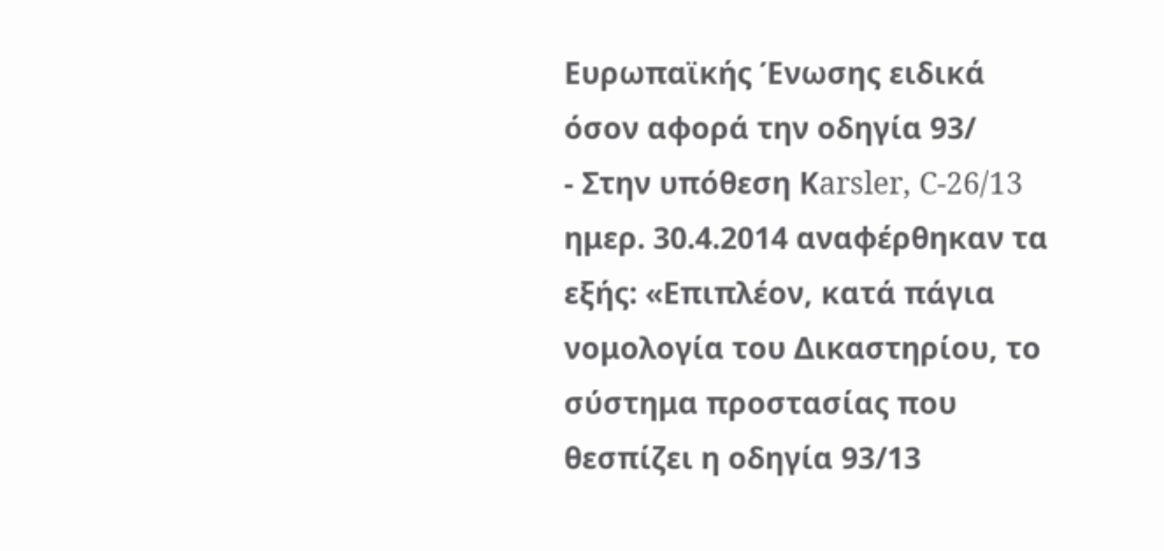Ευρωπαϊκής Ένωσης ειδικά όσον αφορά την οδηγία 93/
- Στην υπόθεση Κarsler, C-26/13 ημερ. 30.4.2014 αναφέρθηκαν τα εξής: «Επιπλέον, κατά πάγια νομολογία του Δικαστηρίου, το σύστημα προστασίας που θεσπίζει η οδηγία 93/13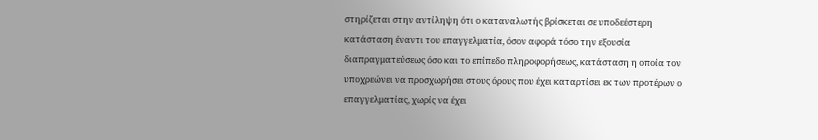στηρίζεται στην αντίληψη ότι ο καταναλωτής βρίσκεται σε υποδεέστερη κατάσταση έναντι του επαγγελματία, όσον αφορά τόσο την εξουσία διαπραγματεύσεως όσο και το επίπεδο πληροφορήσεως, κατάσταση η οποία τον υποχρεώνει να προσχωρήσει στους όρους που έχει καταρτίσει εκ των προτέρων ο επαγγελματίας, χωρίς να έχει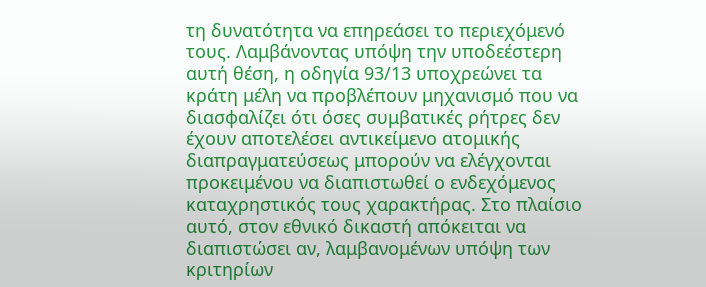τη δυνατότητα να επηρεάσει το περιεχόμενό τους. Λαμβάνοντας υπόψη την υποδεέστερη αυτή θέση, η οδηγία 93/13 υποχρεώνει τα κράτη μέλη να προβλέπουν μηχανισμό που να διασφαλίζει ότι όσες συμβατικές ρήτρες δεν έχουν αποτελέσει αντικείμενο ατομικής διαπραγματεύσεως μπορούν να ελέγχονται προκειμένου να διαπιστωθεί ο ενδεχόμενος καταχρηστικός τους χαρακτήρας. Στο πλαίσιο αυτό, στον εθνικό δικαστή απόκειται να διαπιστώσει αν, λαμβανομένων υπόψη των κριτηρίων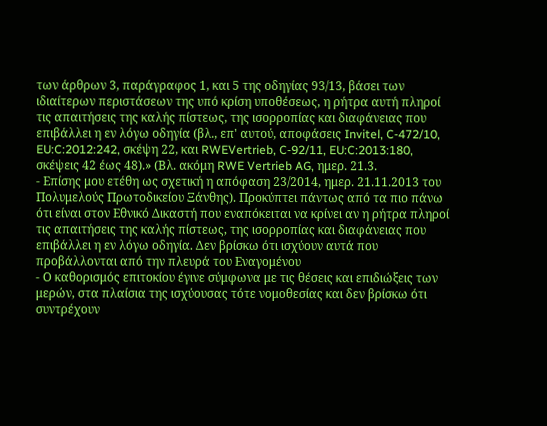των άρθρων 3, παράγραφος 1, και 5 της οδηγίας 93/13, βάσει των ιδιαίτερων περιστάσεων της υπό κρίση υποθέσεως, η ρήτρα αυτή πληροί τις απαιτήσεις της καλής πίστεως, της ισορροπίας και διαφάνειας που επιβάλλει η εν λόγω οδηγία (βλ., επ' αυτού, αποφάσεις Invitel, C‑472/10, EU:C:2012:242, σκέψη 22, και RWEVertrieb, C‑92/11, EU:C:2013:180, σκέψεις 42 έως 48).» (Βλ. ακόμη RWE Vertrieb AG, ημερ. 21.3.
- Επίσης μου ετέθη ως σχετική η απόφαση 23/2014, ημερ. 21.11.2013 του Πολυμελούς Πρωτοδικείου Ξάνθης). Προκύπτει πάντως από τα πιο πάνω ότι είναι στον Εθνικό Δικαστή που εναπόκειται να κρίνει αν η ρήτρα πληροί τις απαιτήσεις της καλής πίστεως, της ισορροπίας και διαφάνειας που επιβάλλει η εν λόγω οδηγία. Δεν βρίσκω ότι ισχύουν αυτά που προβάλλονται από την πλευρά του Εναγομένου
- Ο καθορισμός επιτοκίου έγινε σύμφωνα με τις θέσεις και επιδιώξεις των μερών, στα πλαίσια της ισχύουσας τότε νομοθεσίας και δεν βρίσκω ότι συντρέχουν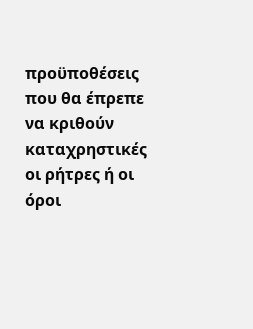προϋποθέσεις που θα έπρεπε να κριθούν καταχρηστικές οι ρήτρες ή οι όροι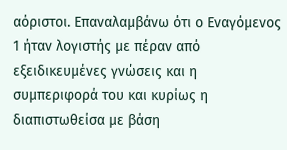αόριστοι. Επαναλαμβάνω ότι ο Εναγόμενος 1 ήταν λογιστής με πέραν από εξειδικευμένες γνώσεις και η συμπεριφορά του και κυρίως η διαπιστωθείσα με βάση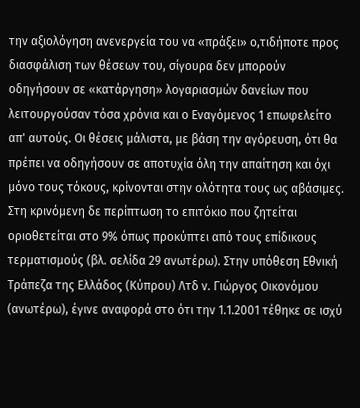την αξιολόγηση ανενεργεία του να «πράξει» ο,τιδήποτε προς διασφάλιση των θέσεων του, σίγουρα δεν μπορούν οδηγήσουν σε «κατάργηση» λογαριασμών δανείων που λειτουργούσαν τόσα χρόνια και ο Εναγόμενος 1 επωφελείτο απ' αυτούς. Οι θέσεις μάλιστα, με βάση την αγόρευση, ότι θα πρέπει να οδηγήσουν σε αποτυχία όλη την απαίτηση και όχι μόνο τους τόκους, κρίνονται στην ολότητα τους ως αβάσιμες. Στη κρινόμενη δε περίπτωση το επιτόκιο που ζητείται οριοθετείται στο 9% όπως προκύπτει από τους επίδικους τερματισμούς (βλ. σελίδα 29 ανωτέρω). Στην υπόθεση Εθνική Τράπεζα της Ελλάδος (Κύπρου) Λτδ ν. Γιώργος Οικονόμου (ανωτέρω), έγινε αναφορά στο ότι την 1.1.2001 τέθηκε σε ισχύ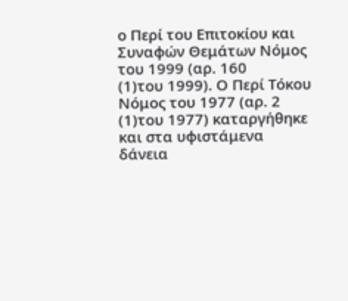ο Περί του Επιτοκίου και Συναφών Θεμάτων Νόμος του 1999 (αρ. 160
(1)του 1999). Ο Περί Τόκου Νόμος του 1977 (αρ. 2
(1)του 1977) καταργήθηκε και στα υφιστάμενα δάνεια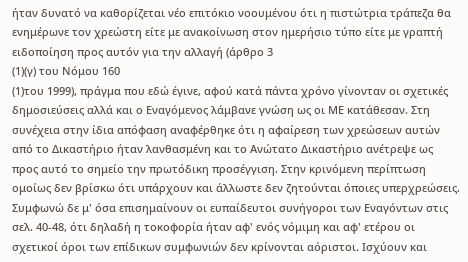ήταν δυνατό να καθορίζεται νέο επιτόκιο νοουμένου ότι η πιστώτρια τράπεζα θα ενημέρωνε τον χρεώστη είτε με ανακοίνωση στον ημερήσιο τύπο είτε με γραπτή ειδοποίηση προς αυτόν για την αλλαγή (άρθρο 3
(1)(γ) του Νόμου 160
(1)του 1999), πράγμα που εδώ έγινε, αφού κατά πάντα χρόνο γίνονταν οι σχετικές δημοσιεύσεις αλλά και ο Εναγόμενος λάμβανε γνώση ως οι ΜΕ κατάθεσαν. Στη συνέχεια στην ίδια απόφαση αναφέρθηκε ότι η αφαίρεση των χρεώσεων αυτών από το Δικαστήριο ήταν λανθασμένη και το Ανώτατο Δικαστήριο ανέτρεψε ως προς αυτό το σημείο την πρωτόδικη προσέγγιση. Στην κρινόμενη περίπτωση ομοίως δεν βρίσκω ότι υπάρχουν και άλλωστε δεν ζητούνται όποιες υπερχρεώσεις. Συμφωνώ δε μ' όσα επισημαίνουν οι ευπαίδευτοι συνήγοροι των Εναγόντων στις σελ. 40-48, ότι δηλαδή η τοκοφορία ήταν αφ' ενός νόμιμη και αφ' ετέρου οι σχετικοί όροι των επίδικων συμφωνιών δεν κρίνονται αόριστοι. Ισχύουν και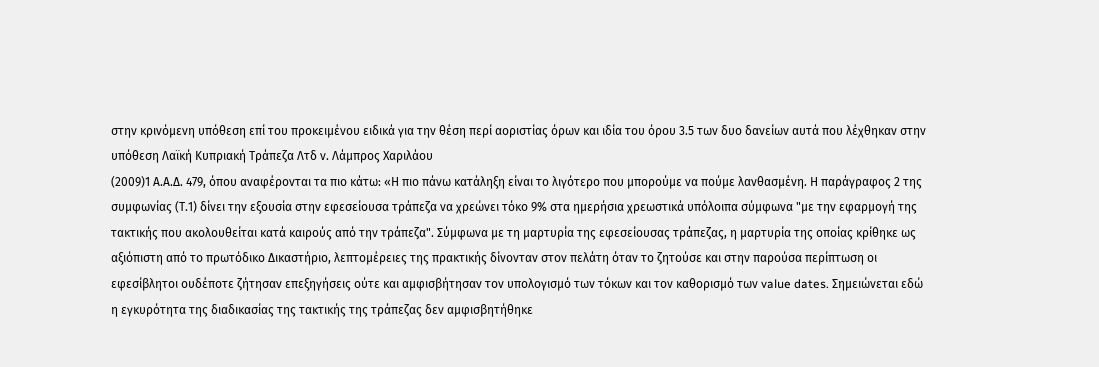στην κρινόμενη υπόθεση επί του προκειμένου ειδικά για την θέση περί αοριστίας όρων και ιδία του όρου 3.5 των δυο δανείων αυτά που λέχθηκαν στην υπόθεση Λαϊκή Κυπριακή Τράπεζα Λτδ ν. Λάμπρος Χαριλάου
(2009)1 Α.Α.Δ. 479, όπου αναφέρονται τα πιο κάτω: «Η πιο πάνω κατάληξη είναι το λιγότερο που μπορούμε να πούμε λανθασμένη. Η παράγραφος 2 της συμφωνίας (Τ.1) δίνει την εξουσία στην εφεσείουσα τράπεζα να χρεώνει τόκο 9% στα ημερήσια χρεωστικά υπόλοιπα σύμφωνα "με την εφαρμογή της τακτικής που ακολουθείται κατά καιρούς από την τράπεζα". Σύμφωνα με τη μαρτυρία της εφεσείουσας τράπεζας, η μαρτυρία της οποίας κρίθηκε ως αξιόπιστη από το πρωτόδικο Δικαστήριο, λεπτομέρειες της πρακτικής δίνονταν στον πελάτη όταν το ζητούσε και στην παρούσα περίπτωση οι εφεσίβλητοι ουδέποτε ζήτησαν επεξηγήσεις ούτε και αμφισβήτησαν τον υπολογισμό των τόκων και τον καθορισμό των value dates. Σημειώνεται εδώ η εγκυρότητα της διαδικασίας της τακτικής της τράπεζας δεν αμφισβητήθηκε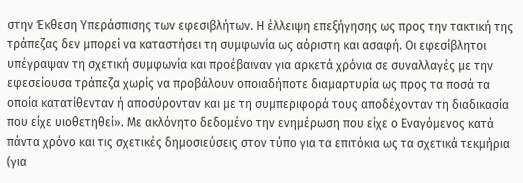στην Έκθεση Υπεράσπισης των εφεσιβλήτων. Η έλλειψη επεξήγησης ως προς την τακτική της τράπεζας δεν μπορεί να καταστήσει τη συμφωνία ως αόριστη και ασαφή. Οι εφεσίβλητοι υπέγραψαν τη σχετική συμφωνία και προέβαιναν για αρκετά χρόνια σε συναλλαγές με την εφεσείουσα τράπεζα χωρίς να προβάλουν οποιαδήποτε διαμαρτυρία ως προς τα ποσά τα οποία κατατίθενταν ή αποσύρονταν και με τη συμπεριφορά τους αποδέχονταν τη διαδικασία που είχε υιοθετηθεί». Με ακλόνητο δεδομένο την ενημέρωση που είχε ο Εναγόμενος κατά πάντα χρόνο και τις σχετικές δημοσιεύσεις στον τύπο για τα επιτόκια ως τα σχετικά τεκμήρια (για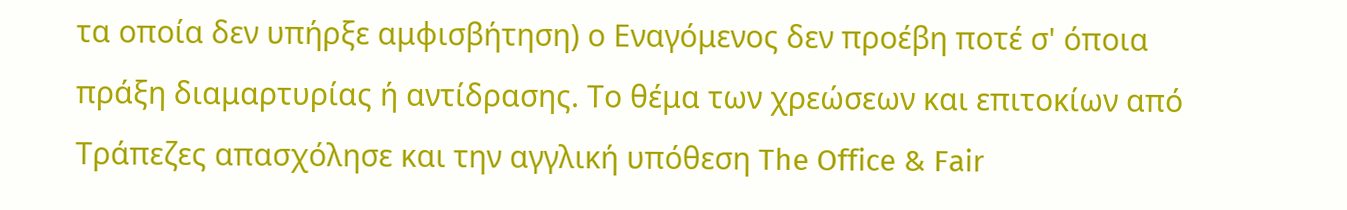τα οποία δεν υπήρξε αμφισβήτηση) ο Εναγόμενος δεν προέβη ποτέ σ' όποια πράξη διαμαρτυρίας ή αντίδρασης. Το θέμα των χρεώσεων και επιτοκίων από Τράπεζες απασχόλησε και την αγγλική υπόθεση The Office & Fair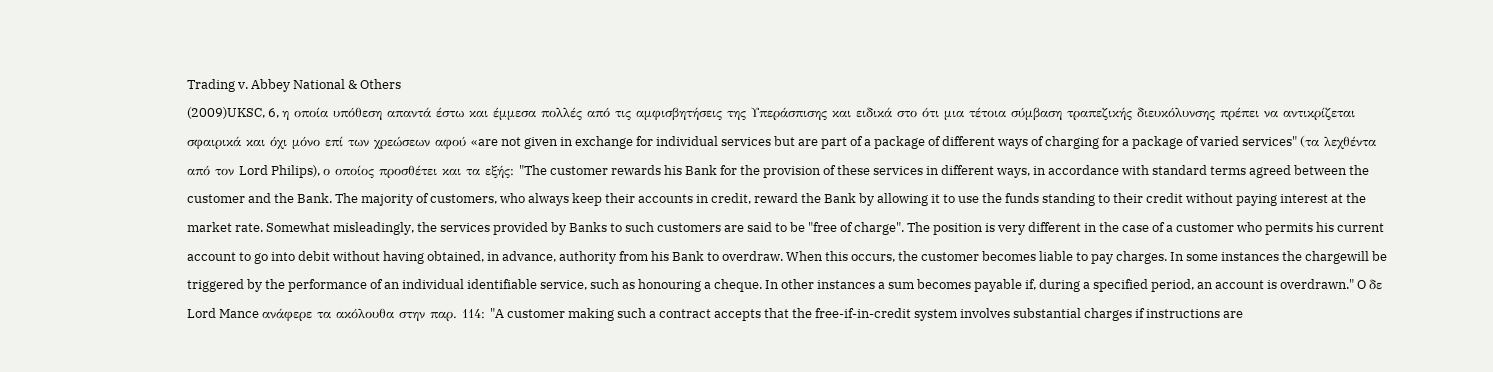Trading v. Abbey National & Others
(2009)UKSC, 6, η οποία υπόθεση απαντά έστω και έμμεσα πολλές από τις αμφισβητήσεις της Υπεράσπισης και ειδικά στο ότι μια τέτοια σύμβαση τραπεζικής διευκόλυνσης πρέπει να αντικρίζεται σφαιρικά και όχι μόνο επί των χρεώσεων αφού «are not given in exchange for individual services but are part of a package of different ways of charging for a package of varied services" (τα λεχθέντα από τον Lord Philips), ο οποίος προσθέτει και τα εξής: "The customer rewards his Bank for the provision of these services in different ways, in accordance with standard terms agreed between the customer and the Bank. The majority of customers, who always keep their accounts in credit, reward the Bank by allowing it to use the funds standing to their credit without paying interest at the market rate. Somewhat misleadingly, the services provided by Banks to such customers are said to be "free of charge". The position is very different in the case of a customer who permits his current account to go into debit without having obtained, in advance, authority from his Bank to overdraw. When this occurs, the customer becomes liable to pay charges. In some instances the chargewill be triggered by the performance of an individual identifiable service, such as honouring a cheque. In other instances a sum becomes payable if, during a specified period, an account is overdrawn." O δε Lord Mance ανάφερε τα ακόλουθα στην παρ. 114: "A customer making such a contract accepts that the free-if-in-credit system involves substantial charges if instructions are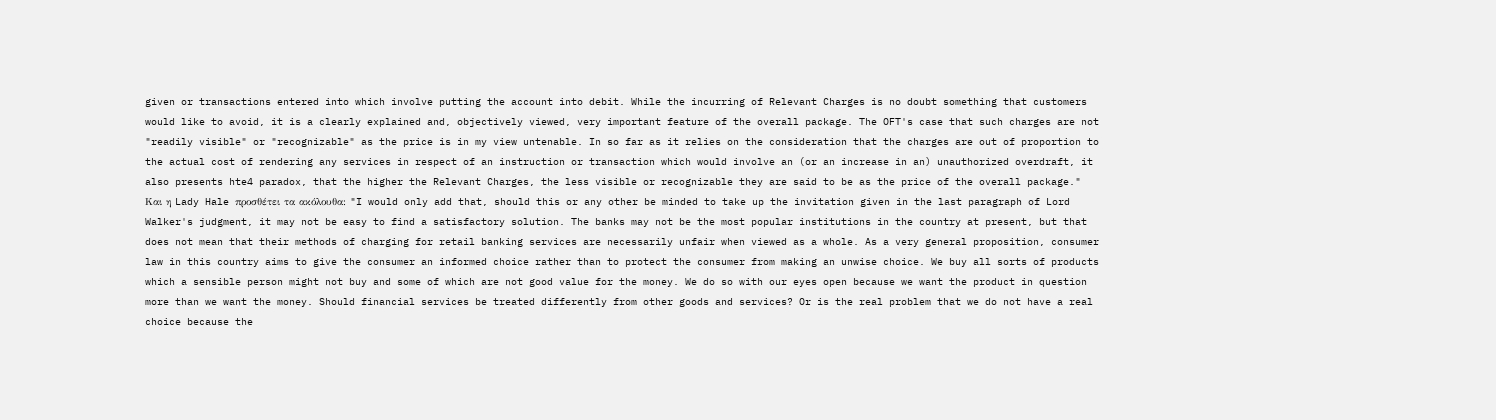given or transactions entered into which involve putting the account into debit. While the incurring of Relevant Charges is no doubt something that customers would like to avoid, it is a clearly explained and, objectively viewed, very important feature of the overall package. The OFT's case that such charges are not "readily visible" or "recognizable" as the price is in my view untenable. In so far as it relies on the consideration that the charges are out of proportion to the actual cost of rendering any services in respect of an instruction or transaction which would involve an (or an increase in an) unauthorized overdraft, it also presents hte4 paradox, that the higher the Relevant Charges, the less visible or recognizable they are said to be as the price of the overall package." Και η Lady Hale προσθέτει τα ακόλουθα: "I would only add that, should this or any other be minded to take up the invitation given in the last paragraph of Lord Walker's judgment, it may not be easy to find a satisfactory solution. The banks may not be the most popular institutions in the country at present, but that does not mean that their methods of charging for retail banking services are necessarily unfair when viewed as a whole. As a very general proposition, consumer law in this country aims to give the consumer an informed choice rather than to protect the consumer from making an unwise choice. We buy all sorts of products which a sensible person might not buy and some of which are not good value for the money. We do so with our eyes open because we want the product in question more than we want the money. Should financial services be treated differently from other goods and services? Or is the real problem that we do not have a real choice because the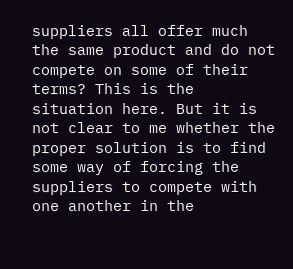suppliers all offer much the same product and do not compete on some of their terms? This is the situation here. But it is not clear to me whether the proper solution is to find some way of forcing the suppliers to compete with one another in the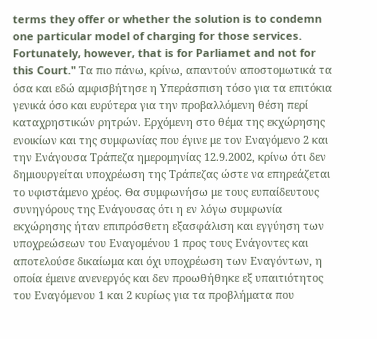terms they offer or whether the solution is to condemn one particular model of charging for those services. Fortunately, however, that is for Parliamet and not for this Court." Τα πιο πάνω, κρίνω, απαντούν αποστομωτικά τα όσα και εδώ αμφισβήτησε η Υπεράσπιση τόσο για τα επιτόκια γενικά όσο και ευρύτερα για την προβαλλόμενη θέση περί καταχρηστικών ρητρών. Ερχόμενη στο θέμα της εκχώρησης ενοικίων και της συμφωνίας που έγινε με τον Εναγόμενο 2 και την Ενάγουσα Τράπεζα ημερομηνίας 12.9.2002, κρίνω ότι δεν δημιουργείται υποχρέωση της Τράπεζας ώστε να επηρεάζεται το υφιστάμενο χρέος. Θα συμφωνήσω με τους ευπαίδευτους συνηγόρους της Ενάγουσας ότι η εν λόγω συμφωνία εκχώρησης ήταν επιπρόσθετη εξασφάλιση και εγγύηση των υποχρεώσεων του Εναγομένου 1 προς τους Ενάγοντες και αποτελούσε δικαίωμα και όχι υποχρέωση των Εναγόντων, η οποία έμεινε ανενεργός και δεν προωθήθηκε εξ υπαιτιότητος του Εναγόμενου 1 και 2 κυρίως για τα προβλήματα που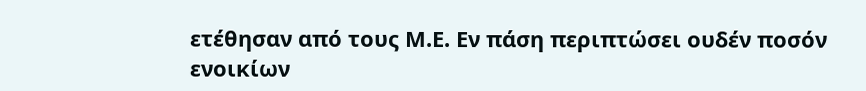ετέθησαν από τους Μ.Ε. Εν πάση περιπτώσει ουδέν ποσόν ενοικίων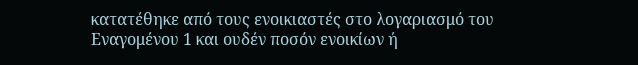κατατέθηκε από τους ενοικιαστές στο λογαριασμό του Εναγομένου 1 και ουδέν ποσόν ενοικίων ή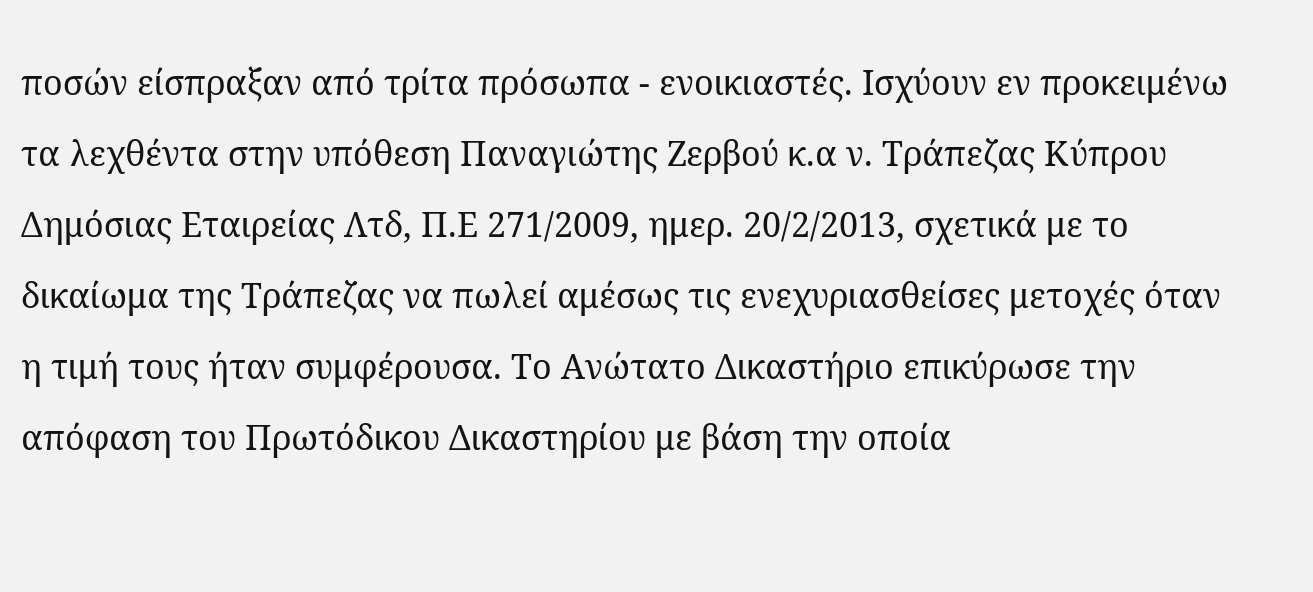ποσών είσπραξαν από τρίτα πρόσωπα - ενοικιαστές. Ισχύουν εν προκειμένω τα λεχθέντα στην υπόθεση Παναγιώτης Ζερβού κ.α ν. Τράπεζας Κύπρου Δημόσιας Εταιρείας Λτδ, Π.Ε 271/2009, ημερ. 20/2/2013, σχετικά με το δικαίωμα της Τράπεζας να πωλεί αμέσως τις ενεχυριασθείσες μετοχές όταν η τιμή τους ήταν συμφέρουσα. Το Ανώτατο Δικαστήριο επικύρωσε την απόφαση του Πρωτόδικου Δικαστηρίου με βάση την οποία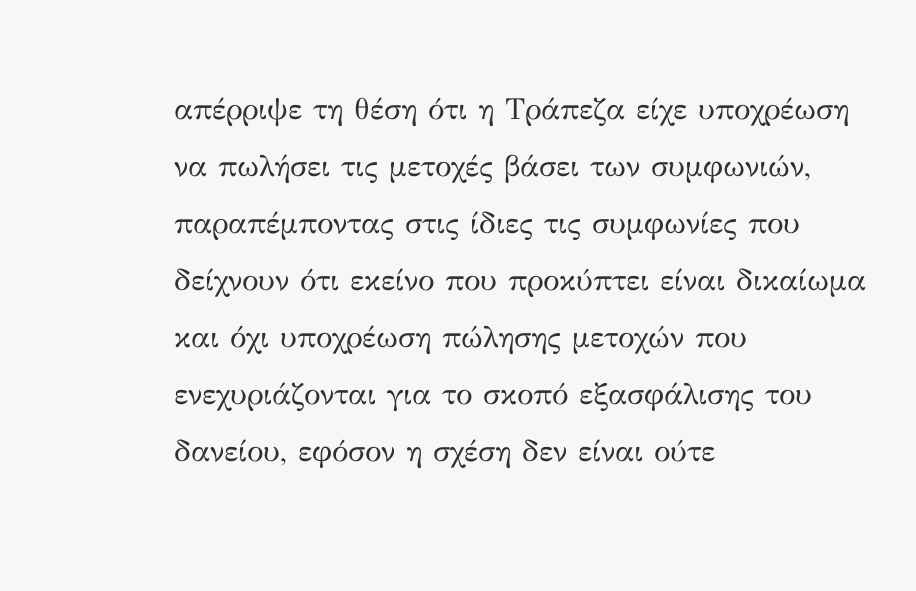απέρριψε τη θέση ότι η Τράπεζα είχε υποχρέωση να πωλήσει τις μετοχές βάσει των συμφωνιών, παραπέμποντας στις ίδιες τις συμφωνίες που δείχνουν ότι εκείνο που προκύπτει είναι δικαίωμα και όχι υποχρέωση πώλησης μετοχών που ενεχυριάζονται για το σκοπό εξασφάλισης του δανείου, εφόσον η σχέση δεν είναι ούτε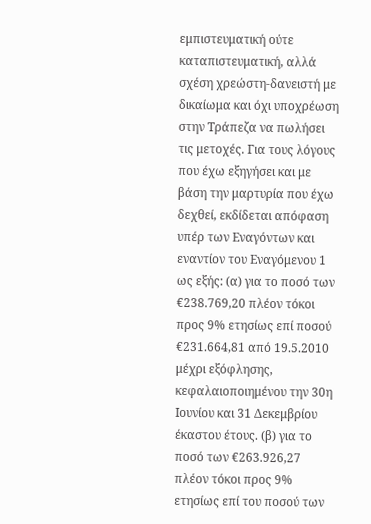εμπιστευματική ούτε καταπιστευματική, αλλά σχέση χρεώστη-δανειστή με δικαίωμα και όχι υποχρέωση στην Τράπεζα να πωλήσει τις μετοχές. Για τους λόγους που έχω εξηγήσει και με βάση την μαρτυρία που έχω δεχθεί, εκδίδεται απόφαση υπέρ των Εναγόντων και εναντίον του Εναγόμενου 1 ως εξής: (α) για το ποσό των €238.769,20 πλέον τόκοι προς 9% ετησίως επί ποσού €231.664,81 από 19.5.2010 μέχρι εξόφλησης, κεφαλαιοποιημένου την 30η Ιουνίου και 31 Δεκεμβρίου έκαστου έτους. (β) για το ποσό των €263.926,27 πλέον τόκοι προς 9% ετησίως επί του ποσού των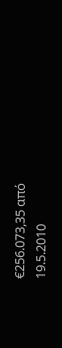€256.073,35 από 19.5.2010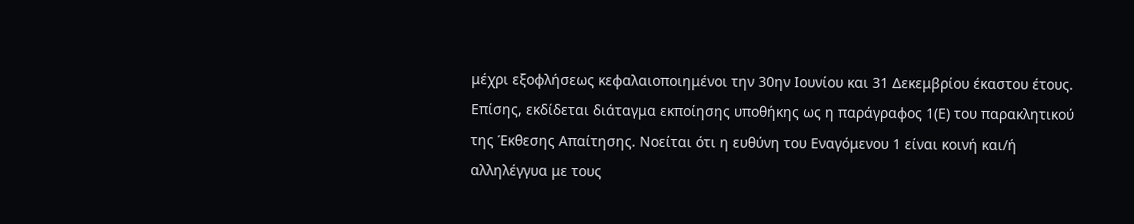μέχρι εξοφλήσεως κεφαλαιοποιημένοι την 30ην Ιουνίου και 31 Δεκεμβρίου έκαστου έτους. Επίσης, εκδίδεται διάταγμα εκποίησης υποθήκης ως η παράγραφος 1(Ε) του παρακλητικού της Έκθεσης Απαίτησης. Νοείται ότι η ευθύνη του Εναγόμενου 1 είναι κοινή και/ή αλληλέγγυα με τους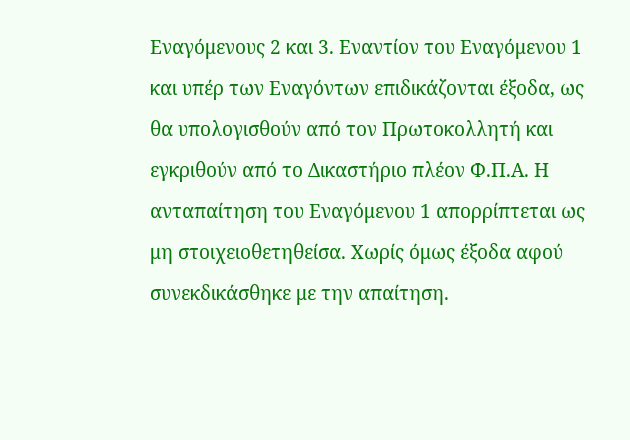Εναγόμενους 2 και 3. Εναντίον του Εναγόμενου 1 και υπέρ των Εναγόντων επιδικάζονται έξοδα, ως θα υπολογισθούν από τον Πρωτοκολλητή και εγκριθούν από το Δικαστήριο πλέον Φ.Π.Α. Η ανταπαίτηση του Εναγόμενου 1 απορρίπτεται ως μη στοιχειοθετηθείσα. Χωρίς όμως έξοδα αφού συνεκδικάσθηκε με την απαίτηση.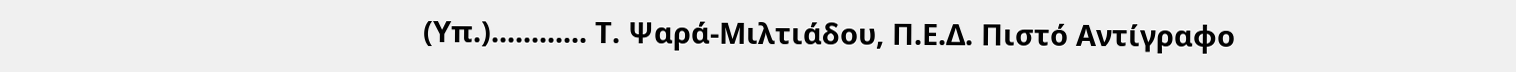(Υπ.)............ Τ. Ψαρά-Μιλτιάδου, Π.Ε.Δ. Πιστό Αντίγραφο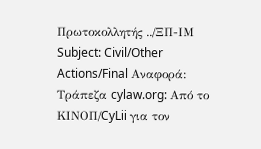Πρωτοκολλητής ../ΞΠ-ΙΜ Subject: Civil/Other Actions/Final Αναφορά: Τράπεζα cylaw.org: Από το ΚΙΝOΠ/CyLii για τον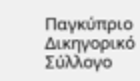Παγκύπριο Δικηγορικό Σύλλογο